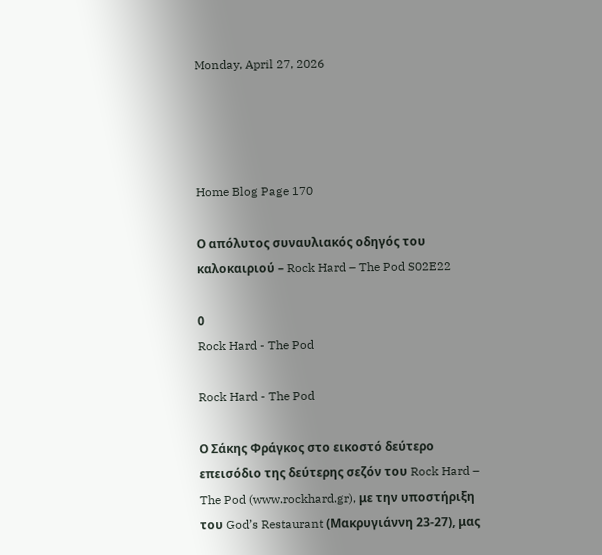Monday, April 27, 2026




Home Blog Page 170

Ο απόλυτος συναυλιακός οδηγός του καλοκαιριού – Rock Hard – The Pod S02E22

0
Rock Hard - The Pod

Rock Hard - The Pod

Ο Σάκης Φράγκος στο εικοστό δεύτερο επεισόδιο της δεύτερης σεζόν του Rock Hard – The Pod (www.rockhard.gr), με την υποστήριξη του God’s Restaurant (Μακρυγιάννη 23-27), μας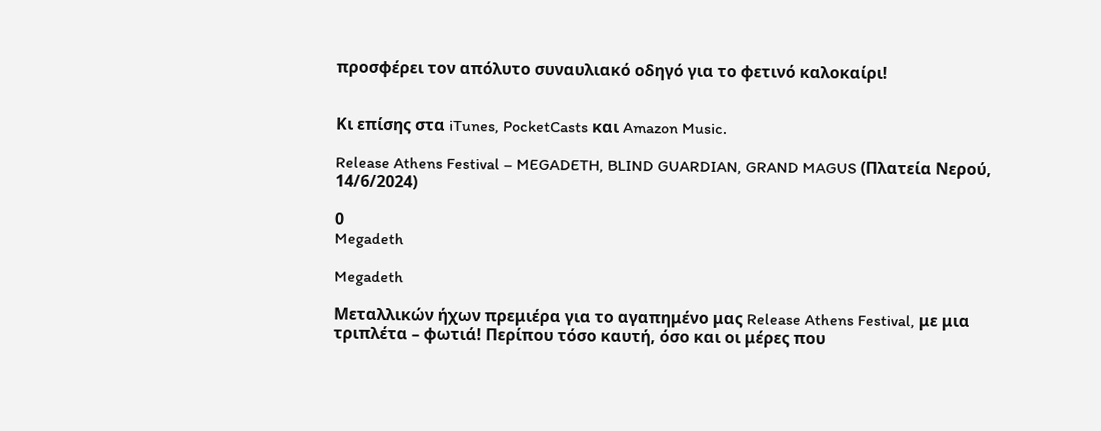προσφέρει τον απόλυτο συναυλιακό οδηγό για το φετινό καλοκαίρι!


Κι επίσης στα iTunes, PocketCasts και Amazon Music.

Release Athens Festival – MEGADETH, BLIND GUARDIAN, GRAND MAGUS (Πλατεία Νερού, 14/6/2024)

0
Megadeth

Megadeth

Μεταλλικών ήχων πρεμιέρα για το αγαπημένο μας Release Athens Festival, με μια τριπλέτα – φωτιά! Περίπου τόσο καυτή, όσο και οι μέρες που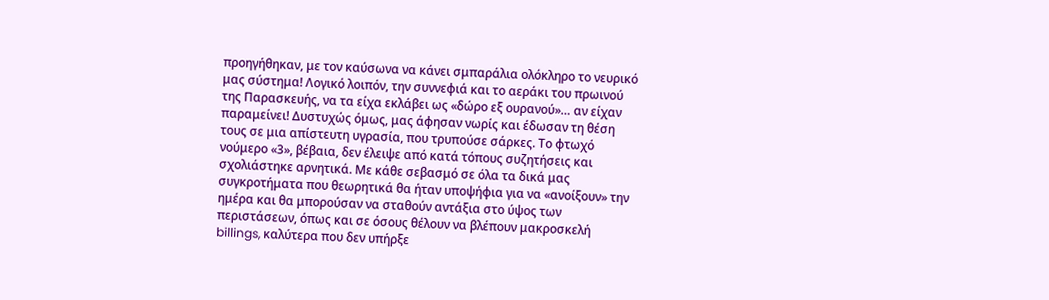προηγήθηκαν, με τον καύσωνα να κάνει σμπαράλια ολόκληρο το νευρικό μας σύστημα! Λογικό λοιπόν, την συννεφιά και το αεράκι του πρωινού της Παρασκευής, να τα είχα εκλάβει ως «δώρο εξ ουρανού»… αν είχαν παραμείνει! Δυστυχώς όμως, μας άφησαν νωρίς και έδωσαν τη θέση τους σε μια απίστευτη υγρασία, που τρυπούσε σάρκες. Το φτωχό νούμερο «3», βέβαια, δεν έλειψε από κατά τόπους συζητήσεις και σχολιάστηκε αρνητικά. Με κάθε σεβασμό σε όλα τα δικά μας συγκροτήματα που θεωρητικά θα ήταν υποψήφια για να «ανοίξουν» την ημέρα και θα μπορούσαν να σταθούν αντάξια στο ύψος των περιστάσεων, όπως και σε όσους θέλουν να βλέπουν μακροσκελή billings, καλύτερα που δεν υπήρξε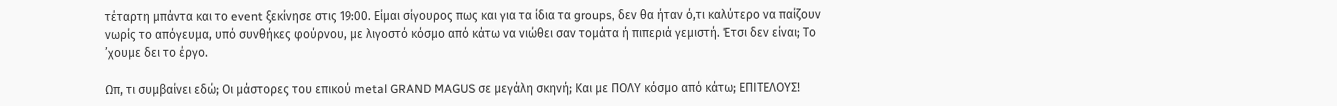τέταρτη μπάντα και το event ξεκίνησε στις 19:00. Είμαι σίγουρος πως και για τα ίδια τα groups, δεν θα ήταν ό,τι καλύτερο να παίζουν νωρίς το απόγευμα, υπό συνθήκες φούρνου, με λιγοστό κόσμο από κάτω να νιώθει σαν τομάτα ή πιπεριά γεμιστή. Έτσι δεν είναι; Το ’χουμε δει το έργο.

Ωπ, τι συμβαίνει εδώ; Οι μάστορες του επικού metal GRAND MAGUS σε μεγάλη σκηνή; Και με ΠΟΛΥ κόσμο από κάτω; ΕΠΙΤΕΛΟΥΣ!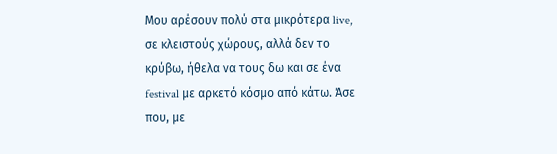Μου αρέσουν πολύ στα μικρότερα live, σε κλειστούς χώρους, αλλά δεν το κρύβω, ήθελα να τους δω και σε ένα festival με αρκετό κόσμο από κάτω. Άσε που, με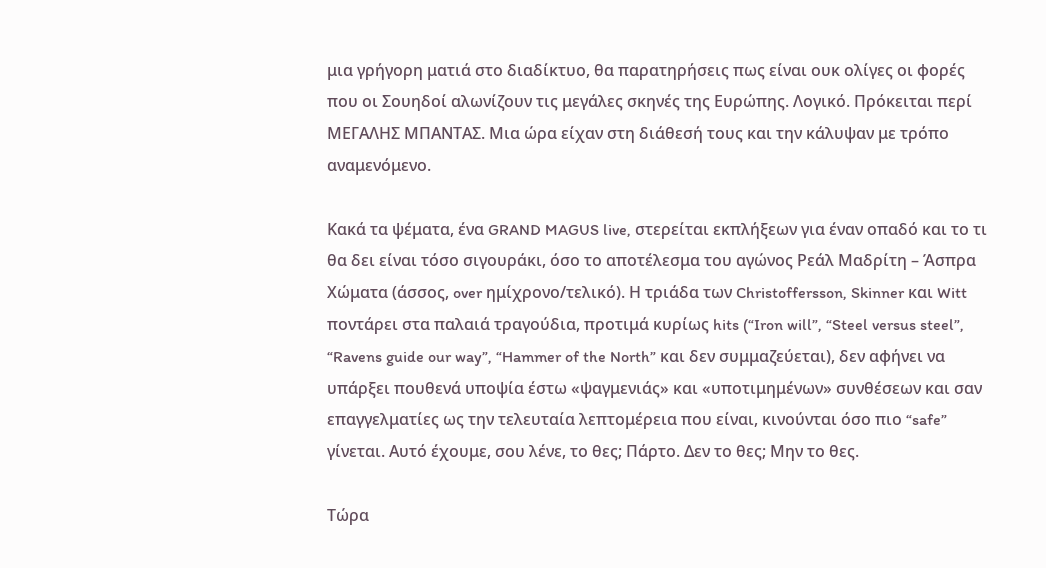μια γρήγορη ματιά στο διαδίκτυο, θα παρατηρήσεις πως είναι ουκ ολίγες οι φορές που οι Σουηδοί αλωνίζουν τις μεγάλες σκηνές της Ευρώπης. Λογικό. Πρόκειται περί ΜΕΓΑΛΗΣ ΜΠΑΝΤΑΣ. Μια ώρα είχαν στη διάθεσή τους και την κάλυψαν με τρόπο αναμενόμενο.

Κακά τα ψέματα, ένα GRAND MAGUS live, στερείται εκπλήξεων για έναν οπαδό και το τι θα δει είναι τόσο σιγουράκι, όσο το αποτέλεσμα του αγώνος Ρεάλ Μαδρίτη – Άσπρα Χώματα (άσσος, over ημίχρονο/τελικό). Η τριάδα των Christoffersson, Skinner και Witt ποντάρει στα παλαιά τραγούδια, προτιμά κυρίως hits (“Iron will”, “Steel versus steel”, “Ravens guide our way”, “Hammer of the North” και δεν συμμαζεύεται), δεν αφήνει να υπάρξει πουθενά υποψία έστω «ψαγμενιάς» και «υποτιμημένων» συνθέσεων και σαν επαγγελματίες ως την τελευταία λεπτομέρεια που είναι, κινούνται όσο πιο “safe” γίνεται. Αυτό έχουμε, σου λένε, το θες; Πάρτο. Δεν το θες; Μην το θες.

Τώρα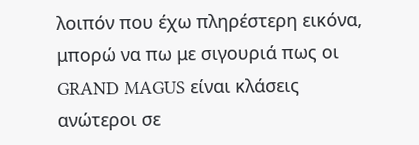λοιπόν που έχω πληρέστερη εικόνα, μπορώ να πω με σιγουριά πως οι GRAND MAGUS είναι κλάσεις ανώτεροι σε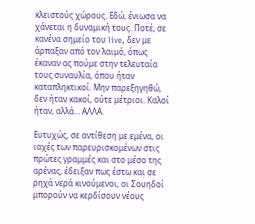κλειστούς χώρους. Εδώ, ένιωσα να χάνεται η δυναμική τους. Ποτέ, σε κανένα σημείο του live, δεν με άρπαξαν από τον λαιμό, όπως έκαναν ας πούμε στην τελευταία τους συναυλία, όπου ήταν καταπληκτικοί. Μην παρεξηγηθώ, δεν ήταν κακοί, ούτε μέτριοι. Καλοί ήταν, αλλά… ΑΛΛΑ.

Ευτυχώς, σε αντίθεση με εμένα, οι ιαχές των παρευρισκομένων στις πρώτες γραμμές και στο μέσο της αρένας, έδειξαν πως έστω και σε ρηχά νερά κινούμενοι, οι Σουηδοί μπορούν να κερδίσουν νέους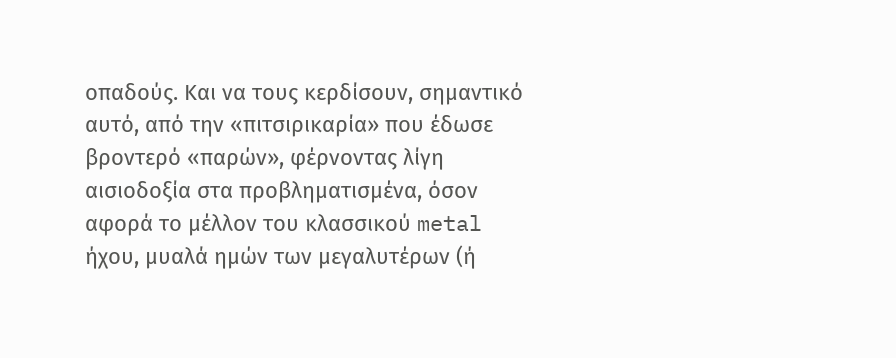οπαδούς. Και να τους κερδίσουν, σημαντικό αυτό, από την «πιτσιρικαρία» που έδωσε βροντερό «παρών», φέρνοντας λίγη αισιοδοξία στα προβληματισμένα, όσον αφορά το μέλλον του κλασσικού metal ήχου, μυαλά ημών των μεγαλυτέρων (ή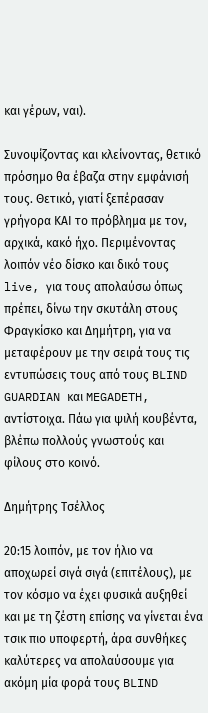και γέρων, ναι).

Συνοψίζοντας και κλείνοντας, θετικό πρόσημο θα έβαζα στην εμφάνισή τους. Θετικό, γιατί ξεπέρασαν γρήγορα ΚΑΙ το πρόβλημα με τον, αρχικά, κακό ήχο. Περιμένοντας λοιπόν νέο δίσκο και δικό τους live, για τους απολαύσω όπως πρέπει, δίνω την σκυτάλη στους Φραγκίσκο και Δημήτρη, για να μεταφέρουν με την σειρά τους τις εντυπώσεις τους από τους BLIND GUARDIAN και MEGADETH, αντίστοιχα. Πάω για ψιλή κουβέντα, βλέπω πολλούς γνωστούς και φίλους στο κοινό.

Δημήτρης Τσέλλος

20:15 λοιπόν, με τον ήλιο να αποχωρεί σιγά σιγά (επιτέλους), με τον κόσμο να έχει φυσικά αυξηθεί και με τη ζέστη επίσης να γίνεται ένα τσικ πιο υποφερτή, άρα συνθήκες καλύτερες να απολαύσουμε για ακόμη μία φορά τους BLIND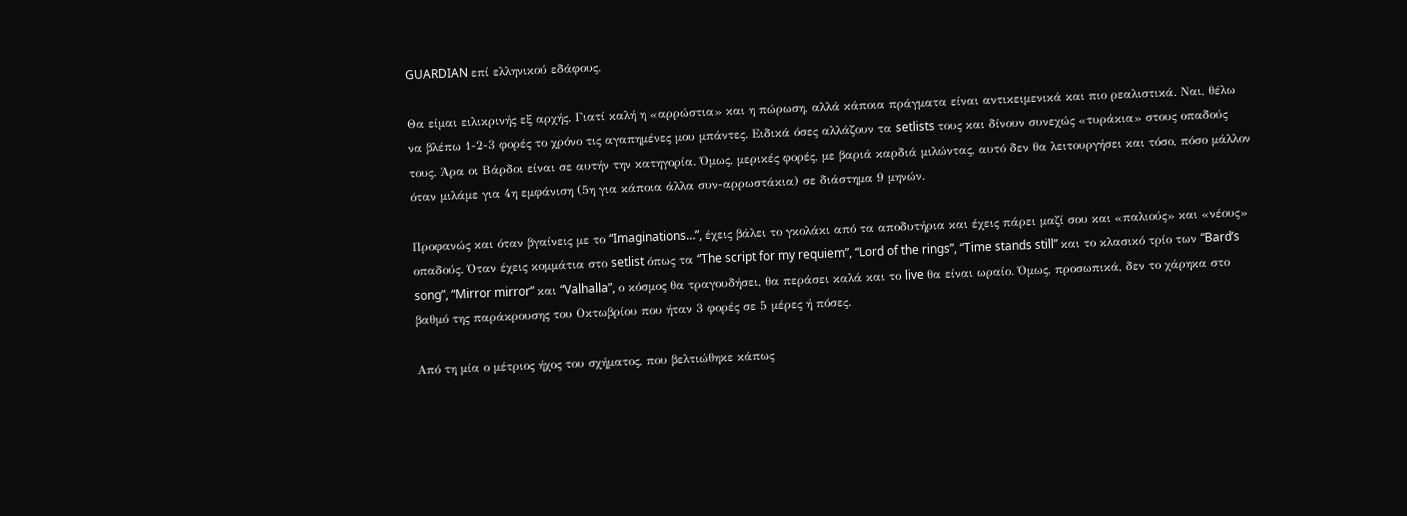GUARDIAN επί ελληνικού εδάφους.

Θα είμαι ειλικρινής εξ αρχής. Γιατί καλή η «αρρώστια» και η πώρωση, αλλά κάποια πράγματα είναι αντικειμενικά και πιο ρεαλιστικά. Ναι, θέλω να βλέπω 1-2-3 φορές το χρόνο τις αγαπημένες μου μπάντες. Ειδικά όσες αλλάζουν τα setlists τους και δίνουν συνεχώς «τυράκια» στους οπαδούς τους. Άρα οι Βάρδοι είναι σε αυτήν την κατηγορία. Όμως, μερικές φορές, με βαριά καρδιά μιλώντας, αυτό δεν θα λειτουργήσει και τόσο, πόσο μάλλον όταν μιλάμε για 4η εμφάνιση (5η για κάποια άλλα συν-αρρωστάκια) σε διάστημα 9 μηνών.

Προφανώς και όταν βγαίνεις με το “Imaginations…”, έχεις βάλει το γκολάκι από τα αποδυτήρια και έχεις πάρει μαζί σου και «παλιούς» και «νέους» οπαδούς. Όταν έχεις κομμάτια στο setlist όπως τα “The script for my requiem”, “Lord of the rings”, “Time stands still” και το κλασικό τρίο των “Bard’s song”, “Mirror mirror” και “Valhalla”, ο κόσμος θα τραγουδήσει, θα περάσει καλά και το live θα είναι ωραίο. Όμως, προσωπικά, δεν το χάρηκα στο βαθμό της παράκρουσης του Οκτωβρίου που ήταν 3 φορές σε 5 μέρες ή πόσες.

Από τη μία ο μέτριος ήχος του σχήματος, που βελτιώθηκε κάπως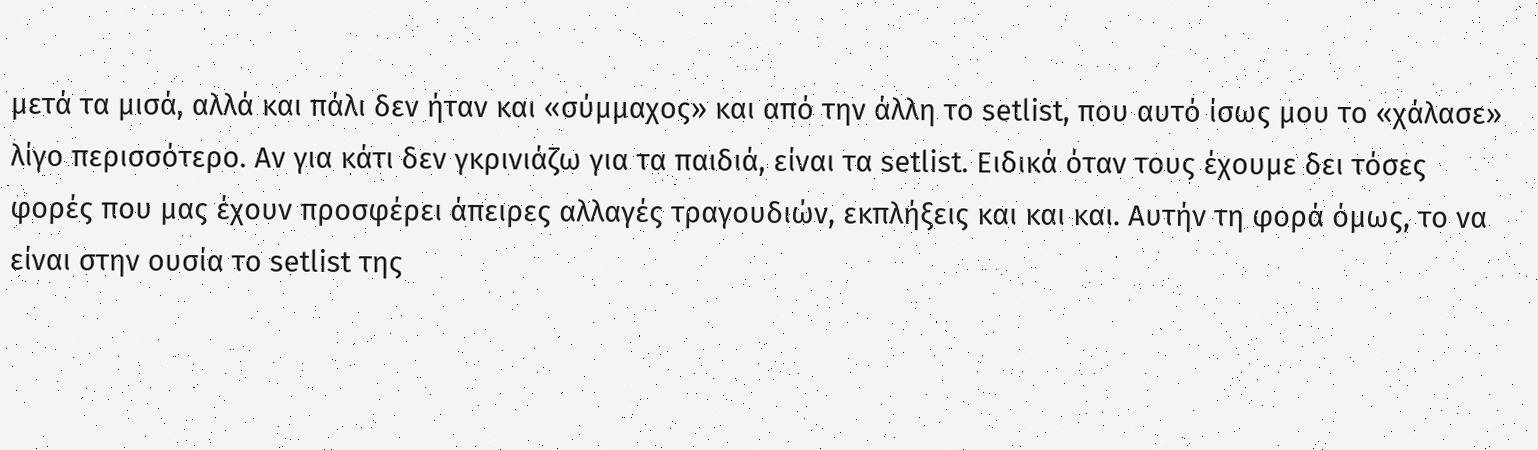μετά τα μισά, αλλά και πάλι δεν ήταν και «σύμμαχος» και από την άλλη το setlist, που αυτό ίσως μου το «χάλασε» λίγο περισσότερο. Αν για κάτι δεν γκρινιάζω για τα παιδιά, είναι τα setlist. Ειδικά όταν τους έχουμε δει τόσες φορές που μας έχουν προσφέρει άπειρες αλλαγές τραγουδιών, εκπλήξεις και και και. Αυτήν τη φορά όμως, το να είναι στην ουσία το setlist της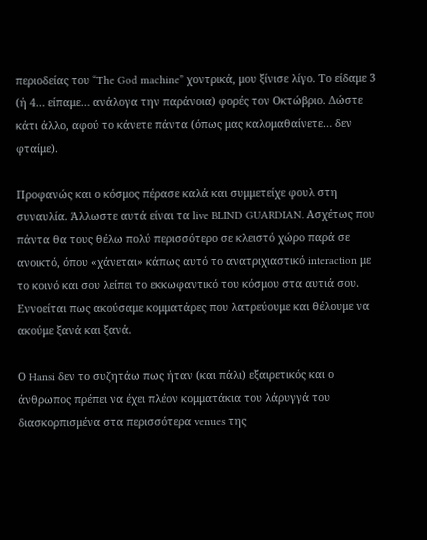περιοδείας του “The God machine” χοντρικά, μου ξίνισε λίγο. Το είδαμε 3 (ή 4… είπαμε… ανάλογα την παράνοια) φορές τον Οκτώβριο. Δώστε κάτι άλλο, αφού το κάνετε πάντα (όπως μας καλομαθαίνετε… δεν φταίμε).

Προφανώς και ο κόσμος πέρασε καλά και συμμετείχε φουλ στη συναυλία. Άλλωστε αυτά είναι τα live BLIND GUARDIAN. Ασχέτως που πάντα θα τους θέλω πολύ περισσότερο σε κλειστό χώρο παρά σε ανοικτό, όπου «χάνεται» κάπως αυτό το ανατριχιαστικό interaction με το κοινό και σου λείπει το εκκωφαντικό του κόσμου στα αυτιά σου. Εννοείται πως ακούσαμε κομματάρες που λατρεύουμε και θέλουμε να ακούμε ξανά και ξανά.

Ο Hansi δεν το συζητάω πως ήταν (και πάλι) εξαιρετικός και ο άνθρωπος πρέπει να έχει πλέον κομματάκια του λάρυγγά του διασκορπισμένα στα περισσότερα venues της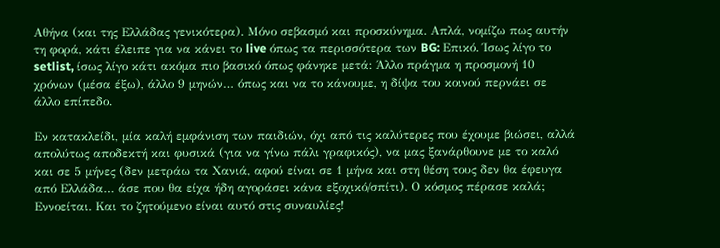Αθήνα (και της Ελλάδας γενικότερα). Μόνο σεβασμό και προσκύνημα. Απλά, νομίζω πως αυτήν τη φορά, κάτι έλειπε για να κάνει το live όπως τα περισσότερα των BG: Επικό. Ίσως λίγο το setlist, ίσως λίγο κάτι ακόμα πιο βασικό όπως φάνηκε μετά: Άλλο πράγμα η προσμονή 10 χρόνων (μέσα έξω), άλλο 9 μηνών… όπως και να το κάνουμε, η δίψα του κοινού περνάει σε άλλο επίπεδο.

Εν κατακλείδι, μία καλή εμφάνιση των παιδιών, όχι από τις καλύτερες που έχουμε βιώσει, αλλά απολύτως αποδεκτή και φυσικά (για να γίνω πάλι γραφικός), να μας ξανάρθουνε με το καλό και σε 5 μήνες (δεν μετράω τα Χανιά, αφού είναι σε 1 μήνα και στη θέση τους δεν θα έφευγα από Ελλάδα… άσε που θα είχα ήδη αγοράσει κάνα εξοχικό/σπίτι). Ο κόσμος πέρασε καλά; Εννοείται. Και το ζητούμενο είναι αυτό στις συναυλίες!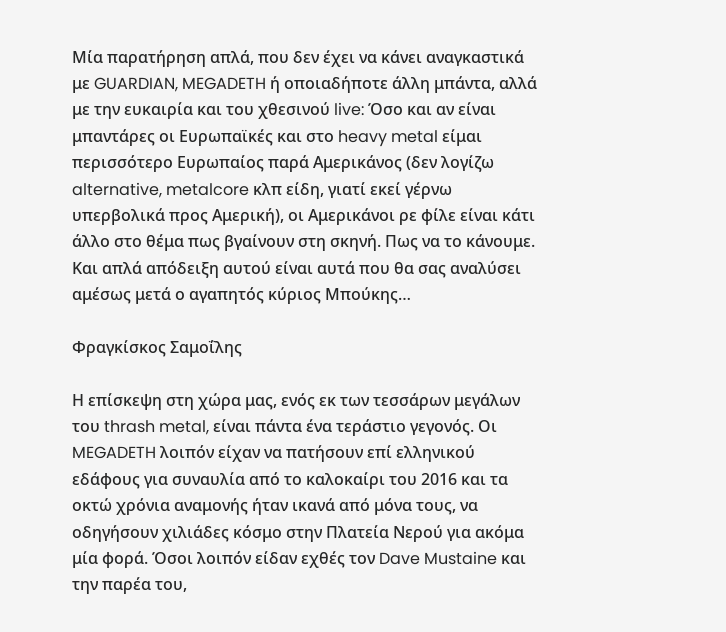Μία παρατήρηση απλά, που δεν έχει να κάνει αναγκαστικά με GUARDIAN, MEGADETH ή οποιαδήποτε άλλη μπάντα, αλλά με την ευκαιρία και του χθεσινού live: Όσο και αν είναι μπαντάρες οι Ευρωπαϊκές και στο heavy metal είμαι περισσότερο Ευρωπαίος παρά Αμερικάνος (δεν λογίζω alternative, metalcore κλπ είδη, γιατί εκεί γέρνω υπερβολικά προς Αμερική), οι Αμερικάνοι ρε φίλε είναι κάτι άλλο στο θέμα πως βγαίνουν στη σκηνή. Πως να το κάνουμε. Και απλά απόδειξη αυτού είναι αυτά που θα σας αναλύσει αμέσως μετά ο αγαπητός κύριος Μπούκης…

Φραγκίσκος Σαμοΐλης

Η επίσκεψη στη χώρα μας, ενός εκ των τεσσάρων μεγάλων του thrash metal, είναι πάντα ένα τεράστιο γεγονός. Οι MEGADETH λοιπόν είχαν να πατήσουν επί ελληνικού εδάφους για συναυλία από το καλοκαίρι του 2016 και τα οκτώ χρόνια αναμονής ήταν ικανά από μόνα τους, να οδηγήσουν χιλιάδες κόσμο στην Πλατεία Νερού για ακόμα μία φορά. Όσοι λοιπόν είδαν εχθές τον Dave Mustaine και την παρέα του,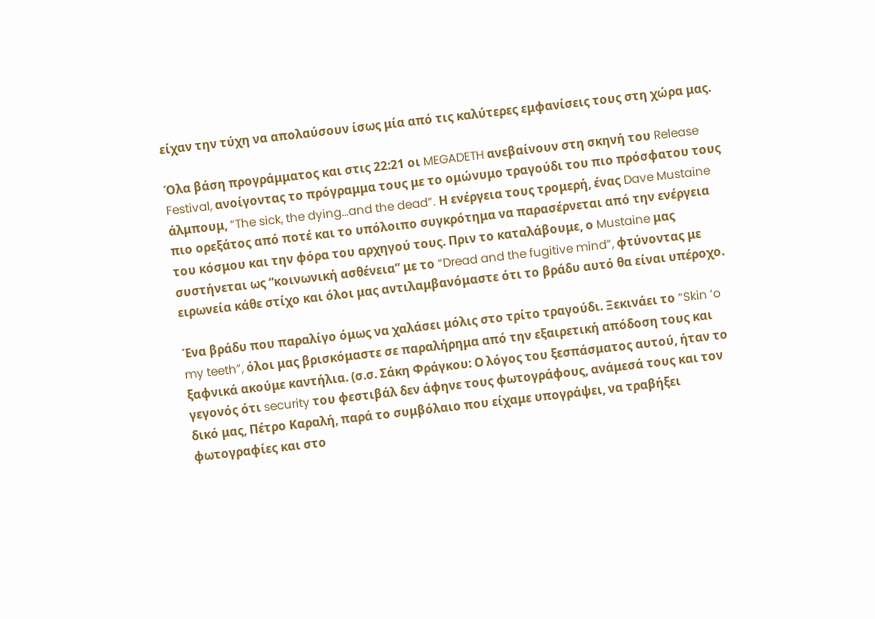είχαν την τύχη να απολαύσουν ίσως μία από τις καλύτερες εμφανίσεις τους στη χώρα μας.

Όλα βάση προγράμματος και στις 22:21 οι MEGADETH ανεβαίνουν στη σκηνή του Release Festival, ανοίγοντας το πρόγραμμα τους με το ομώνυμο τραγούδι του πιο πρόσφατου τους άλμπουμ, “The sick, the dying…and the dead”. Η ενέργεια τους τρομερή, ένας Dave Mustaine πιο ορεξάτος από ποτέ και το υπόλοιπο συγκρότημα να παρασέρνεται από την ενέργεια του κόσμου και την φόρα του αρχηγού τους. Πριν το καταλάβουμε, ο Mustaine μας συστήνεται ως “κοινωνική ασθένεια” με το “Dread and the fugitive mind”, φτύνοντας με ειρωνεία κάθε στίχο και όλοι μας αντιλαμβανόμαστε ότι το βράδυ αυτό θα είναι υπέροχο.

Ένα βράδυ που παραλίγο όμως να χαλάσει μόλις στο τρίτο τραγούδι. Ξεκινάει το “Skin ‘o my teeth”, όλοι μας βρισκόμαστε σε παραλήρημα από την εξαιρετική απόδοση τους και ξαφνικά ακούμε καντήλια. (σ.σ. Σάκη Φράγκου: Ο λόγος του ξεσπάσματος αυτού, ήταν το γεγονός ότι security του φεστιβάλ δεν άφηνε τους φωτογράφους, ανάμεσά τους και τον δικό μας, Πέτρο Καραλή, παρά το συμβόλαιο που είχαμε υπογράψει, να τραβήξει φωτογραφίες και στο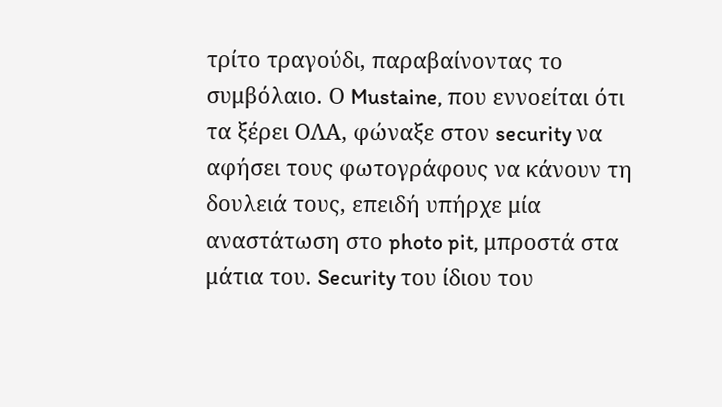τρίτο τραγούδι, παραβαίνοντας το συμβόλαιο. Ο Mustaine, που εννοείται ότι τα ξέρει ΟΛΑ, φώναξε στον security να αφήσει τους φωτογράφους να κάνουν τη δουλειά τους, επειδή υπήρχε μία αναστάτωση στο photo pit, μπροστά στα μάτια του. Security του ίδιου του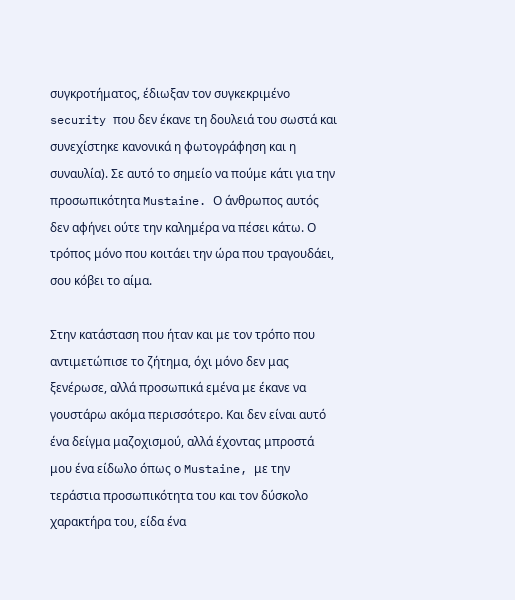συγκροτήματος, έδιωξαν τον συγκεκριμένο security που δεν έκανε τη δουλειά του σωστά και συνεχίστηκε κανονικά η φωτογράφηση και η συναυλία). Σε αυτό το σημείο να πούμε κάτι για την προσωπικότητα Mustaine. Ο άνθρωπος αυτός δεν αφήνει ούτε την καλημέρα να πέσει κάτω. Ο τρόπος μόνο που κοιτάει την ώρα που τραγουδάει, σου κόβει το αίμα.

Στην κατάσταση που ήταν και με τον τρόπο που αντιμετώπισε το ζήτημα, όχι μόνο δεν μας ξενέρωσε, αλλά προσωπικά εμένα με έκανε να γουστάρω ακόμα περισσότερο. Και δεν είναι αυτό ένα δείγμα μαζοχισμού, αλλά έχοντας μπροστά μου ένα είδωλο όπως ο Mustaine, με την τεράστια προσωπικότητα του και τον δύσκολο χαρακτήρα του, είδα ένα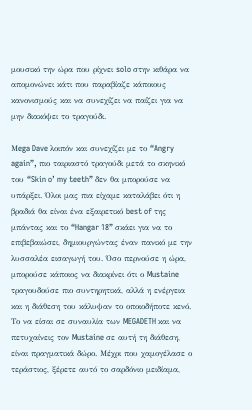μουσικό την ώρα που ρίχνει solo στην κιθάρα να απομονώνει κάτι που παραβίαζε κάποιους κανονισμούς και να συνεχίζει να παίζει για να μην διακόψει το τραγούδι.

Μega Dave λοιπόν και συνεχίζει με το “Angry again”, πιο ταιριαστό τραγούδι μετά το σκηνικό του “Skin o’ my teeth” δεν θα μπορούσε να υπάρξει. Όλοι μας πια είχαμε καταλάβει ότι η βραδιά θα είναι ένα εξαιρετικό best of της μπάντας και το “Hangar 18” σκάει για να το επιβεβαιώσει, δημιουργώντας έναν πανικό με την λυσσαλέα εισαγωγή του. Όσο περνούσε η ώρα, μπορούσε κάποιος να διακρίνει ότι ο Mustaine τραγουδούσε πιο συντηρητικά, αλλά η ενέργεια και η διάθεση του κάλυψαν το οποιοδήποτε κενό. Το να είσαι σε συναυλία των MEGADETH και να πετυχαίνεις τον Mustaine σε αυτή τη διάθεση, είναι πραγματικά δώρο. Μέχρι που χαμογέλασε ο τεράστιος, ξέρετε αυτό το σαρδόνιο μειδίαμα,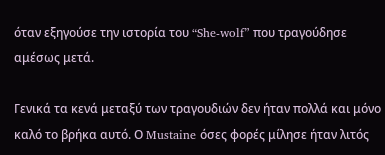όταν εξηγούσε την ιστορία του “She-wolf” που τραγούδησε αμέσως μετά.

Γενικά τα κενά μεταξύ των τραγουδιών δεν ήταν πολλά και μόνο καλό το βρήκα αυτό. Ο Mustaine όσες φορές μίλησε ήταν λιτός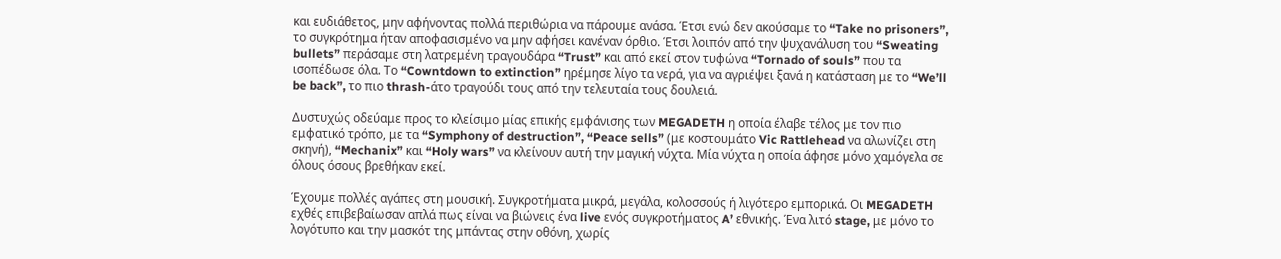και ευδιάθετος, μην αφήνοντας πολλά περιθώρια να πάρουμε ανάσα. Έτσι ενώ δεν ακούσαμε το “Take no prisoners”, το συγκρότημα ήταν αποφασισμένο να μην αφήσει κανέναν όρθιο. Έτσι λοιπόν από την ψυχανάλυση του “Sweating  bullets” περάσαμε στη λατρεμένη τραγουδάρα “Trust” και από εκεί στον τυφώνα “Tornado of souls” που τα ισοπέδωσε όλα. Το “Cowntdown to extinction” ηρέμησε λίγο τα νερά, για να αγριέψει ξανά η κατάσταση με το “We’ll be back”, το πιο thrash-άτο τραγούδι τους από την τελευταία τους δουλειά.

Δυστυχώς οδεύαμε προς το κλείσιμο μίας επικής εμφάνισης των MEGADETH η οποία έλαβε τέλος με τον πιο εμφατικό τρόπο, με τα “Symphony of destruction”, “Peace sells” (με κοστουμάτο Vic Rattlehead να αλωνίζει στη σκηνή), “Mechanix” και “Holy wars” να κλείνουν αυτή την μαγική νύχτα. Μία νύχτα η οποία άφησε μόνο χαμόγελα σε όλους όσους βρεθήκαν εκεί.

Έχουμε πολλές αγάπες στη μουσική. Συγκροτήματα μικρά, μεγάλα, κολοσσούς ή λιγότερο εμπορικά. Οι MEGADETH εχθές επιβεβαίωσαν απλά πως είναι να βιώνεις ένα live ενός συγκροτήματος A’ εθνικής. Ένα λιτό stage, με μόνο το λογότυπο και την μασκότ της μπάντας στην οθόνη, χωρίς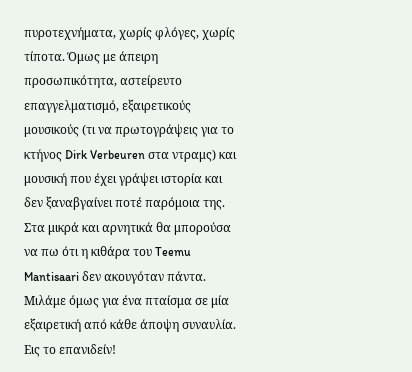πυροτεχνήματα, χωρίς φλόγες, χωρίς τίποτα. Όμως με άπειρη προσωπικότητα, αστείρευτο επαγγελματισμό, εξαιρετικούς μουσικούς (τι να πρωτογράψεις για το κτήνος Dirk Verbeuren στα ντραμς) και μουσική που έχει γράψει ιστορία και δεν ξαναβγαίνει ποτέ παρόμοια της. Στα μικρά και αρνητικά θα μπορούσα να πω ότι η κιθάρα του Teemu Mantisaari δεν ακουγόταν πάντα. Μιλάμε όμως για ένα πταίσμα σε μία εξαιρετική από κάθε άποψη συναυλία. Εις το επανιδείν!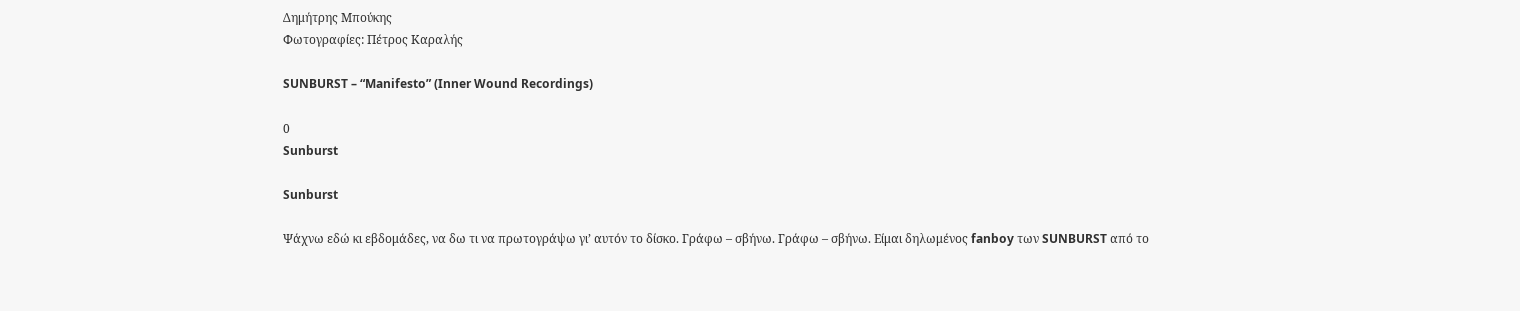Δημήτρης Μπούκης
Φωτογραφίες: Πέτρος Καραλής

SUNBURST – “Manifesto” (Inner Wound Recordings)

0
Sunburst

Sunburst

Ψάχνω εδώ κι εβδομάδες, να δω τι να πρωτογράψω γι’ αυτόν το δίσκο. Γράφω – σβήνω. Γράφω – σβήνω. Είμαι δηλωμένος fanboy των SUNBURST από το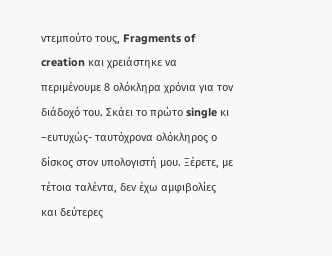ντεμπούτο τους, Fragments of creation και χρειάστηκε να περιμένουμε 8 ολόκληρα χρόνια για τον διάδοχό του. Σκάει το πρώτο single κι –ευτυχώς- ταυτόχρονα ολόκληρος ο δίσκος στον υπολογιστή μου. Ξέρετε, με τέτοια ταλέντα, δεν έχω αμφιβολίες και δεύτερες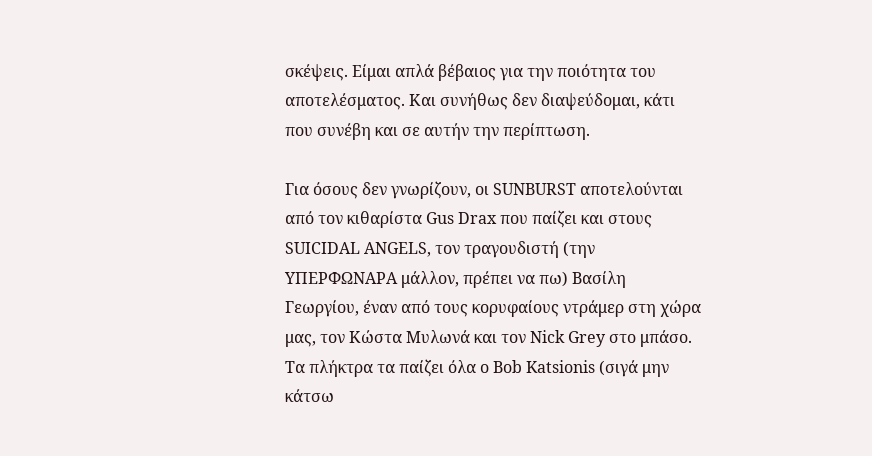σκέψεις. Είμαι απλά βέβαιος για την ποιότητα του αποτελέσματος. Και συνήθως δεν διαψεύδομαι, κάτι που συνέβη και σε αυτήν την περίπτωση.

Για όσους δεν γνωρίζουν, οι SUNBURST αποτελούνται από τον κιθαρίστα Gus Drax που παίζει και στους SUICIDAL ANGELS, τον τραγουδιστή (την ΥΠΕΡΦΩΝΑΡΑ μάλλον, πρέπει να πω) Βασίλη Γεωργίου, έναν από τους κορυφαίους ντράμερ στη χώρα μας, τον Κώστα Μυλωνά και τον Nick Grey στο μπάσο. Τα πλήκτρα τα παίζει όλα ο Bob Katsionis (σιγά μην κάτσω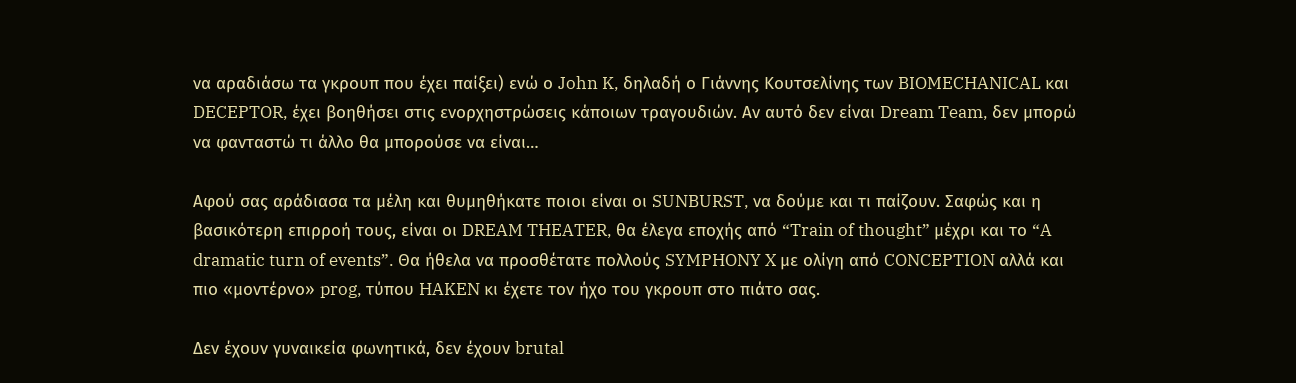να αραδιάσω τα γκρουπ που έχει παίξει) ενώ ο John K, δηλαδή ο Γιάννης Κουτσελίνης των BIOMECHANICAL και DECEPTOR, έχει βοηθήσει στις ενορχηστρώσεις κάποιων τραγουδιών. Αν αυτό δεν είναι Dream Team, δεν μπορώ να φανταστώ τι άλλο θα μπορούσε να είναι…

Αφού σας αράδιασα τα μέλη και θυμηθήκατε ποιοι είναι οι SUNBURST, να δούμε και τι παίζουν. Σαφώς και η βασικότερη επιρροή τους, είναι οι DREAM THEATER, θα έλεγα εποχής από “Train of thought” μέχρι και το “A dramatic turn of events”. Θα ήθελα να προσθέτατε πολλούς SYMPHONY X με ολίγη από CONCEPTION αλλά και πιο «μοντέρνο» prog, τύπου HAKEN κι έχετε τον ήχο του γκρουπ στο πιάτο σας.

Δεν έχουν γυναικεία φωνητικά, δεν έχουν brutal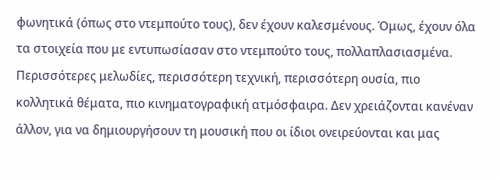φωνητικά (όπως στο ντεμπούτο τους), δεν έχουν καλεσμένους. Όμως, έχουν όλα τα στοιχεία που με εντυπωσίασαν στο ντεμπούτο τους, πολλαπλασιασμένα. Περισσότερες μελωδίες, περισσότερη τεχνική, περισσότερη ουσία, πιο κολλητικά θέματα, πιο κινηματογραφική ατμόσφαιρα. Δεν χρειάζονται κανέναν άλλον, για να δημιουργήσουν τη μουσική που οι ίδιοι ονειρεύονται και μας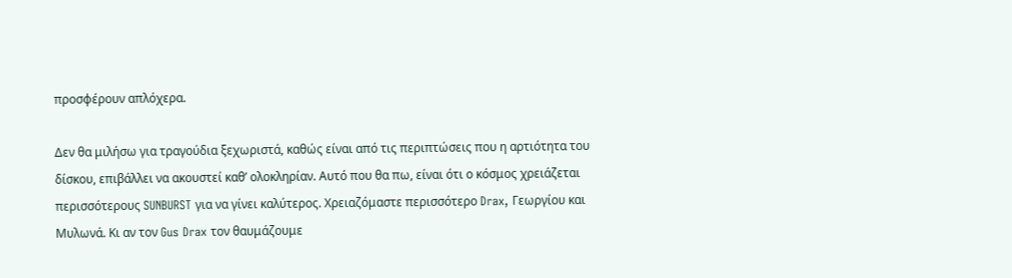προσφέρουν απλόχερα.

Δεν θα μιλήσω για τραγούδια ξεχωριστά, καθώς είναι από τις περιπτώσεις που η αρτιότητα του δίσκου, επιβάλλει να ακουστεί καθ’ ολοκληρίαν. Αυτό που θα πω, είναι ότι ο κόσμος χρειάζεται περισσότερους SUNBURST για να γίνει καλύτερος. Χρειαζόμαστε περισσότερο Drax, Γεωργίου και Μυλωνά. Κι αν τον Gus Drax τον θαυμάζουμε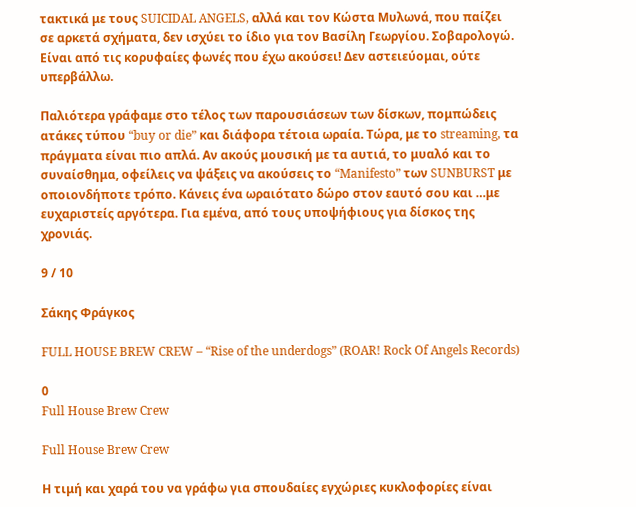τακτικά με τους SUICIDAL ANGELS, αλλά και τον Κώστα Μυλωνά, που παίζει σε αρκετά σχήματα, δεν ισχύει το ίδιο για τον Βασίλη Γεωργίου. Σοβαρολογώ. Είναι από τις κορυφαίες φωνές που έχω ακούσει! Δεν αστειεύομαι, ούτε υπερβάλλω.

Παλιότερα γράφαμε στο τέλος των παρουσιάσεων των δίσκων, πομπώδεις ατάκες τύπου “buy or die” και διάφορα τέτοια ωραία. Τώρα, με το streaming, τα πράγματα είναι πιο απλά. Αν ακούς μουσική με τα αυτιά, το μυαλό και το συναίσθημα, οφείλεις να ψάξεις να ακούσεις το “Manifesto” των SUNBURST με οποιονδήποτε τρόπο. Κάνεις ένα ωραιότατο δώρο στον εαυτό σου και …με ευχαριστείς αργότερα. Για εμένα, από τους υποψήφιους για δίσκος της χρονιάς.

9 / 10

Σάκης Φράγκος

FULL HOUSE BREW CREW – “Rise of the underdogs” (ROAR! Rock Of Angels Records)

0
Full House Brew Crew

Full House Brew Crew

Η τιμή και χαρά του να γράφω για σπουδαίες εγχώριες κυκλοφορίες είναι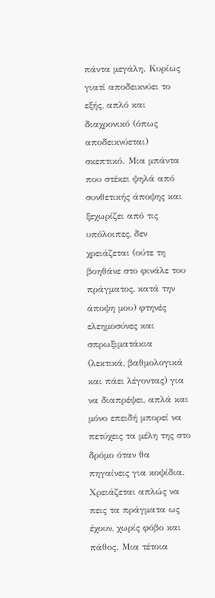πάντα μεγάλη. Κυρίως γιατί αποδεικνύει το εξής, απλό και διαχρονικό (όπως αποδεικνύεται) σκεπτικό. Μια μπάντα που στέκει ψηλά από συνθετικής άποψης και ξεχωρίζει από τις υπόλοιπες, δεν χρειάζεται (ούτε τη βοηθάνε στο φινάλε του πράγματος, κατά την άποψη μου) φτηνές ελεημοσύνες και σπρωξιματάκια (λεκτικά, βαθμολογικά και πάει λέγοντας) για να διαπρέψει, απλά και μόνο επειδή μπορεί να πετύχεις τα μέλη της στο δρόμο όταν θα πηγαίνεις για κοψίδια. Χρειάζεται απλώς να πεις τα πράγματα ως έχουν, χωρίς φόβο και πάθος. Μια τέτοια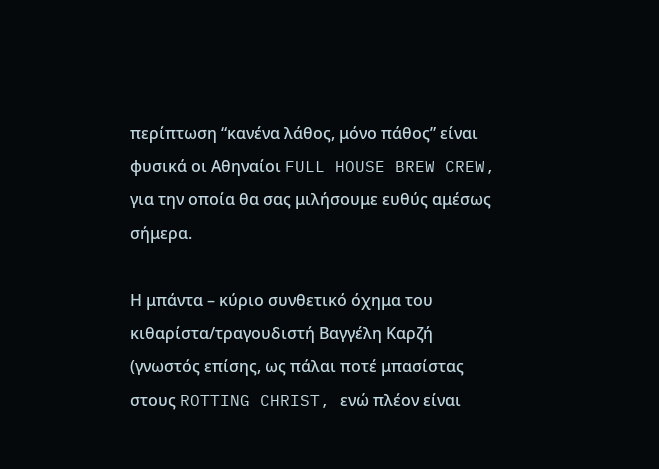περίπτωση “κανένα λάθος, μόνο πάθος” είναι φυσικά οι Αθηναίοι FULL HOUSE BREW CREW, για την οποία θα σας μιλήσουμε ευθύς αμέσως σήμερα.

Η μπάντα – κύριο συνθετικό όχημα του κιθαρίστα/τραγουδιστή Βαγγέλη Καρζή (γνωστός επίσης, ως πάλαι ποτέ μπασίστας στους ROTTING CHRIST, ενώ πλέον είναι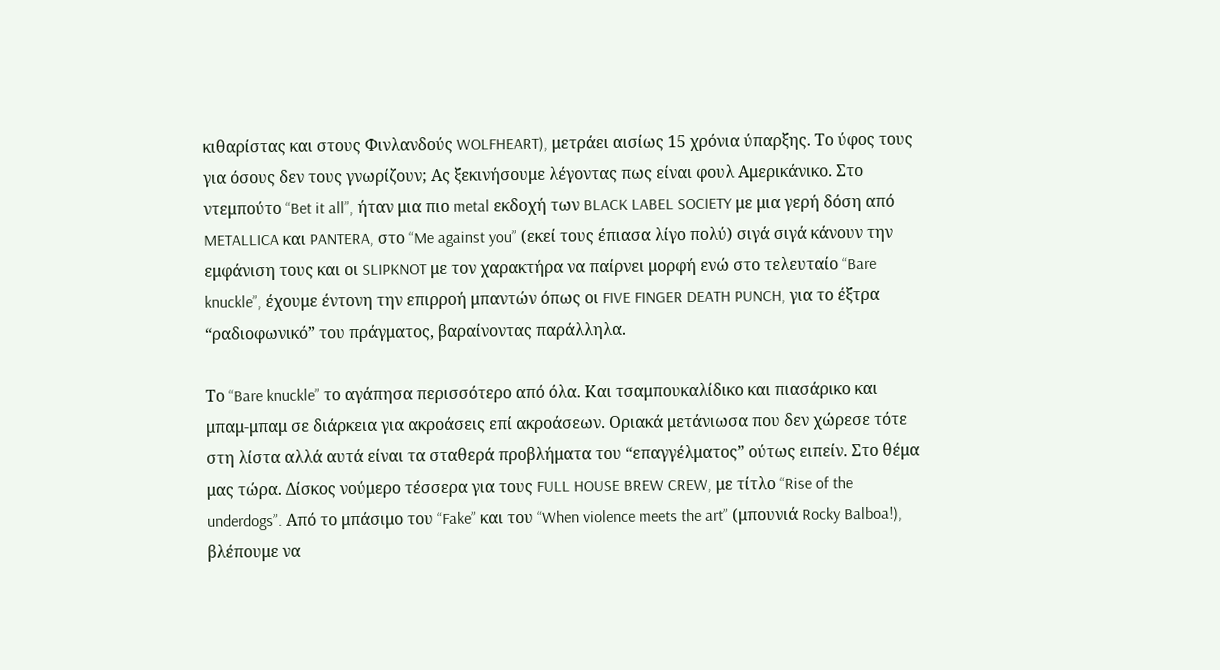κιθαρίστας και στους Φινλανδούς WOLFHEART), μετράει αισίως 15 χρόνια ύπαρξης. Το ύφος τους για όσους δεν τους γνωρίζουν; Ας ξεκινήσουμε λέγοντας πως είναι φουλ Αμερικάνικο. Στο ντεμπούτο “Bet it all”, ήταν μια πιο metal εκδοχή των BLACK LABEL SOCIETY με μια γερή δόση από METALLICA και PANTERA, στο “Me against you” (εκεί τους έπιασα λίγο πολύ) σιγά σιγά κάνουν την εμφάνιση τους και οι SLIPKNOT με τον χαρακτήρα να παίρνει μορφή ενώ στο τελευταίο “Bare knuckle”, έχουμε έντονη την επιρροή μπαντών όπως οι FIVE FINGER DEATH PUNCH, για το έξτρα “ραδιοφωνικό” του πράγματος, βαραίνοντας παράλληλα.

Το “Bare knuckle” το αγάπησα περισσότερο από όλα. Και τσαμπουκαλίδικο και πιασάρικο και μπαμ-μπαμ σε διάρκεια για ακροάσεις επί ακροάσεων. Οριακά μετάνιωσα που δεν χώρεσε τότε στη λίστα αλλά αυτά είναι τα σταθερά προβλήματα του “επαγγέλματος” ούτως ειπείν. Στο θέμα μας τώρα. Δίσκος νούμερο τέσσερα για τους FULL HOUSE BREW CREW, με τίτλο “Rise of the underdogs”. Από το μπάσιμο του “Fake” και του “When violence meets the art” (μπουνιά Rocky Balboa!), βλέπουμε να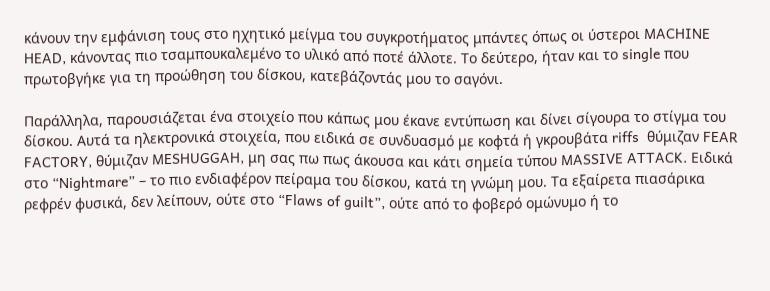κάνουν την εμφάνιση τους στο ηχητικό μείγμα του συγκροτήματος μπάντες όπως οι ύστεροι MACHINE HEAD, κάνοντας πιο τσαμπουκαλεμένο το υλικό από ποτέ άλλοτε. Το δεύτερο, ήταν και το single που πρωτοβγήκε για τη προώθηση του δίσκου, κατεβάζοντάς μου το σαγόνι.

Παράλληλα, παρουσιάζεται ένα στοιχείο που κάπως μου έκανε εντύπωση και δίνει σίγουρα το στίγμα του δίσκου. Αυτά τα ηλεκτρονικά στοιχεία, που ειδικά σε συνδυασμό με κοφτά ή γκρουβάτα riffs  θύμιζαν FEAR FACTORY, θύμιζαν MESHUGGAH, μη σας πω πως άκουσα και κάτι σημεία τύπου MASSIVE ATTACK. Ειδικά στο “Nightmare” – το πιο ενδιαφέρον πείραμα του δίσκου, κατά τη γνώμη μου. Τα εξαίρετα πιασάρικα ρεφρέν φυσικά, δεν λείπουν, ούτε στο “Flaws of guilt”, ούτε από το φοβερό ομώνυμο ή το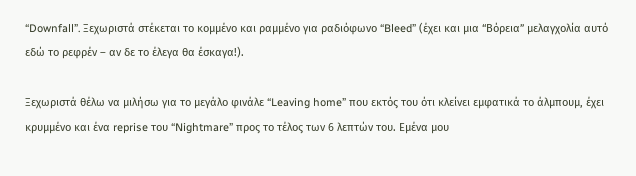“Downfall”. Ξεχωριστά στέκεται το κομμένο και ραμμένο για ραδιόφωνο “Bleed” (έχει και μια “Βόρεια” μελαγχολία αυτό εδώ το ρεφρέν – αν δε το έλεγα θα έσκαγα!).

Ξεχωριστά θέλω να μιλήσω για το μεγάλο φινάλε “Leaving home” που εκτός του ότι κλείνει εμφατικά το άλμπουμ, έχει κρυμμένο και ένα reprise του “Nightmare” προς το τέλος των 6 λεπτών του. Εμένα μου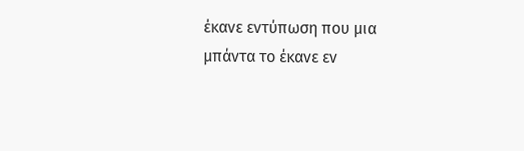έκανε εντύπωση που μια μπάντα το έκανε εν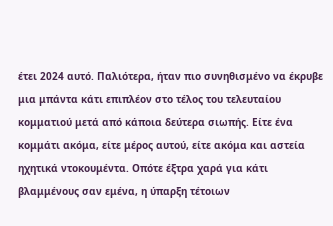έτει 2024 αυτό. Παλιότερα, ήταν πιο συνηθισμένο να έκρυβε μια μπάντα κάτι επιπλέον στο τέλος του τελευταίου κομματιού μετά από κάποια δεύτερα σιωπής. Είτε ένα κομμάτι ακόμα, είτε μέρος αυτού, είτε ακόμα και αστεία ηχητικά ντοκουμέντα. Οπότε έξτρα χαρά για κάτι βλαμμένους σαν εμένα, η ύπαρξη τέτοιων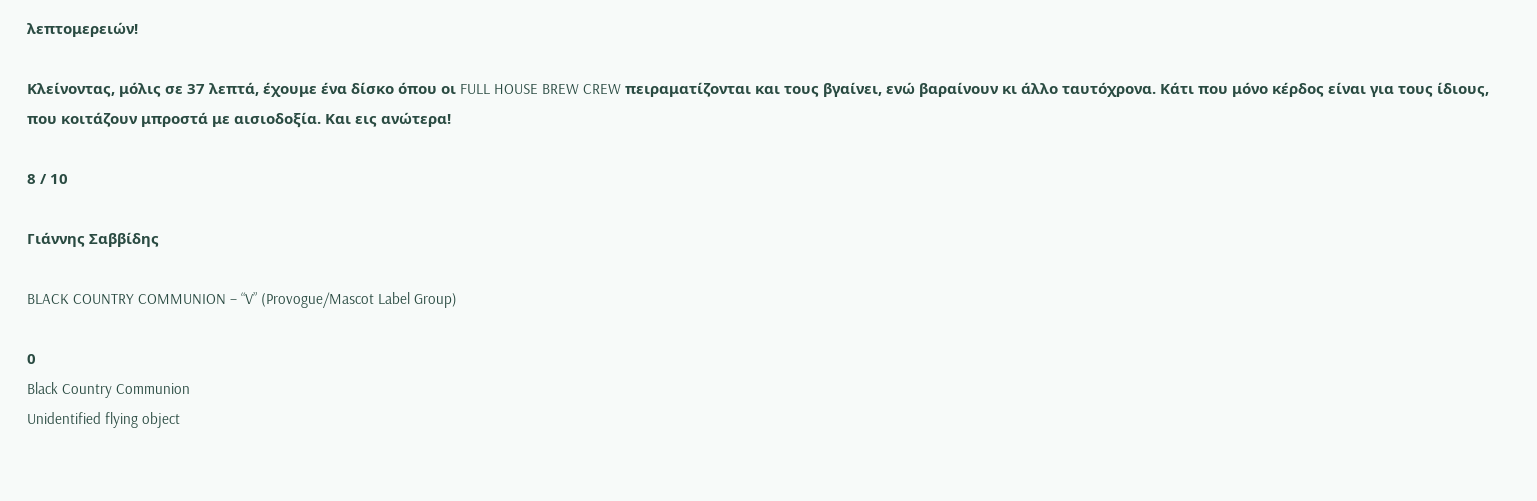λεπτομερειών!

Κλείνοντας, μόλις σε 37 λεπτά, έχουμε ένα δίσκο όπου οι FULL HOUSE BREW CREW πειραματίζονται και τους βγαίνει, ενώ βαραίνουν κι άλλο ταυτόχρονα. Κάτι που μόνο κέρδος είναι για τους ίδιους, που κοιτάζουν μπροστά με αισιοδοξία. Και εις ανώτερα!

8 / 10

Γιάννης Σαββίδης

BLACK COUNTRY COMMUNION – “V” (Provogue/Mascot Label Group)

0
Black Country Communion
Unidentified flying object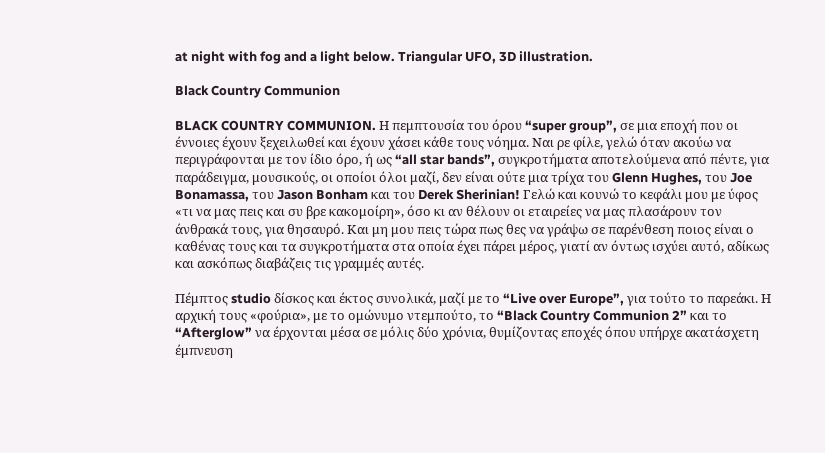at night with fog and a light below. Triangular UFO, 3D illustration.

Black Country Communion

BLACK COUNTRY COMMUNION. Η πεμπτουσία του όρου “super group”, σε μια εποχή που οι έννοιες έχουν ξεχειλωθεί και έχουν χάσει κάθε τους νόημα. Ναι ρε φίλε, γελώ όταν ακούω να περιγράφονται με τον ίδιο όρο, ή ως “all star bands”, συγκροτήματα αποτελούμενα από πέντε, για παράδειγμα, μουσικούς, οι οποίοι όλοι μαζί, δεν είναι ούτε μια τρίχα του Glenn Hughes, του Joe Bonamassa, του Jason Bonham και του Derek Sherinian! Γελώ και κουνώ το κεφάλι μου με ύφος «τι να μας πεις και συ βρε κακομοίρη», όσο κι αν θέλουν οι εταιρείες να μας πλασάρουν τον άνθρακά τους, για θησαυρό. Και μη μου πεις τώρα πως θες να γράψω σε παρένθεση ποιος είναι ο καθένας τους και τα συγκροτήματα στα οποία έχει πάρει μέρος, γιατί αν όντως ισχύει αυτό, αδίκως και ασκόπως διαβάζεις τις γραμμές αυτές.

Πέμπτος studio δίσκος και έκτος συνολικά, μαζί με το “Live over Europe”, για τούτο το παρεάκι. Η αρχική τους «φούρια», με το ομώνυμο ντεμπούτο, το “Black Country Communion 2” και το “Afterglow” να έρχονται μέσα σε μόλις δύο χρόνια, θυμίζοντας εποχές όπου υπήρχε ακατάσχετη έμπνευση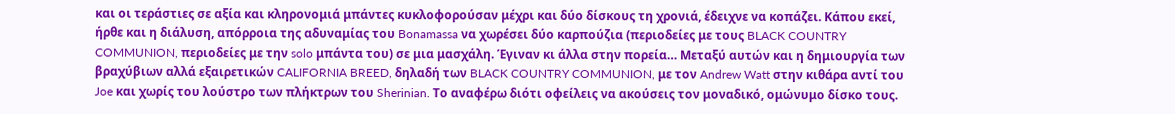και οι τεράστιες σε αξία και κληρονομιά μπάντες κυκλοφορούσαν μέχρι και δύο δίσκους τη χρονιά, έδειχνε να κοπάζει. Κάπου εκεί, ήρθε και η διάλυση, απόρροια της αδυναμίας του Bonamassa να χωρέσει δύο καρπούζια (περιοδείες με τους BLACK COUNTRY COMMUNION, περιοδείες με την solo μπάντα του) σε μια μασχάλη. Έγιναν κι άλλα στην πορεία… Μεταξύ αυτών και η δημιουργία των βραχύβιων αλλά εξαιρετικών CALIFORNIA BREED, δηλαδή των BLACK COUNTRY COMMUNION, με τον Andrew Watt στην κιθάρα αντί του Joe και χωρίς του λούστρο των πλήκτρων του Sherinian. Το αναφέρω διότι οφείλεις να ακούσεις τον μοναδικό, ομώνυμο δίσκο τους.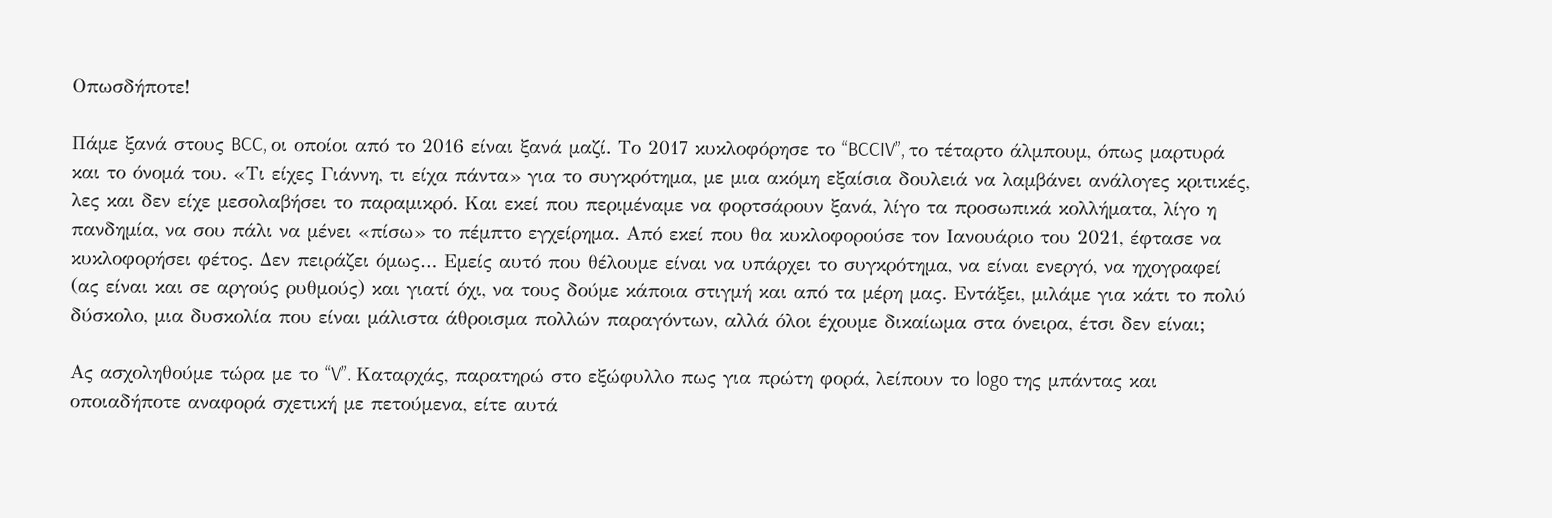Οπωσδήποτε!

Πάμε ξανά στους BCC, οι οποίοι από το 2016 είναι ξανά μαζί. Το 2017 κυκλοφόρησε το “BCCIV”, το τέταρτο άλμπουμ, όπως μαρτυρά και το όνομά του. «Τι είχες Γιάννη, τι είχα πάντα» για το συγκρότημα, με μια ακόμη εξαίσια δουλειά να λαμβάνει ανάλογες κριτικές, λες και δεν είχε μεσολαβήσει το παραμικρό. Και εκεί που περιμέναμε να φορτσάρουν ξανά, λίγο τα προσωπικά κολλήματα, λίγο η πανδημία, να σου πάλι να μένει «πίσω» το πέμπτο εγχείρημα. Από εκεί που θα κυκλοφορούσε τον Ιανουάριο του 2021, έφτασε να κυκλοφορήσει φέτος. Δεν πειράζει όμως… Εμείς αυτό που θέλουμε είναι να υπάρχει το συγκρότημα, να είναι ενεργό, να ηχογραφεί (ας είναι και σε αργούς ρυθμούς) και γιατί όχι, να τους δούμε κάποια στιγμή και από τα μέρη μας. Εντάξει, μιλάμε για κάτι το πολύ δύσκολο, μια δυσκολία που είναι μάλιστα άθροισμα πολλών παραγόντων, αλλά όλοι έχουμε δικαίωμα στα όνειρα, έτσι δεν είναι;

Ας ασχοληθούμε τώρα με το “V”. Καταρχάς, παρατηρώ στο εξώφυλλο πως για πρώτη φορά, λείπουν το logo της μπάντας και οποιαδήποτε αναφορά σχετική με πετούμενα, είτε αυτά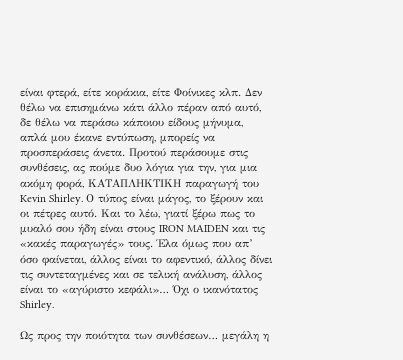είναι φτερά, είτε κοράκια, είτε Φοίνικες κλπ. Δεν θέλω να επισημάνω κάτι άλλο πέραν από αυτό, δε θέλω να περάσω κάποιου είδους μήνυμα, απλά μου έκανε εντύπωση, μπορείς να προσπεράσεις άνετα. Προτού περάσουμε στις συνθέσεις, ας πούμε δυο λόγια για την, για μια ακόμη φορά, ΚΑΤΑΠΛΗΚΤΙΚΗ παραγωγή του Kevin Shirley. Ο τύπος είναι μάγος, το ξέρουν και οι πέτρες αυτό. Και το λέω, γιατί ξέρω πως το μυαλό σου ήδη είναι στους IRON MAIDEN και τις «κακές παραγωγές» τους. Έλα όμως που απ’ όσο φαίνεται, άλλος είναι το αφεντικό, άλλος δίνει τις συντεταγμένες και σε τελική ανάλυση, άλλος είναι το «αγύριστο κεφάλι»… Όχι ο ικανότατος Shirley.

Ως προς την ποιότητα των συνθέσεων… μεγάλη η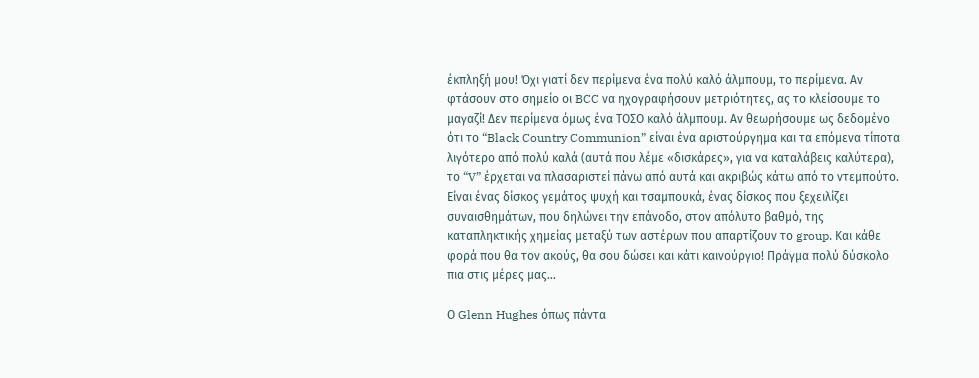έκπληξή μου! Όχι γιατί δεν περίμενα ένα πολύ καλό άλμπουμ, το περίμενα. Αν φτάσουν στο σημείο οι BCC να ηχογραφήσουν μετριότητες, ας το κλείσουμε το μαγαζί! Δεν περίμενα όμως ένα ΤΟΣΟ καλό άλμπουμ. Αν θεωρήσουμε ως δεδομένο ότι το “Black Country Communion” είναι ένα αριστούργημα και τα επόμενα τίποτα λιγότερο από πολύ καλά (αυτά που λέμε «δισκάρες», για να καταλάβεις καλύτερα), το “V” έρχεται να πλασαριστεί πάνω από αυτά και ακριβώς κάτω από το ντεμπούτο. Είναι ένας δίσκος γεμάτος ψυχή και τσαμπουκά, ένας δίσκος που ξεχειλίζει συναισθημάτων, που δηλώνει την επάνοδο, στον απόλυτο βαθμό, της καταπληκτικής χημείας μεταξύ των αστέρων που απαρτίζουν το group. Και κάθε φορά που θα τον ακούς, θα σου δώσει και κάτι καινούργιο! Πράγμα πολύ δύσκολο πια στις μέρες μας…

Ο Glenn Hughes όπως πάντα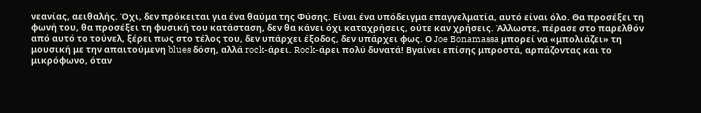νεανίας, αειθαλής. Όχι, δεν πρόκειται για ένα θαύμα της Φύσης. Είναι ένα υπόδειγμα επαγγελματία, αυτό είναι όλο. Θα προσέξει τη φωνή του, θα προσέξει τη φυσική του κατάσταση, δεν θα κάνει όχι καταχρήσεις, ούτε καν χρήσεις. Άλλωστε, πέρασε στο παρελθόν από αυτό το τούνελ, ξέρει πως στο τέλος του, δεν υπάρχει έξοδος, δεν υπάρχει φως. Ο Joe Bonamassa μπορεί να «μπολιάζει» τη μουσική με την απαιτούμενη blues δόση, αλλά rock-άρει. Rock-άρει πολύ δυνατά! Βγαίνει επίσης μπροστά, αρπάζοντας και το μικρόφωνο, όταν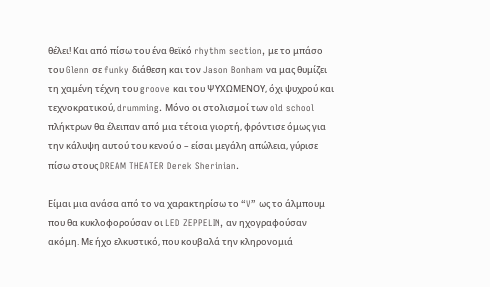θέλει! Και από πίσω του ένα θεϊκό rhythm section, με το μπάσο του Glenn σε funky διάθεση και τον Jason Bonham να μας θυμίζει τη χαμένη τέχνη του groove και του ΨΥΧΩΜΕΝΟΥ, όχι ψυχρού και τεχνοκρατικού, drumming. Μόνο οι στολισμοί των old school πλήκτρων θα έλειπαν από μια τέτοια γιορτή, φρόντισε όμως για την κάλυψη αυτού του κενού ο – είσαι μεγάλη απώλεια, γύρισε πίσω στους DREAM THEATER Derek Sherinian.

Είμαι μια ανάσα από το να χαρακτηρίσω το “V” ως το άλμπουμ που θα κυκλοφορούσαν οι LED ZEPPELIN, αν ηχογραφούσαν ακόμη. Με ήχο ελκυστικό, που κουβαλά την κληρονομιά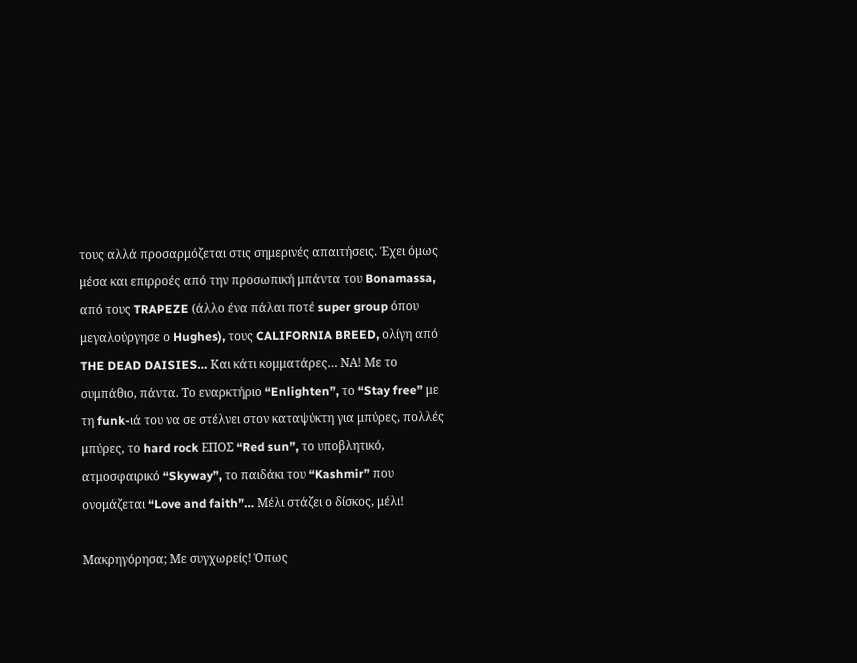τους αλλά προσαρμόζεται στις σημερινές απαιτήσεις. Έχει όμως μέσα και επιρροές από την προσωπική μπάντα του Bonamassa, από τους TRAPEZE (άλλο ένα πάλαι ποτέ super group όπου μεγαλούργησε ο Hughes), τους CALIFORNIA BREED, ολίγη από THE DEAD DAISIES… Και κάτι κομματάρες… ΝΑ! Με το συμπάθιο, πάντα. Το εναρκτήριο “Enlighten”, το “Stay free” με τη funk-ιά του να σε στέλνει στον καταψύκτη για μπύρες, πολλές μπύρες, το hard rock ΕΠΟΣ “Red sun”, το υποβλητικό, ατμοσφαιρικό “Skyway”, το παιδάκι του “Kashmir” που ονομάζεται “Love and faith”… Μέλι στάζει ο δίσκος, μέλι!

Μακρηγόρησα; Με συγχωρείς! Όπως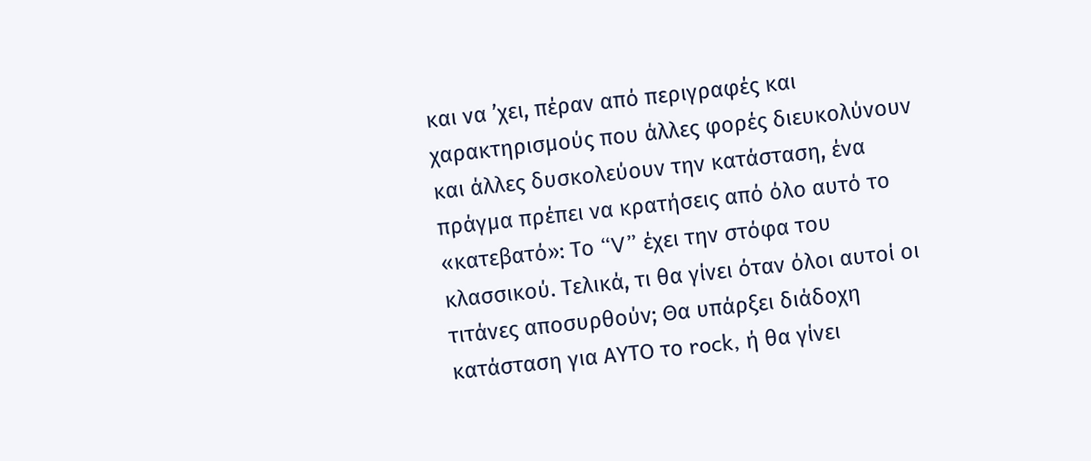και να ’χει, πέραν από περιγραφές και χαρακτηρισμούς που άλλες φορές διευκολύνουν και άλλες δυσκολεύουν την κατάσταση, ένα πράγμα πρέπει να κρατήσεις από όλο αυτό το «κατεβατό»: Το “V” έχει την στόφα του κλασσικού. Τελικά, τι θα γίνει όταν όλοι αυτοί οι τιτάνες αποσυρθούν; Θα υπάρξει διάδοχη κατάσταση για ΑΥΤΟ το rock, ή θα γίνει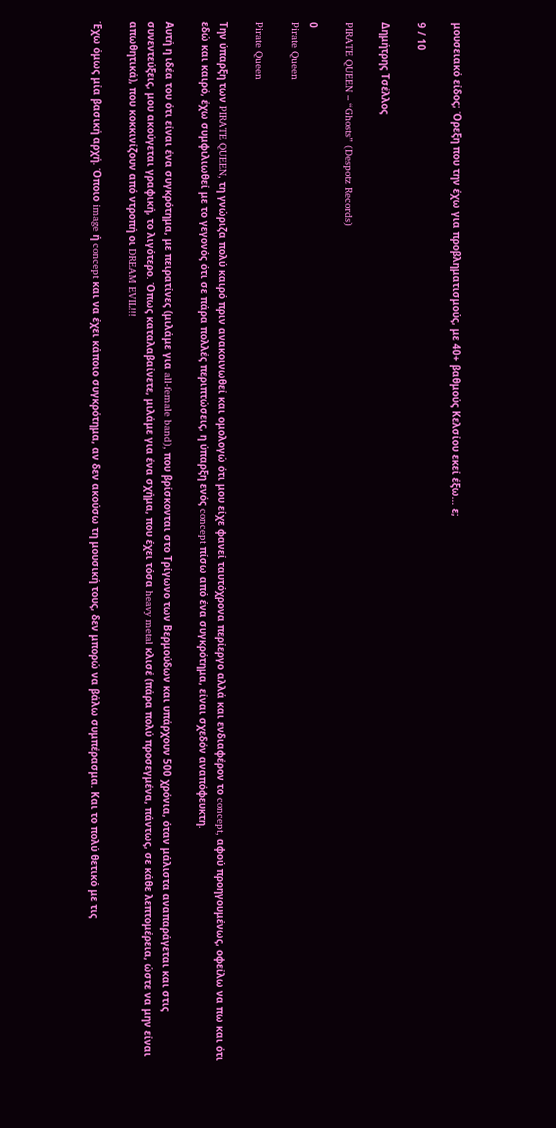μουσειακό είδος; Όρεξη που την έχω για προβληματισμούς, με 40+ βαθμούς Κελσίου εκεί έξω… ε;

9 / 10

Δημήτρης Τσέλλος

PIRATE QUEEN – “Ghosts” (Despotz Records)

0
Pirate Queen

Pirate Queen

Την ύπαρξη των PIRATE QUEEN, τη γνώριζα πολύ καιρό πριν ανακοινωθεί και ομολογώ ότι μου είχε φανεί ταυτόχρονα περίεργο αλλά και ενδιαφέρον το concept, αφού προηγουμένως, οφείλω να πω και ότι εδώ και καιρό, έχω συμφιλιωθεί με το γεγονός ότι σε πάρα πολλές περιπτώσεις, η ύπαρξη ενός concept πίσω από ένα συγκρότημα, είναι σχεδόν αναπόφευκτη.

Αυτή η ιδέα του ότι είναι ένα συγκρότημα, με πειρατίνες (μιλάμε για all-female band), που βρίσκονται στο Τρίγωνο των Βερμούδων και υπάρχουν 500 χρόνια, όταν μάλιστα αναπαράγεται και στις συνεντεύξεις, μου ακούγεται γραφική, το λιγότερο. Όπως καταλαβαίνετε, μιλάμε για ένα σχήμα, που έχει τόσα heavy metal κλισέ (πάρα πολύ προσεγμένα, πάντως, σε κάθε λεπτομέρεια, ώστε να μην είναι απωθητικά), που κοκκινίζουν από ντροπή οι DREAM EVIL!!!

Έχω όμως μία βασική αρχή. Όποιο image ή concept και να έχει κάποιο συγκρότημα, αν δεν ακούσω τη μουσική τους, δεν μπορώ να βάλω συμπέρασμα. Και το πολύ θετικό με τις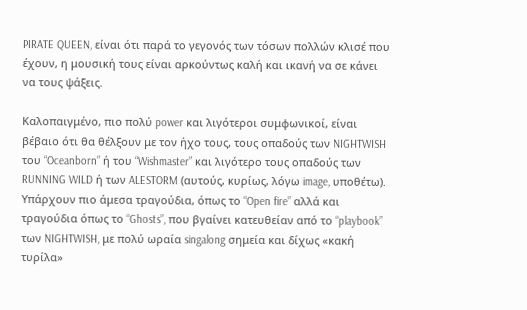PIRATE QUEEN, είναι ότι παρά το γεγονός των τόσων πολλών κλισέ που έχουν, η μουσική τους είναι αρκούντως καλή και ικανή να σε κάνει να τους ψάξεις.

Καλοπαιγμένο, πιο πολύ power και λιγότεροι συμφωνικοί, είναι βέβαιο ότι θα θέλξουν με τον ήχο τους, τους οπαδούς των NIGHTWISH του “Oceanborn” ή του “Wishmaster” και λιγότερο τους οπαδούς των RUNNING WILD ή των ALESTORM (αυτούς, κυρίως, λόγω image, υποθέτω). Υπάρχουν πιο άμεσα τραγούδια, όπως το “Open fire” αλλά και τραγούδια όπως το “Ghosts”, που βγαίνει κατευθείαν από το “playbook” των NIGHTWISH, με πολύ ωραία singalong σημεία και δίχως «κακή τυρίλα»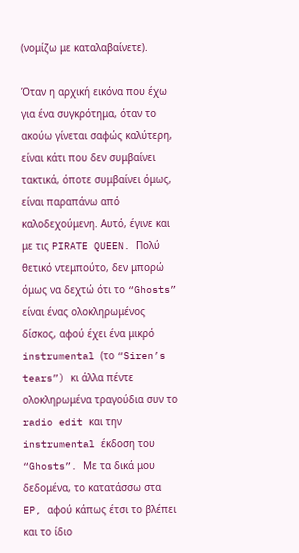(νομίζω με καταλαβαίνετε).

Όταν η αρχική εικόνα που έχω για ένα συγκρότημα, όταν το ακούω γίνεται σαφώς καλύτερη, είναι κάτι που δεν συμβαίνει τακτικά, όποτε συμβαίνει όμως, είναι παραπάνω από καλοδεχούμενη. Αυτό, έγινε και με τις PIRATE QUEEN. Πολύ θετικό ντεμπούτο, δεν μπορώ όμως να δεχτώ ότι το “Ghosts” είναι ένας ολοκληρωμένος δίσκος, αφού έχει ένα μικρό instrumental (το “Siren’s tears”) κι άλλα πέντε ολοκληρωμένα τραγούδια συν το radio edit και την instrumental έκδοση του “Ghosts”. Με τα δικά μου δεδομένα, το κατατάσσω στα EP, αφού κάπως έτσι το βλέπει και το ίδιο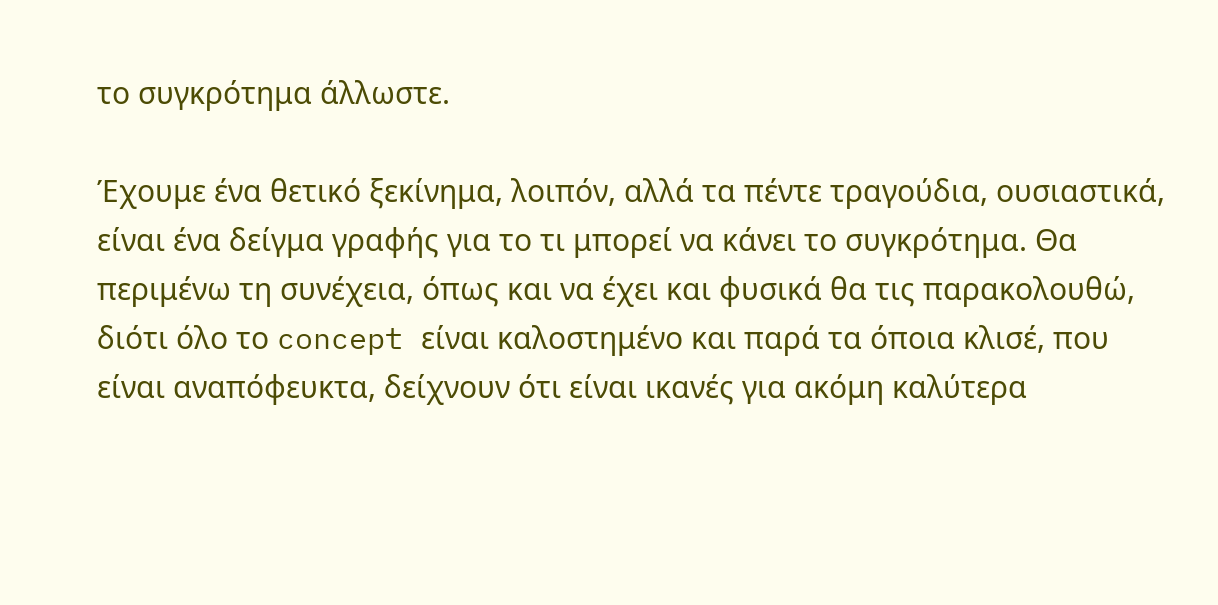το συγκρότημα άλλωστε.

Έχουμε ένα θετικό ξεκίνημα, λοιπόν, αλλά τα πέντε τραγούδια, ουσιαστικά, είναι ένα δείγμα γραφής για το τι μπορεί να κάνει το συγκρότημα. Θα περιμένω τη συνέχεια, όπως και να έχει και φυσικά θα τις παρακολουθώ, διότι όλο το concept είναι καλοστημένο και παρά τα όποια κλισέ, που είναι αναπόφευκτα, δείχνουν ότι είναι ικανές για ακόμη καλύτερα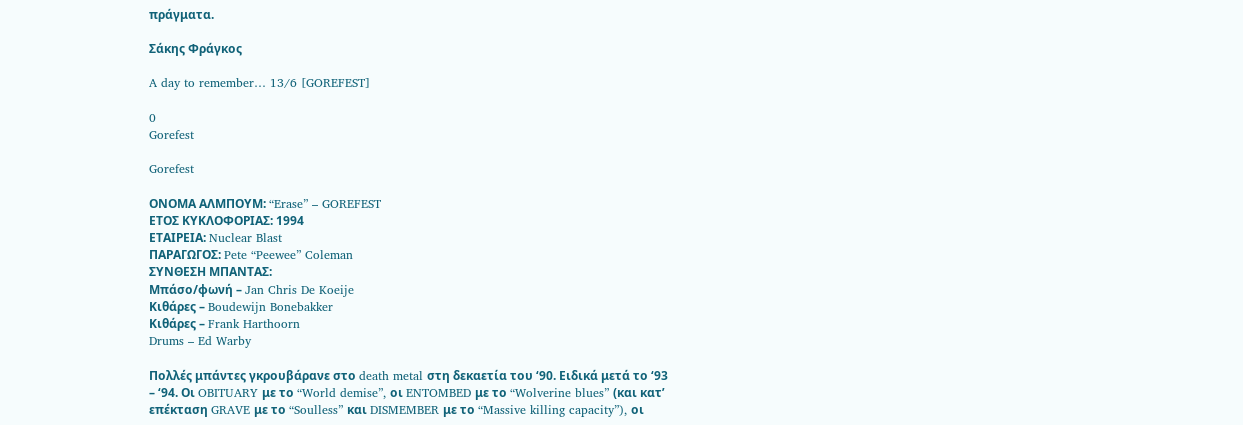πράγματα.

Σάκης Φράγκος

A day to remember… 13/6 [GOREFEST]

0
Gorefest

Gorefest

ΟΝΟΜΑ ΑΛΜΠΟΥΜ: “Erase” – GOREFEST
ΕΤΟΣ ΚΥΚΛΟΦΟΡΙΑΣ: 1994
ΕΤΑΙΡΕΙΑ: Nuclear Blast
ΠΑΡΑΓΩΓΟΣ: Pete “Peewee” Coleman
ΣΥΝΘΕΣΗ ΜΠΑΝΤΑΣ:
Μπάσο/φωνή – Jan Chris De Koeije
Κιθάρες – Boudewijn Bonebakker
Κιθάρες – Frank Harthoorn
Drums – Ed Warby

Πολλές μπάντες γκρουβάρανε στο death metal στη δεκαετία του ‘90. Ειδικά μετά το ‘93 – ‘94. Οι OBITUARY με το “World demise”, οι ENTOMBED με το “Wolverine blues” (και κατ’ επέκταση GRAVE με το “Soulless” και DISMEMBER με το “Massive killing capacity”), οι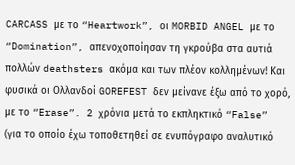CARCASS με το “Heartwork”, οι MORBID ANGEL με το “Domination”, απενοχοποίησαν τη γκρούβα στα αυτιά πολλών deathsters ακόμα και των πλέον κολλημένων! Και φυσικά οι Ολλανδοί GOREFEST δεν μείνανε έξω από το χορό, με το “Erase”. 2 χρόνια μετά το εκπληκτικό “False” (για το οποίο έχω τοποθετηθεί σε ενυπόγραφο αναλυτικό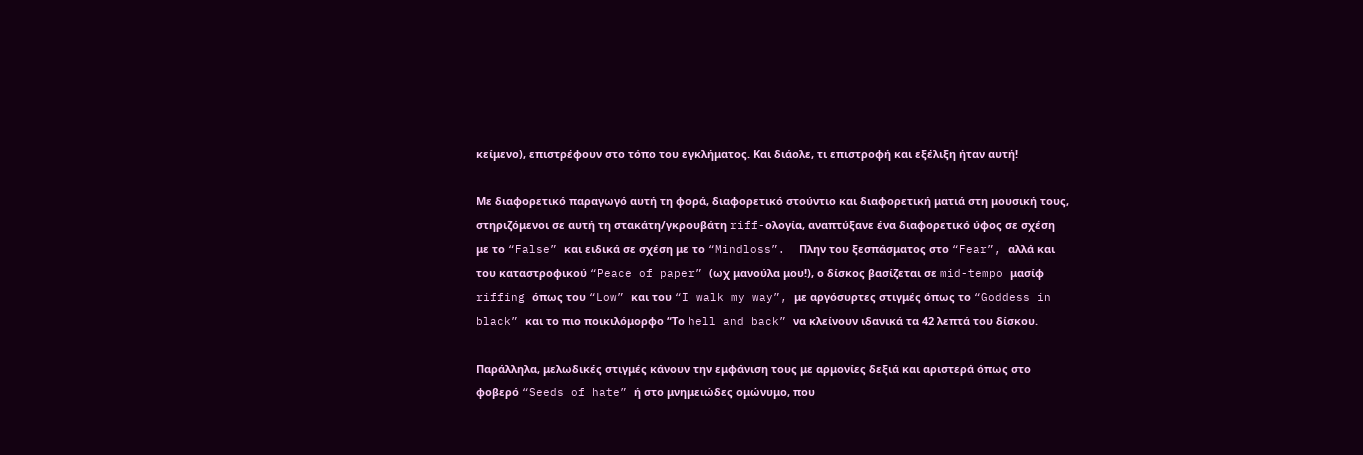κείμενο), επιστρέφουν στο τόπο του εγκλήματος. Και διάολε, τι επιστροφή και εξέλιξη ήταν αυτή!

Με διαφορετικό παραγωγό αυτή τη φορά, διαφορετικό στούντιο και διαφορετική ματιά στη μουσική τους, στηριζόμενοι σε αυτή τη στακάτη/γκρουβάτη riff-ολογία, αναπτύξανε ένα διαφορετικό ύφος σε σχέση με το “False” και ειδικά σε σχέση με το “Mindloss”.  Πλην του ξεσπάσματος στο “Fear”, αλλά και του καταστροφικού “Peace of paper” (ωχ μανούλα μου!), ο δίσκος βασίζεται σε mid-tempo μασίφ riffing όπως του “Low” και του “I walk my way”, με αργόσυρτες στιγμές όπως το “Goddess in black” και το πιο ποικιλόμορφο “Το hell and back” να κλείνουν ιδανικά τα 42 λεπτά του δίσκου.

Παράλληλα, μελωδικές στιγμές κάνουν την εμφάνιση τους με αρμονίες δεξιά και αριστερά όπως στο φοβερό “Seeds of hate” ή στο μνημειώδες ομώνυμο, που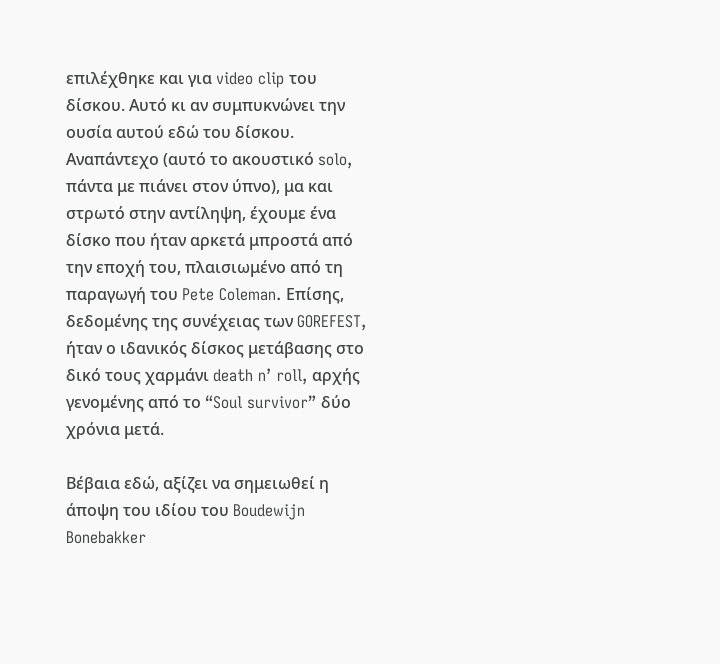επιλέχθηκε και για video clip του δίσκου. Αυτό κι αν συμπυκνώνει την ουσία αυτού εδώ του δίσκου. Αναπάντεχο (αυτό το ακουστικό solo, πάντα με πιάνει στον ύπνο), μα και στρωτό στην αντίληψη, έχουμε ένα δίσκο που ήταν αρκετά μπροστά από την εποχή του, πλαισιωμένο από τη παραγωγή του Pete Coleman. Επίσης, δεδομένης της συνέχειας των GOREFEST, ήταν ο ιδανικός δίσκος μετάβασης στο δικό τους χαρμάνι death n’ roll, αρχής γενομένης από το “Soul survivor” δύο χρόνια μετά.

Βέβαια εδώ, αξίζει να σημειωθεί η άποψη του ιδίου του Boudewijn Bonebakker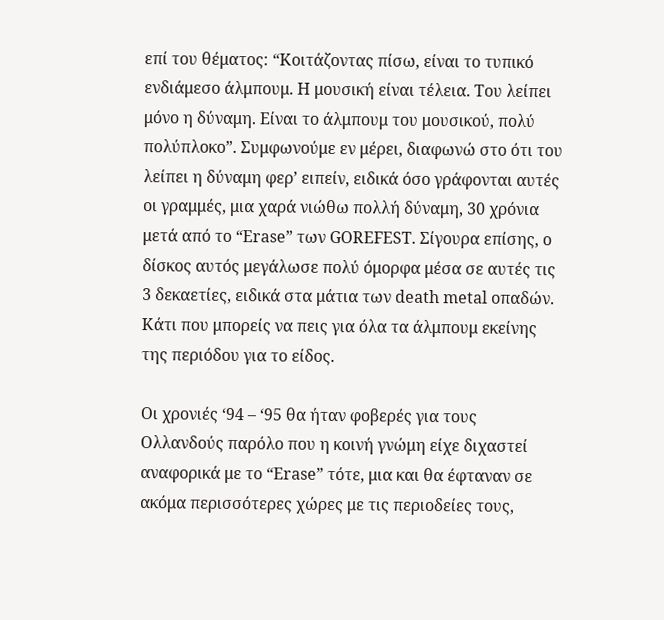επί του θέματος: “Κοιτάζοντας πίσω, είναι το τυπικό ενδιάμεσο άλμπουμ. Η μουσική είναι τέλεια. Του λείπει μόνο η δύναμη. Είναι το άλμπουμ του μουσικού, πολύ πολύπλοκο”. Συμφωνούμε εν μέρει, διαφωνώ στο ότι του λείπει η δύναμη φερ’ ειπείν, ειδικά όσο γράφονται αυτές οι γραμμές, μια χαρά νιώθω πολλή δύναμη, 30 χρόνια μετά από το “Erase” των GOREFEST. Σίγουρα επίσης, ο δίσκος αυτός μεγάλωσε πολύ όμορφα μέσα σε αυτές τις 3 δεκαετίες, ειδικά στα μάτια των death metal οπαδών. Κάτι που μπορείς να πεις για όλα τα άλμπουμ εκείνης της περιόδου για το είδος.

Οι χρονιές ‘94 – ‘95 θα ήταν φοβερές για τους Ολλανδούς παρόλο που η κοινή γνώμη είχε διχαστεί αναφορικά με το “Erase” τότε, μια και θα έφταναν σε ακόμα περισσότερες χώρες με τις περιοδείες τους,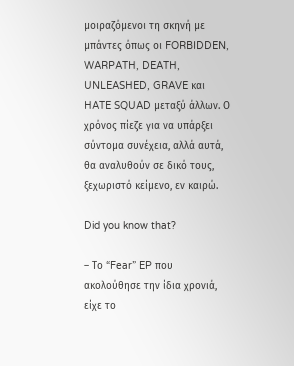μοιραζόμενοι τη σκηνή με μπάντες όπως οι FORBIDDEN, WARPATH, DEATH, UNLEASHED, GRAVE και HATE SQUAD μεταξύ άλλων. Ο χρόνος πίεζε για να υπάρξει σύντομα συνέχεια, αλλά αυτά, θα αναλυθούν σε δικό τους, ξεχωριστό κείμενο, εν καιρώ.

Did you know that?

– Το “Fear” EP που ακολούθησε την ίδια χρονιά, είχε το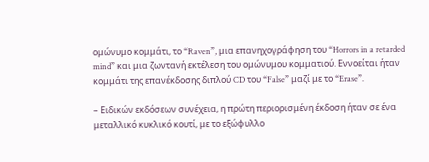ομώνυμο κομμάτι, το “Raven”, μια επανηχογράφηση του “Horrors in a retarded mind” και μια ζωντανή εκτέλεση του ομώνυμου κομματιού. Εννοείται ήταν κομμάτι της επανέκδοσης διπλού CD του “False” μαζί με το “Erase”.

– Ειδικών εκδόσεων συνέχεια, η πρώτη περιορισμένη έκδοση ήταν σε ένα μεταλλικό κυκλικό κουτί, με το εξώφυλλο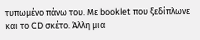τυπωμένο πάνω του. Με booklet που ξεδίπλωνε και το CD σκέτο. Άλλη μια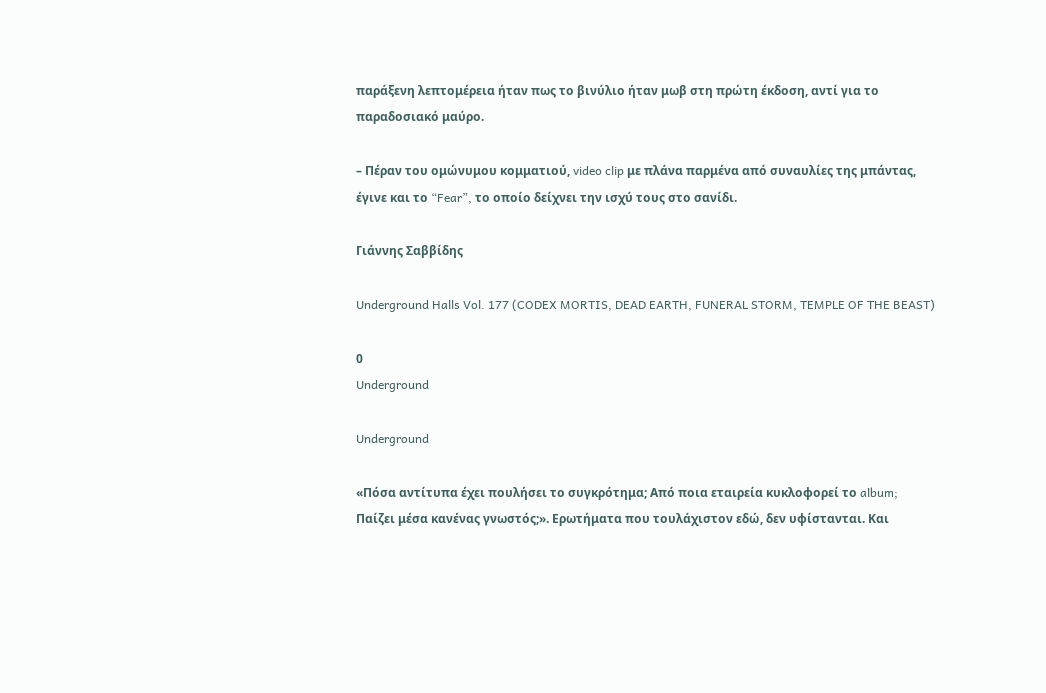παράξενη λεπτομέρεια ήταν πως το βινύλιο ήταν μωβ στη πρώτη έκδοση, αντί για το παραδοσιακό μαύρο.

– Πέραν του ομώνυμου κομματιού, video clip με πλάνα παρμένα από συναυλίες της μπάντας, έγινε και το “Fear”, το οποίο δείχνει την ισχύ τους στο σανίδι.

Γιάννης Σαββίδης

Underground Halls Vol. 177 (CODEX MORTIS, DEAD EARTH, FUNERAL STORM, TEMPLE OF THE BEAST)

0
Underground

Underground

«Πόσα αντίτυπα έχει πουλήσει το συγκρότημα; Από ποια εταιρεία κυκλοφορεί το album; Παίζει μέσα κανένας γνωστός;». Ερωτήματα που τουλάχιστον εδώ, δεν υφίστανται. Και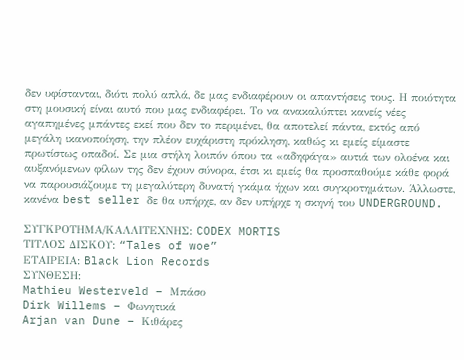δεν υφίστανται, διότι πολύ απλά, δε μας ενδιαφέρουν οι απαντήσεις τους. Η ποιότητα στη μουσική είναι αυτό που μας ενδιαφέρει. Το να ανακαλύπτει κανείς νέες αγαπημένες μπάντες εκεί που δεν το περιμένει, θα αποτελεί πάντα, εκτός από μεγάλη ικανοποίηση, την πλέον ευχάριστη πρόκληση, καθώς κι εμείς είμαστε πρωτίστως οπαδοί. Σε μια στήλη λοιπόν όπου τα «αδηφάγα» αυτιά των ολοένα και αυξανόμενων φίλων της δεν έχουν σύνορα, έτσι κι εμείς θα προσπαθούμε κάθε φορά να παρουσιάζουμε τη μεγαλύτερη δυνατή γκάμα ήχων και συγκροτημάτων. Άλλωστε, κανένα best seller δε θα υπήρχε, αν δεν υπήρχε η σκηνή του UNDERGROUND.

ΣΥΓΚΡΟΤΗΜΑ/ΚΑΛΛΙΤΕΧΝΗΣ: CODEX MORTIS
ΤΙΤΛΟΣ ΔΙΣΚΟΥ: “Tales of woe”
ΕΤΑΙΡΕΙΑ: Black Lion Records
ΣΥΝΘΕΣΗ:
Mathieu Westerveld – Μπάσο
Dirk Willems – Φωνητικά
Arjan van Dune – Κιθάρες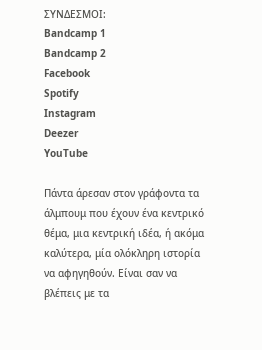ΣΥΝΔΕΣΜΟΙ:
Bandcamp 1
Bandcamp 2
Facebook
Spotify
Instagram
Deezer
YouTube

Πάντα άρεσαν στον γράφοντα τα άλμπουμ που έχουν ένα κεντρικό θέμα, μια κεντρική ιδέα, ή ακόμα καλύτερα, μία ολόκληρη ιστορία να αφηγηθούν. Είναι σαν να βλέπεις με τα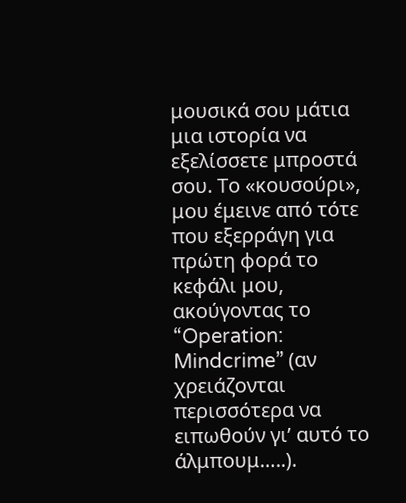μουσικά σου μάτια μια ιστορία να εξελίσσετε μπροστά σου. Το «κουσούρι», μου έμεινε από τότε που εξερράγη για πρώτη φορά το κεφάλι μου, ακούγοντας το “Operation: Mindcrime” (αν χρειάζονται περισσότερα να ειπωθούν γι’ αυτό το άλμπουμ…..).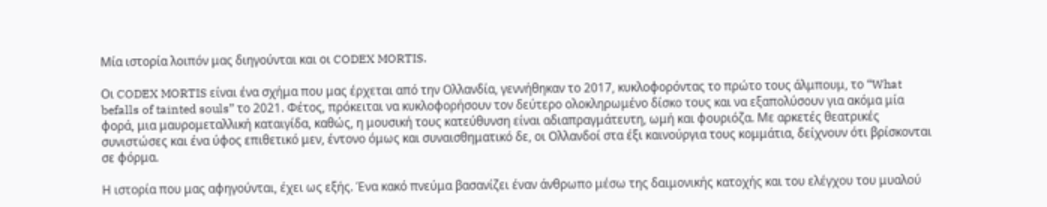Μία ιστορία λοιπόν μας διηγούνται και οι CODEX MORTIS.

Οι CODEX MORTIS είναι ένα σχήμα που μας έρχεται από την Ολλανδία, γεννήθηκαν το 2017, κυκλοφορόντας το πρώτο τους άλμπουμ, το “What befalls of tainted souls” το 2021. Φέτος, πρόκειται να κυκλοφορήσουν τον δεύτερο ολοκληρωμένο δίσκο τους και να εξαπολύσουν για ακόμα μία φορά, μια μαυρομεταλλική καταιγίδα, καθώς, η μουσική τους κατεύθυνση είναι αδιαπραγμάτευτη, ωμή και φουριόζα. Με αρκετές θεατρικές συνιστώσες και ένα ύφος επιθετικό μεν, έντονο όμως και συναισθηματικό δε, οι Ολλανδοί στα έξι καινούργια τους κομμάτια, δείχνουν ότι βρίσκονται σε φόρμα.

Η ιστορία που μας αφηγούνται, έχει ως εξής. Ένα κακό πνεύμα βασανίζει έναν άνθρωπο μέσω της δαιμονικής κατοχής και του ελέγχου του μυαλού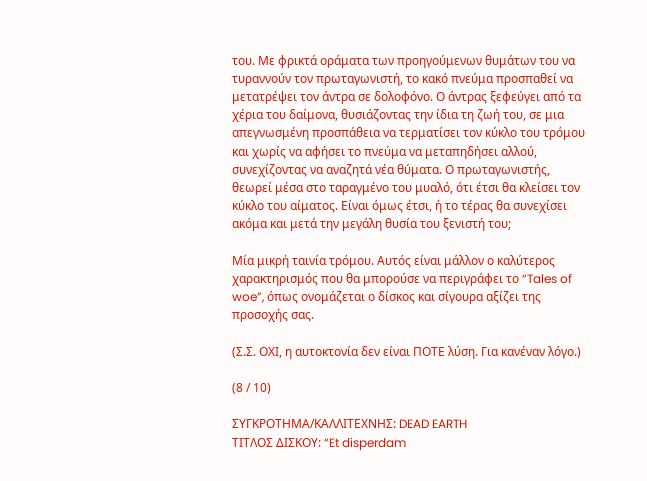του. Με φρικτά οράματα των προηγούμενων θυμάτων του να τυραννούν τον πρωταγωνιστή, το κακό πνεύμα προσπαθεί να μετατρέψει τον άντρα σε δολοφόνο. Ο άντρας ξεφεύγει από τα χέρια του δαίμονα, θυσιάζοντας την ίδια τη ζωή του, σε μια απεγνωσμένη προσπάθεια να τερματίσει τον κύκλο του τρόμου και χωρίς να αφήσει το πνεύμα να μεταπηδήσει αλλού, συνεχίζοντας να αναζητά νέα θύματα. Ο πρωταγωνιστής, θεωρεί μέσα στο ταραγμένο του μυαλό, ότι έτσι θα κλείσει τον κύκλο του αίματος. Είναι όμως έτσι, ή το τέρας θα συνεχίσει ακόμα και μετά την μεγάλη θυσία του ξενιστή του;

Μία μικρή ταινία τρόμου. Αυτός είναι μάλλον ο καλύτερος χαρακτηρισμός που θα μπορούσε να περιγράφει το “Tales of woe”, όπως ονομάζεται ο δίσκος και σίγουρα αξίζει της προσοχής σας.

(Σ.Σ. ΟΧΙ, η αυτοκτονία δεν είναι ΠΟΤΕ λύση. Για κανέναν λόγο.)

(8 / 10)

ΣΥΓΚΡΟΤΗΜΑ/ΚΑΛΛΙΤΕΧΝΗΣ: DEAD EARTH
ΤΙΤΛΟΣ ΔΙΣΚΟΥ: “Et disperdam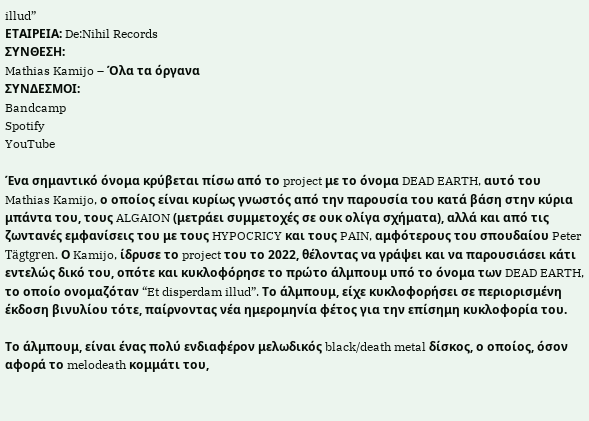illud”
ΕΤΑΙΡΕΙΑ: De:Nihil Records
ΣΥΝΘΕΣΗ:
Mathias Kamijo – Όλα τα όργανα
ΣΥΝΔΕΣΜΟΙ:
Bandcamp
Spotify
YouTube

Ένα σημαντικό όνομα κρύβεται πίσω από το project με το όνομα DEAD EARTH, αυτό του Mathias Kamijo, ο οποίος είναι κυρίως γνωστός από την παρουσία του κατά βάση στην κύρια μπάντα του, τους ALGAION (μετράει συμμετοχές σε ουκ ολίγα σχήματα), αλλά και από τις ζωντανές εμφανίσεις του με τους HYPOCRICY και τους PAIN, αμφότερους του σπουδαίου Peter Tägtgren. Ο Kamijo, ίδρυσε το project του το 2022, θέλοντας να γράψει και να παρουσιάσει κάτι εντελώς δικό του, οπότε και κυκλοφόρησε το πρώτο άλμπουμ υπό το όνομα των DEAD EARTH, το οποίο ονομαζόταν “Et disperdam illud”. Το άλμπουμ, είχε κυκλοφορήσει σε περιορισμένη έκδοση βινυλίου τότε, παίρνοντας νέα ημερομηνία φέτος για την επίσημη κυκλοφορία του.

Το άλμπουμ, είναι ένας πολύ ενδιαφέρον μελωδικός black/death metal δίσκος, ο οποίος, όσον αφορά το melodeath κομμάτι του,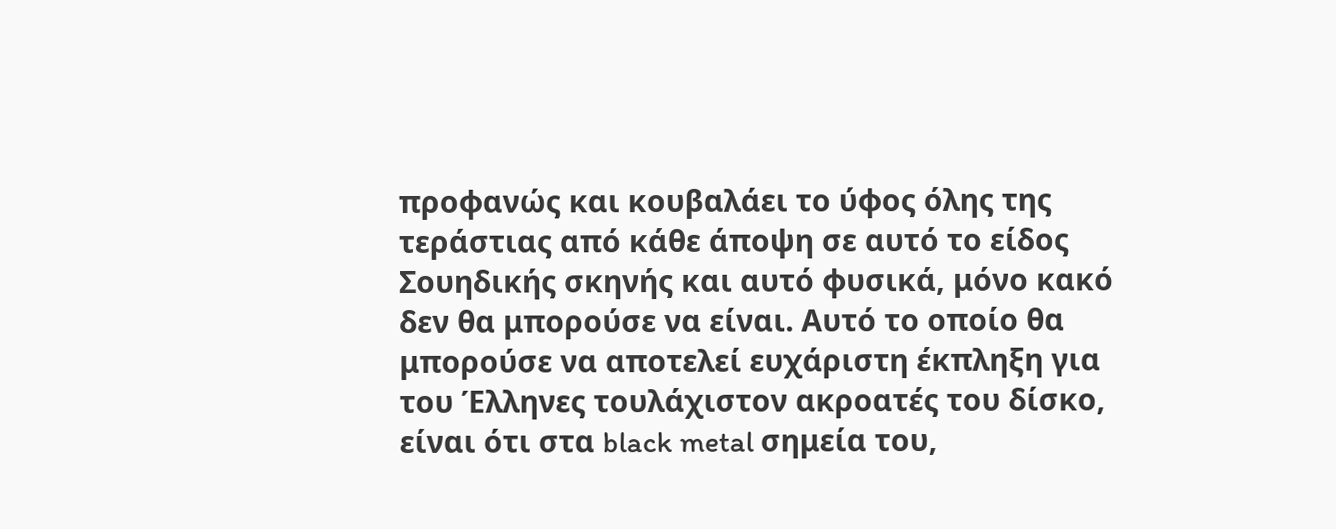προφανώς και κουβαλάει το ύφος όλης της τεράστιας από κάθε άποψη σε αυτό το είδος Σουηδικής σκηνής και αυτό φυσικά, μόνο κακό δεν θα μπορούσε να είναι. Αυτό το οποίο θα μπορούσε να αποτελεί ευχάριστη έκπληξη για του Έλληνες τουλάχιστον ακροατές του δίσκο, είναι ότι στα black metal σημεία του,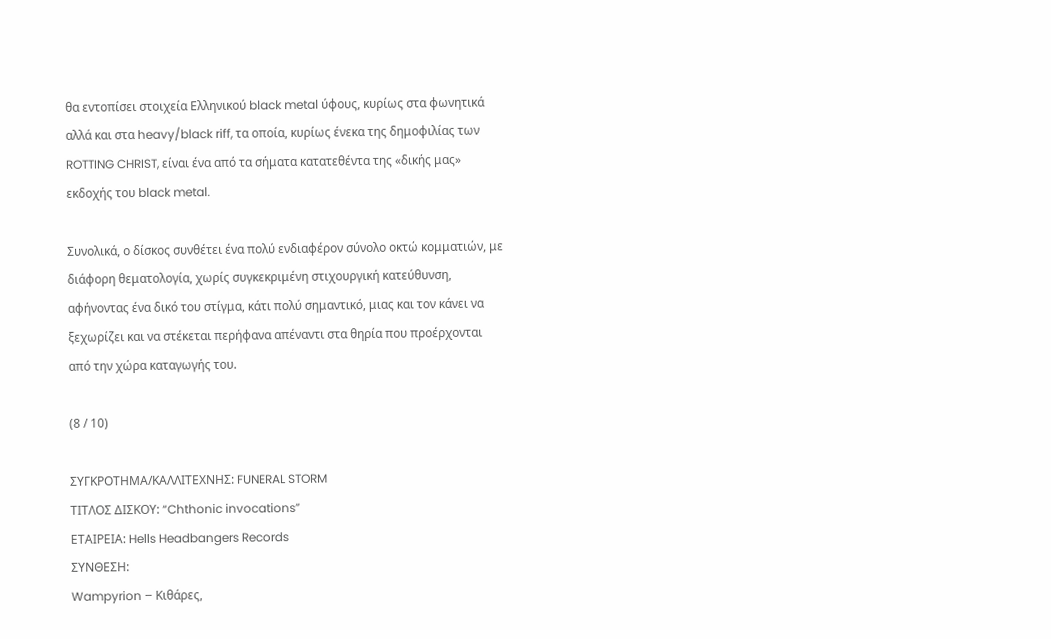θα εντοπίσει στοιχεία Ελληνικού black metal ύφους, κυρίως στα φωνητικά αλλά και στα heavy/black riff, τα οποία, κυρίως ένεκα της δημοφιλίας των ROTTING CHRIST, είναι ένα από τα σήματα κατατεθέντα της «δικής μας» εκδοχής του black metal.

Συνολικά, ο δίσκος συνθέτει ένα πολύ ενδιαφέρον σύνολο οκτώ κομματιών, με διάφορη θεματολογία, χωρίς συγκεκριμένη στιχουργική κατεύθυνση, αφήνοντας ένα δικό του στίγμα, κάτι πολύ σημαντικό, μιας και τον κάνει να ξεχωρίζει και να στέκεται περήφανα απέναντι στα θηρία που προέρχονται από την χώρα καταγωγής του.

(8 / 10)

ΣΥΓΚΡΟΤΗΜΑ/ΚΑΛΛΙΤΕΧΝΗΣ: FUNERAL STORM
ΤΙΤΛΟΣ ΔΙΣΚΟΥ: “Chthonic invocations”
ΕΤΑΙΡΕΙΑ: Hells Headbangers Records
ΣΥΝΘΕΣΗ:
Wampyrion – Κιθάρες,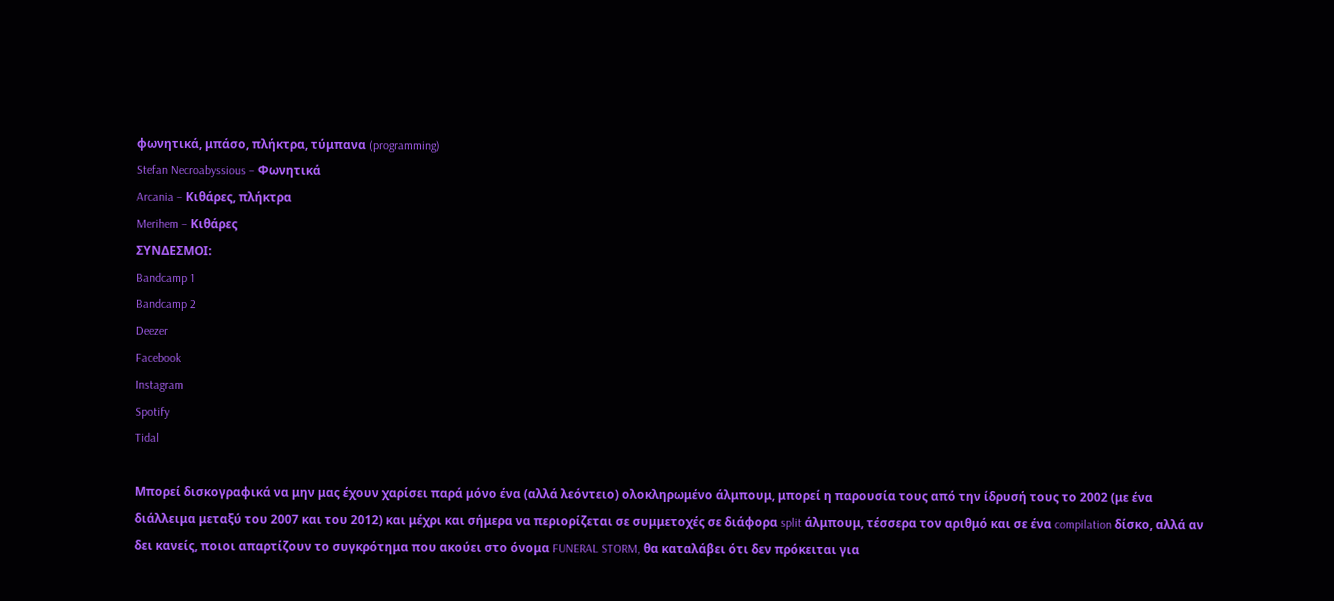φωνητικά, μπάσο, πλήκτρα, τύμπανα (programming)
Stefan Necroabyssious – Φωνητικά
Arcania – Κιθάρες, πλήκτρα
Merihem – Κιθάρες
ΣΥΝΔΕΣΜΟΙ:
Bandcamp 1
Bandcamp 2
Deezer
Facebook
Instagram
Spotify
Tidal

Μπορεί δισκογραφικά να μην μας έχουν χαρίσει παρά μόνο ένα (αλλά λεόντειο) ολοκληρωμένο άλμπουμ, μπορεί η παρουσία τους από την ίδρυσή τους το 2002 (με ένα διάλλειμα μεταξύ του 2007 και του 2012) και μέχρι και σήμερα να περιορίζεται σε συμμετοχές σε διάφορα split άλμπουμ, τέσσερα τον αριθμό και σε ένα compilation δίσκο, αλλά αν δει κανείς, ποιοι απαρτίζουν το συγκρότημα που ακούει στο όνομα FUNERAL STORM, θα καταλάβει ότι δεν πρόκειται για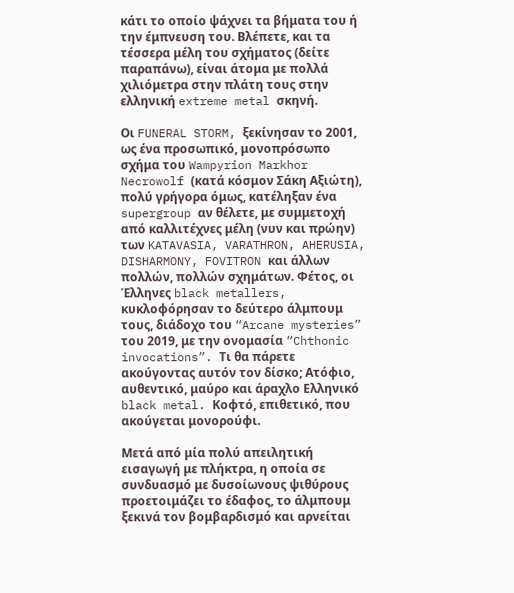κάτι το οποίο ψάχνει τα βήματα του ή την έμπνευση του. Βλέπετε, και τα τέσσερα μέλη του σχήματος (δείτε παραπάνω), είναι άτομα με πολλά χιλιόμετρα στην πλάτη τους στην ελληνική extreme metal σκηνή.

Οι FUNERAL STORM, ξεκίνησαν το 2001, ως ένα προσωπικό, μονοπρόσωπο σχήμα του Wampyrion Markhor Necrowolf (κατά κόσμον Σάκη Αξιώτη), πολύ γρήγορα όμως, κατέληξαν ένα supergroup αν θέλετε, με συμμετοχή από καλλιτέχνες μέλη (νυν και πρώην) των KATAVASIA, VARATHRON, AHERUSIA, DISHARMONY, FOVITRON και άλλων πολλών, πολλών σχημάτων. Φέτος, οι Έλληνες black metallers, κυκλοφόρησαν το δεύτερο άλμπουμ τους, διάδοχο του “Arcane mysteries” του 2019, με την ονομασία “Chthonic invocations”. Τι θα πάρετε ακούγοντας αυτόν τον δίσκο; Ατόφιο, αυθεντικό, μαύρο και άραχλο Ελληνικό black metal. Κοφτό, επιθετικό, που ακούγεται μονορούφι.

Μετά από μία πολύ απειλητική εισαγωγή με πλήκτρα, η οποία σε συνδυασμό με δυσοίωνους ψιθύρους προετοιμάζει το έδαφος, το άλμπουμ ξεκινά τον βομβαρδισμό και αρνείται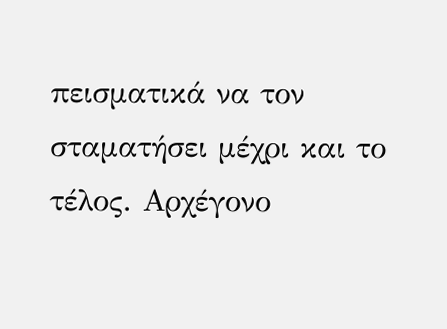πεισματικά να τον σταματήσει μέχρι και το τέλος. Αρχέγονο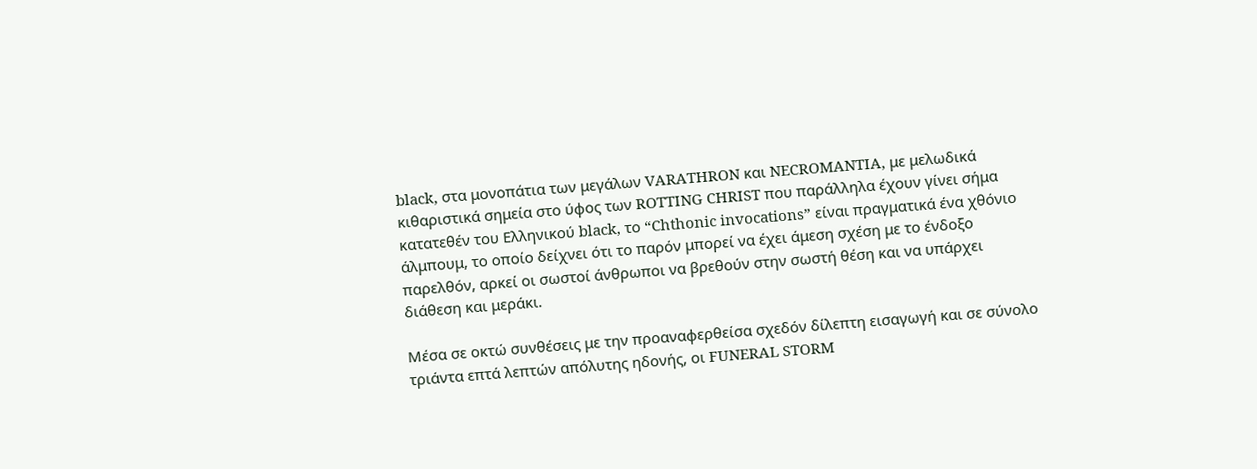black, στα μονοπάτια των μεγάλων VARATHRON και NECROMANTIA, με μελωδικά κιθαριστικά σημεία στο ύφος των ROTTING CHRIST που παράλληλα έχουν γίνει σήμα κατατεθέν του Ελληνικού black, το “Chthonic invocations” είναι πραγματικά ένα χθόνιο άλμπουμ, το οποίο δείχνει ότι το παρόν μπορεί να έχει άμεση σχέση με το ένδοξο παρελθόν, αρκεί οι σωστοί άνθρωποι να βρεθούν στην σωστή θέση και να υπάρχει διάθεση και μεράκι.

Μέσα σε οκτώ συνθέσεις με την προαναφερθείσα σχεδόν δίλεπτη εισαγωγή και σε σύνολο τριάντα επτά λεπτών απόλυτης ηδονής, οι FUNERAL STORM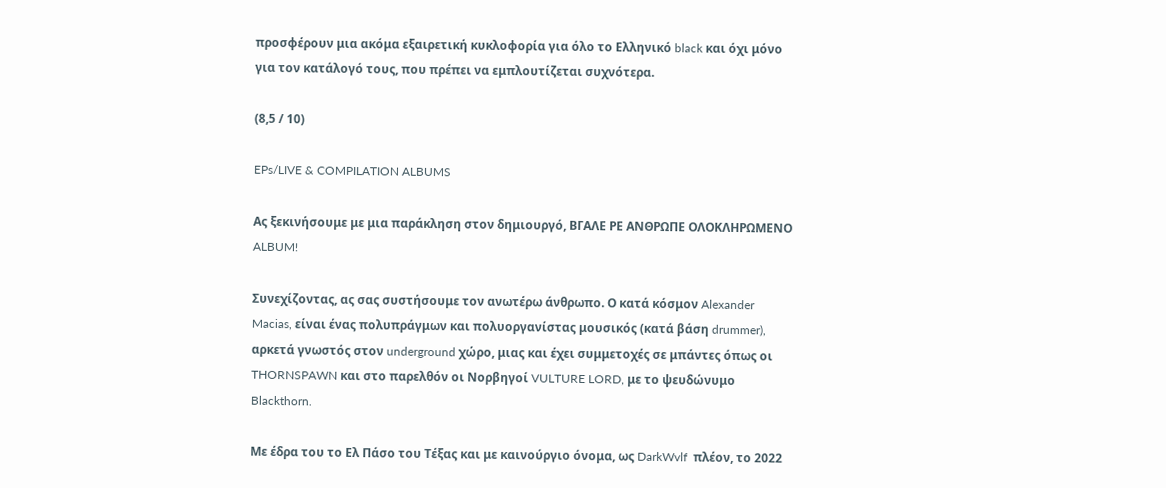προσφέρουν μια ακόμα εξαιρετική κυκλοφορία για όλο το Ελληνικό black και όχι μόνο για τον κατάλογό τους, που πρέπει να εμπλουτίζεται συχνότερα.

(8,5 / 10)

EPs/LIVE & COMPILATION ALBUMS

Ας ξεκινήσουμε με μια παράκληση στον δημιουργό, ΒΓΑΛΕ ΡΕ ΑΝΘΡΩΠΕ ΟΛΟΚΛΗΡΩΜΕΝΟ ALBUM!

Συνεχίζοντας, ας σας συστήσουμε τον ανωτέρω άνθρωπο. Ο κατά κόσμον Alexander Macias, είναι ένας πολυπράγμων και πολυοργανίστας μουσικός (κατά βάση drummer), αρκετά γνωστός στον underground χώρο, μιας και έχει συμμετοχές σε μπάντες όπως οι THORNSPAWN και στο παρελθόν οι Νορβηγοί VULTURE LORD, με το ψευδώνυμο Blackthorn.

Με έδρα του το Ελ Πάσο του Τέξας και με καινούργιο όνομα, ως DarkWvlf  πλέον, το 2022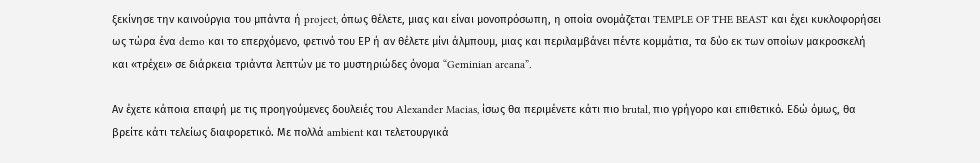ξεκίνησε την καινούργια του μπάντα ή project, όπως θέλετε, μιας και είναι μονοπρόσωπη, η οποία ονομάζεται TEMPLE OF THE BEAST και έχει κυκλοφορήσει ως τώρα ένα demo και το επερχόμενο, φετινό του ΕΡ ή αν θέλετε μίνι άλμπουμ, μιας και περιλαμβάνει πέντε κομμάτια, τα δύο εκ των οποίων μακροσκελή και «τρέχει» σε διάρκεια τριάντα λεπτών με το μυστηριώδες όνομα “Geminian arcana”.

Αν έχετε κάποια επαφή με τις προηγούμενες δουλειές του Alexander Macias, ίσως θα περιμένετε κάτι πιο brutal, πιο γρήγορο και επιθετικό. Εδώ όμως, θα βρείτε κάτι τελείως διαφορετικό. Με πολλά ambient και τελετουργικά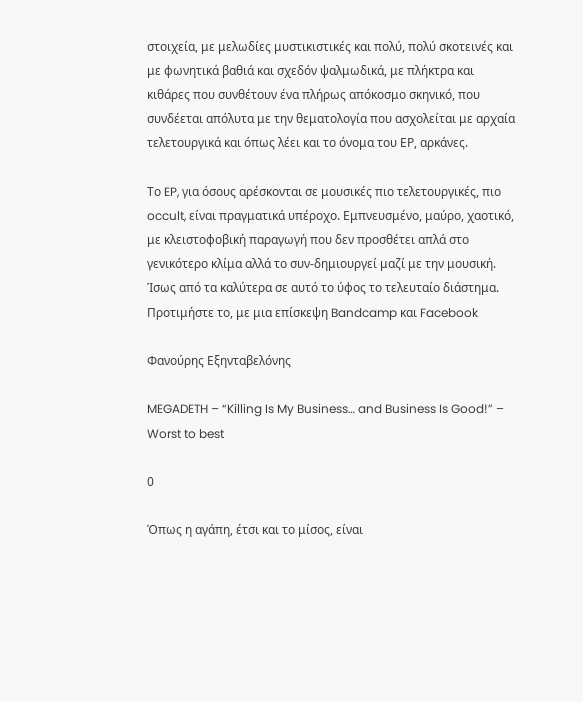στοιχεία, με μελωδίες μυστικιστικές και πολύ, πολύ σκοτεινές και με φωνητικά βαθιά και σχεδόν ψαλμωδικά, με πλήκτρα και κιθάρες που συνθέτουν ένα πλήρως απόκοσμο σκηνικό, που συνδέεται απόλυτα με την θεματολογία που ασχολείται με αρχαία τελετουργικά και όπως λέει και το όνομα του ΕΡ, αρκάνες.

Το EP, για όσους αρέσκονται σε μουσικές πιο τελετουργικές, πιο occult, είναι πραγματικά υπέροχο. Εμπνευσμένο, μαύρο, χαοτικό, με κλειστοφοβική παραγωγή που δεν προσθέτει απλά στο γενικότερο κλίμα αλλά το συν-δημιουργεί μαζί με την μουσική. Ίσως από τα καλύτερα σε αυτό το ύφος το τελευταίο διάστημα. Προτιμήστε το, με μια επίσκεψη Bandcamp και Facebook

Φανούρης Εξηνταβελόνης

MEGADETH – “Killing Is My Business… and Business Is Good!” – Worst to best

0

Όπως η αγάπη, έτσι και το μίσος, είναι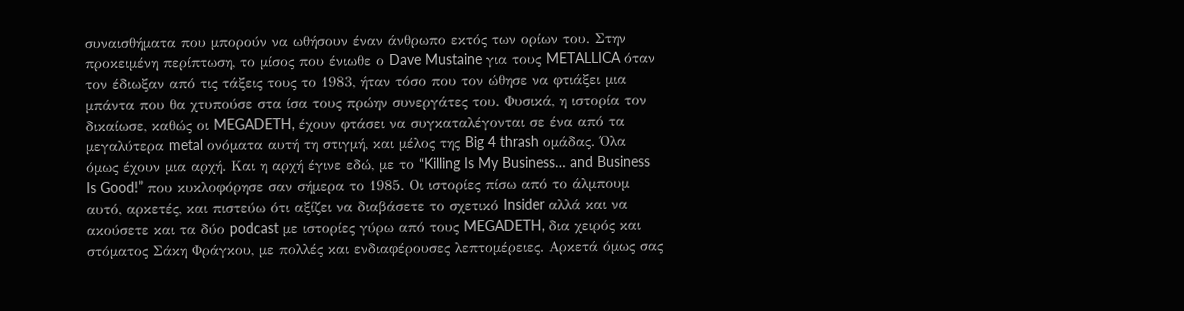συναισθήματα που μπορούν να ωθήσουν έναν άνθρωπο εκτός των ορίων του. Στην προκειμένη περίπτωση, το μίσος που ένιωθε ο Dave Mustaine για τους METALLICA όταν τον έδιωξαν από τις τάξεις τους το 1983, ήταν τόσο που τον ώθησε να φτιάξει μια μπάντα που θα χτυπούσε στα ίσα τους πρώην συνεργάτες του. Φυσικά, η ιστορία τον δικαίωσε, καθώς οι MEGADETH, έχουν φτάσει να συγκαταλέγονται σε ένα από τα μεγαλύτερα metal ονόματα αυτή τη στιγμή, και μέλος της Big 4 thrash ομάδας. Όλα όμως έχουν μια αρχή. Και η αρχή έγινε εδώ, με το “Killing Is My Business… and Business Is Good!” που κυκλοφόρησε σαν σήμερα το 1985. Οι ιστορίες πίσω από το άλμπουμ αυτό, αρκετές, και πιστεύω ότι αξίζει να διαβάσετε το σχετικό Insider αλλά και να ακούσετε και τα δύο podcast με ιστορίες γύρω από τους MEGADETH, δια χειρός και στόματος Σάκη Φράγκου, με πολλές και ενδιαφέρουσες λεπτομέρειες. Αρκετά όμως σας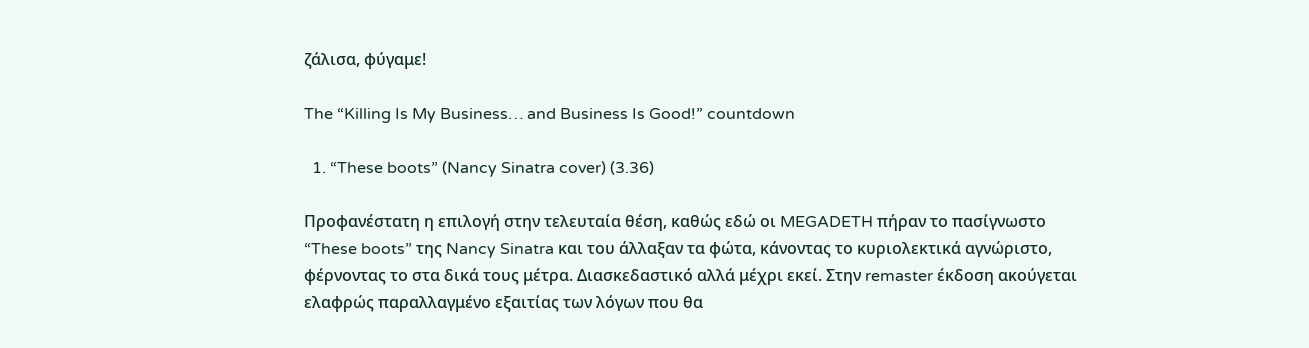ζάλισα, φύγαμε!

The “Killing Is My Business… and Business Is Good!” countdown

  1. “These boots” (Nancy Sinatra cover) (3.36)

Προφανέστατη η επιλογή στην τελευταία θέση, καθώς εδώ οι MEGADETH πήραν το πασίγνωστο “These boots” της Nancy Sinatra και του άλλαξαν τα φώτα, κάνοντας το κυριολεκτικά αγνώριστο, φέρνοντας το στα δικά τους μέτρα. Διασκεδαστικό αλλά μέχρι εκεί. Στην remaster έκδοση ακούγεται ελαφρώς παραλλαγμένο εξαιτίας των λόγων που θα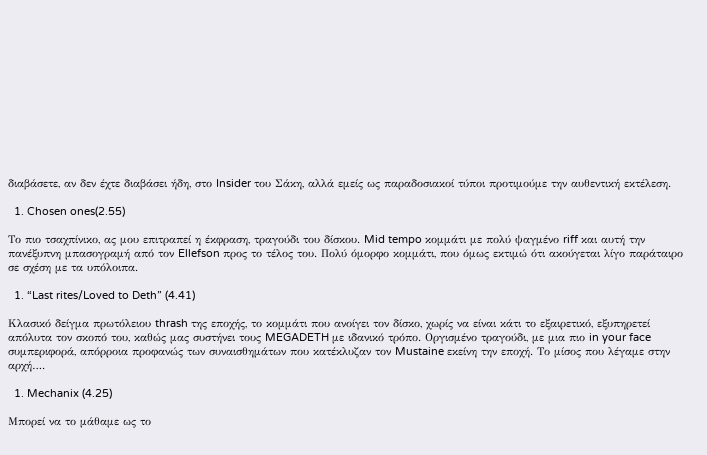διαβάσετε, αν δεν έχτε διαβάσει ήδη, στο Insider του Σάκη, αλλά εμείς ως παραδοσιακοί τύποι προτιμούμε την αυθεντική εκτέλεση.

  1. Chosen ones(2.55)

Το πιο τσαχπίνικο, ας μου επιτραπεί η έκφραση, τραγούδι του δίσκου. Mid tempo κομμάτι με πολύ ψαγμένο riff και αυτή την πανέξυπνη μπασογραμή από τον Ellefson προς το τέλος του. Πολύ όμορφο κομμάτι, που όμως εκτιμώ ότι ακούγεται λίγο παράταιρο σε σχέση με τα υπόλοιπα.

  1. “Last rites/Loved to Deth” (4.41)

Κλασικό δείγμα πρωτόλειου thrash της εποχής, το κομμάτι που ανοίγει τον δίσκο, χωρίς να είναι κάτι το εξαιρετικό, εξυπηρετεί απόλυτα τον σκοπό του, καθώς μας συστήνει τους MEGADETH με ιδανικό τρόπο. Οργισμένο τραγούδι, με μια πιο in your face συμπεριφορά, απόρροια προφανώς των συναισθημάτων που κατέκλυζαν τον Mustaine εκείνη την εποχή. Το μίσος που λέγαμε στην αρχή….

  1. Mechanix (4.25)

Μπορεί να το μάθαμε ως το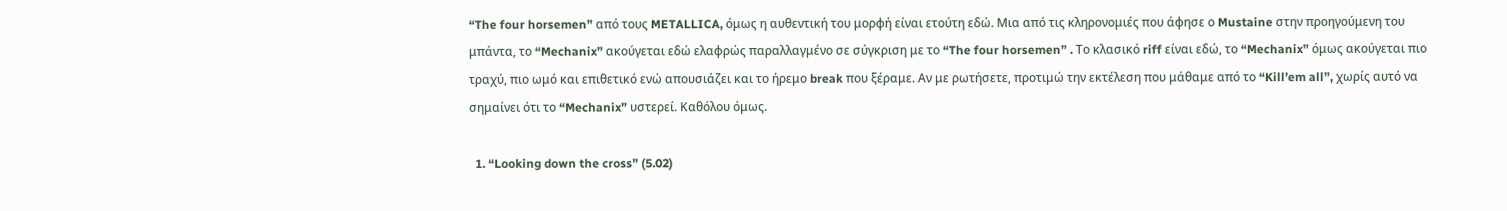“The four horsemen” από τους METALLICA, όμως η αυθεντική του μορφή είναι ετούτη εδώ. Μια από τις κληρονομιές που άφησε ο Mustaine στην προηγούμενη του μπάντα, το “Mechanix” ακούγεται εδώ ελαφρώς παραλλαγμένο σε σύγκριση με το “The four horsemen” . Το κλασικό riff είναι εδώ, το “Mechanix” όμως ακούγεται πιο τραχύ, πιο ωμό και επιθετικό ενώ απουσιάζει και το ήρεμο break που ξέραμε. Αν με ρωτήσετε, προτιμώ την εκτέλεση που μάθαμε από το “Kill’em all”, χωρίς αυτό να σημαίνει ότι το “Mechanix” υστερεί. Καθόλου όμως.

  1. “Looking down the cross” (5.02)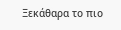Ξεκάθαρα το πιο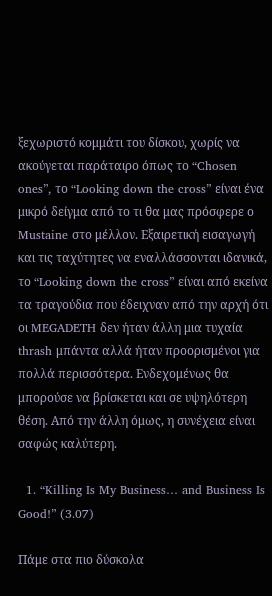ξεχωριστό κομμάτι του δίσκου, χωρίς να ακούγεται παράταιρο όπως το “Chosen ones”, το “Looking down the cross” είναι ένα μικρό δείγμα από το τι θα μας πρόσφερε ο Mustaine στο μέλλον. Εξαιρετική εισαγωγή και τις ταχύτητες να εναλλάσσονται ιδανικά, το “Looking down the cross” είναι από εκείνα τα τραγούδια που έδειχναν από την αρχή ότι οι MEGADETH δεν ήταν άλλη μια τυχαία thrash μπάντα αλλά ήταν προορισμένοι για πολλά περισσότερα. Ενδεχομένως θα μπορούσε να βρίσκεται και σε υψηλότερη θέση. Από την άλλη όμως, η συνέχεια είναι σαφώς καλύτερη.

  1. “Killing Is My Business… and Business Is Good!” (3.07)

Πάμε στα πιο δύσκολα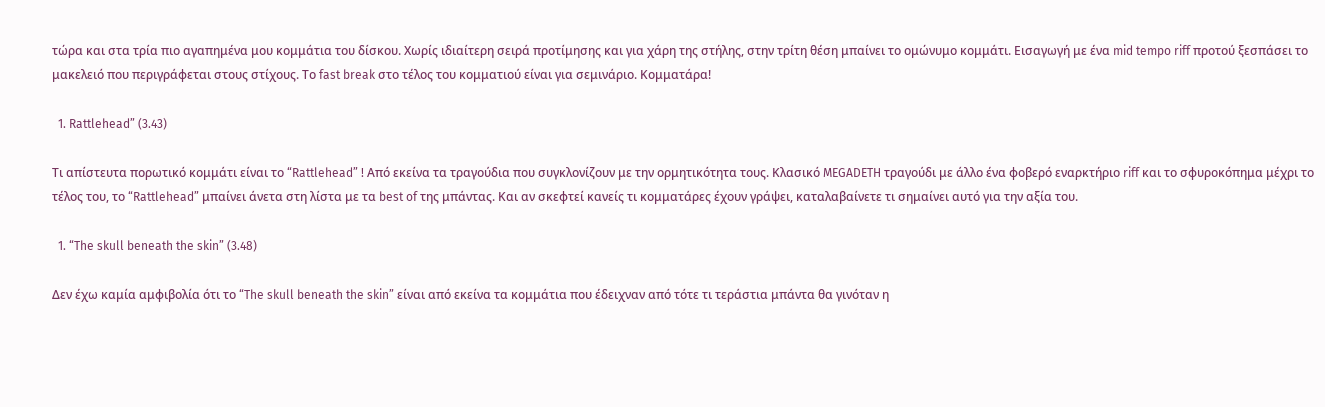τώρα και στα τρία πιο αγαπημένα μου κομμάτια του δίσκου. Χωρίς ιδιαίτερη σειρά προτίμησης και για χάρη της στήλης, στην τρίτη θέση μπαίνει το ομώνυμο κομμάτι. Εισαγωγή με ένα mid tempo riff προτού ξεσπάσει το μακελειό που περιγράφεται στους στίχους. Το fast break στο τέλος του κομματιού είναι για σεμινάριο. Κομματάρα!

  1. Rattlehead” (3.43)

Τι απίστευτα πορωτικό κομμάτι είναι το “Rattlehead” ! Από εκείνα τα τραγούδια που συγκλονίζουν με την ορμητικότητα τους. Κλασικό MEGADETH τραγούδι με άλλο ένα φοβερό εναρκτήριο riff και το σφυροκόπημα μέχρι το τέλος του, το “Rattlehead” μπαίνει άνετα στη λίστα με τα best of της μπάντας. Και αν σκεφτεί κανείς τι κομματάρες έχουν γράψει, καταλαβαίνετε τι σημαίνει αυτό για την αξία του.

  1. “The skull beneath the skin” (3.48)

Δεν έχω καμία αμφιβολία ότι το “The skull beneath the skin” είναι από εκείνα τα κομμάτια που έδειχναν από τότε τι τεράστια μπάντα θα γινόταν η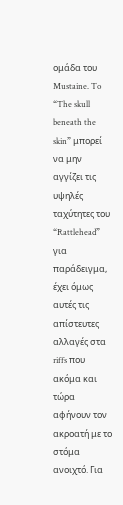ομάδα του Mustaine. To “The skull beneath the skin” μπορεί να μην αγγίζει τις υψηλές ταχύτητες του “Rattlehead” για παράδειγμα, έχει όμως αυτές τις απίστευτες αλλαγές στα riffs που ακόμα και τώρα αφήνουν τον ακροατή με το στόμα ανοιχτό. Για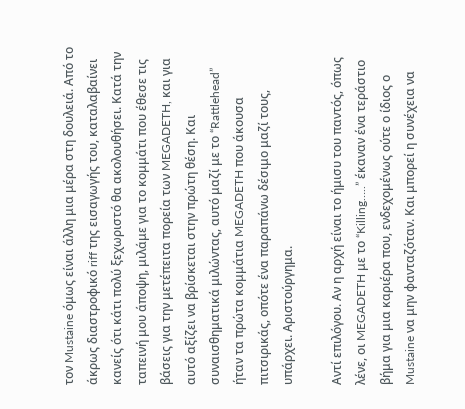τον Mustaine όμως είναι άλλη μια μέρα στη δουλειά. Από το άκρως διαστροφικό riff της εισαγωγής του, καταλαβαίνει κανείς ότι κάτι πολύ ξεχωριστό θα ακολουθήσει. Κατά την ταπεινή μου άποψη, μιλάμε για το κομμάτι που έθεσε τις βάσεις για την μετέπειτα πορεία των MEGADETH, και για αυτό αξίζει να βρίσκεται στην πρώτη θέση. Και συναισθηματικά μιλώντας, αυτό μαζί με το “Rattlehead” ήταν τα πρώτα κομμάτια MEGADETH που άκουσα πιτσιρικάς, οπότε ένα παραπάνω δέσιμο μαζί τους, υπάρχει. Αριστούργημα.

Αντί επιλόγου. Αν η αρχή είναι το ήμισυ του παντός, όπως λένε, οι MEGADETH με το “Killing…..” έκαναν ένα τεράστιο βήμα για μια καριέρα που, ενδεχομένως ούτε ο ίδιος ο Mustaine να μην φανταζόταν. Και μπορεί η συνέχεια να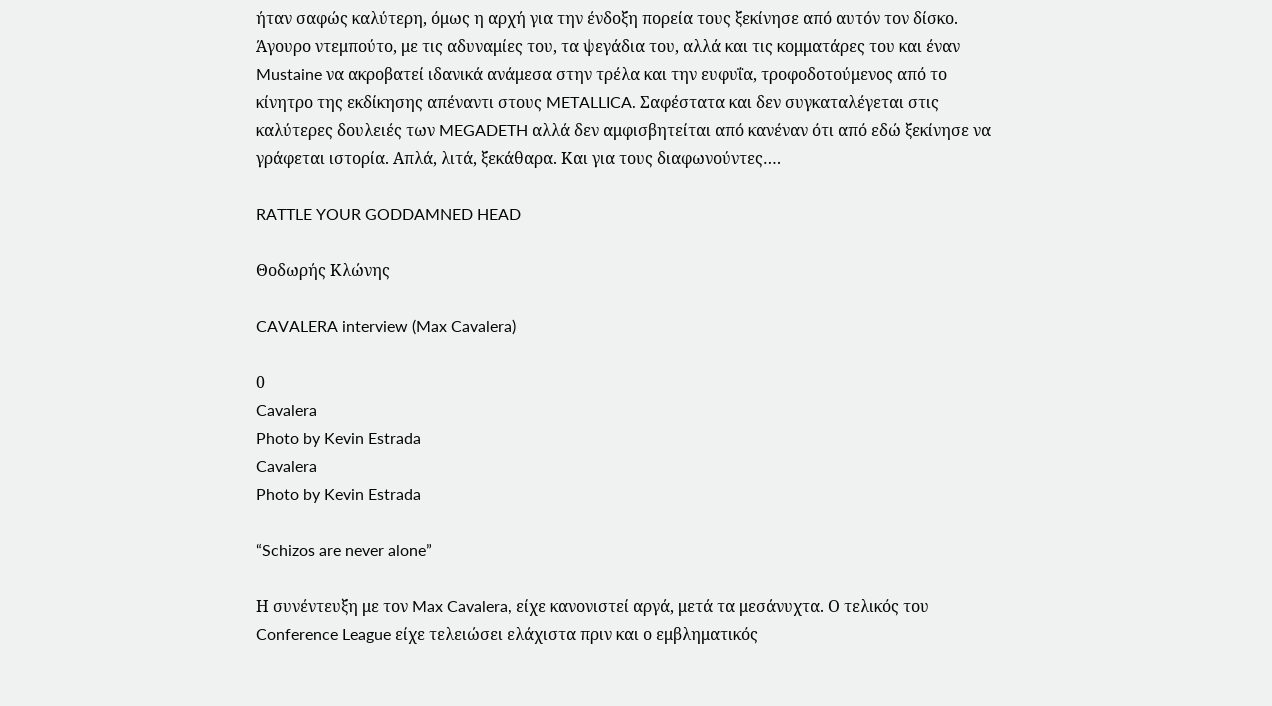ήταν σαφώς καλύτερη, όμως η αρχή για την ένδοξη πορεία τους ξεκίνησε από αυτόν τον δίσκο. Άγουρο ντεμπούτο, με τις αδυναμίες του, τα ψεγάδια του, αλλά και τις κομματάρες του και έναν Mustaine να ακροβατεί ιδανικά ανάμεσα στην τρέλα και την ευφυΐα, τροφοδοτούμενος από το κίνητρο της εκδίκησης απέναντι στους METALLICA. Σαφέστατα και δεν συγκαταλέγεται στις καλύτερες δουλειές των MEGADETH αλλά δεν αμφισβητείται από κανέναν ότι από εδώ ξεκίνησε να γράφεται ιστορία. Απλά, λιτά, ξεκάθαρα. Και για τους διαφωνούντες….

RATTLE YOUR GODDAMNED HEAD

Θοδωρής Κλώνης

CAVALERA interview (Max Cavalera)

0
Cavalera
Photo by Kevin Estrada
Cavalera
Photo by Kevin Estrada

“Schizos are never alone”

Η συνέντευξη με τον Max Cavalera, είχε κανονιστεί αργά, μετά τα μεσάνυχτα. Ο τελικός του Conference League είχε τελειώσει ελάχιστα πριν και ο εμβληματικός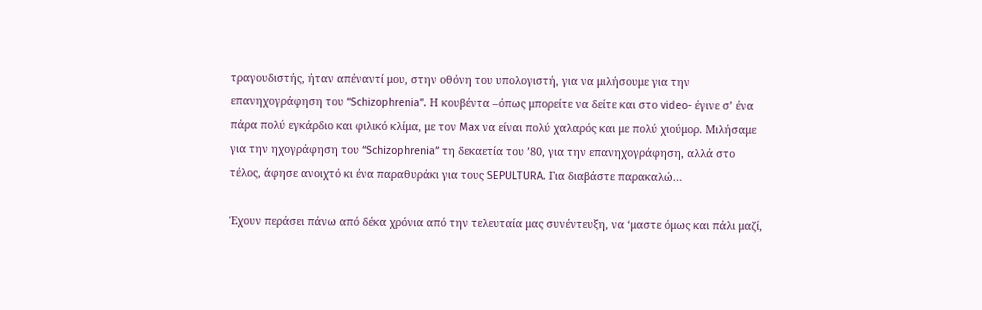τραγουδιστής, ήταν απέναντί μου, στην οθόνη του υπολογιστή, για να μιλήσουμε για την επανηχογράφηση του “Schizophrenia”. Η κουβέντα –όπως μπορείτε να δείτε και στο video- έγινε σ’ ένα πάρα πολύ εγκάρδιο και φιλικό κλίμα, με τον Max να είναι πολύ χαλαρός και με πολύ χιούμορ. Μιλήσαμε για την ηχογράφηση του “Schizophrenia” τη δεκαετία του ’80, για την επανηχογράφηση, αλλά στο τέλος, άφησε ανοιχτό κι ένα παραθυράκι για τους SEPULTURA. Για διαβάστε παρακαλώ…

Έχουν περάσει πάνω από δέκα χρόνια από την τελευταία μας συνέντευξη, να ‘μαστε όμως και πάλι μαζί,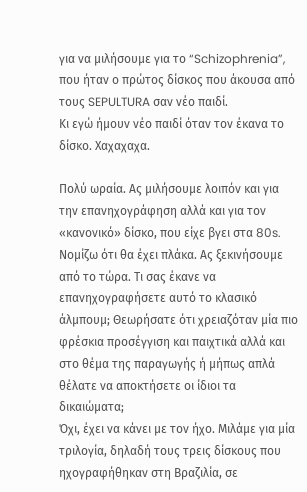για να μιλήσουμε για το “Schizophrenia”, που ήταν ο πρώτος δίσκος που άκουσα από τους SEPULTURA σαν νέο παιδί.
Κι εγώ ήμουν νέο παιδί όταν τον έκανα το δίσκο. Χαχαχαχα.

Πολύ ωραία. Ας μιλήσουμε λοιπόν και για την επανηχογράφηση αλλά και για τον «κανονικό» δίσκο, που είχε βγει στα 80s. Νομίζω ότι θα έχει πλάκα. Ας ξεκινήσουμε από το τώρα. Τι σας έκανε να επανηχογραφήσετε αυτό το κλασικό άλμπουμ; Θεωρήσατε ότι χρειαζόταν μία πιο φρέσκια προσέγγιση και παιχτικά αλλά και στο θέμα της παραγωγής ή μήπως απλά θέλατε να αποκτήσετε οι ίδιοι τα δικαιώματα;
Όχι, έχει να κάνει με τον ήχο. Μιλάμε για μία τριλογία, δηλαδή τους τρεις δίσκους που ηχογραφήθηκαν στη Βραζιλία, σε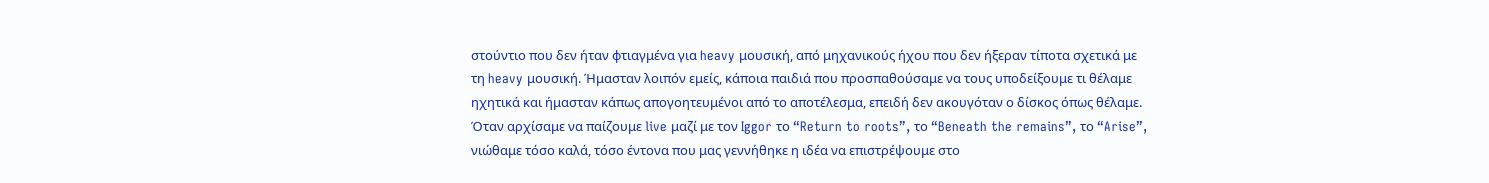στούντιο που δεν ήταν φτιαγμένα για heavy μουσική, από μηχανικούς ήχου που δεν ήξεραν τίποτα σχετικά με τη heavy μουσική. Ήμασταν λοιπόν εμείς, κάποια παιδιά που προσπαθούσαμε να τους υποδείξουμε τι θέλαμε ηχητικά και ήμασταν κάπως απογοητευμένοι από το αποτέλεσμα, επειδή δεν ακουγόταν ο δίσκος όπως θέλαμε. Όταν αρχίσαμε να παίζουμε live μαζί με τον Iggor το “Return to roots”, το “Beneath the remains”, το “Arise”, νιώθαμε τόσο καλά, τόσο έντονα που μας γεννήθηκε η ιδέα να επιστρέψουμε στο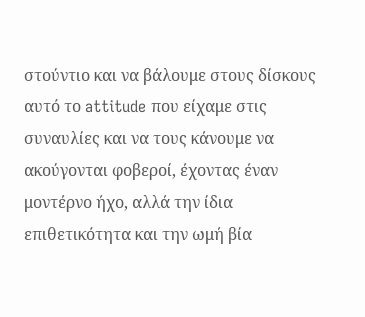στούντιο και να βάλουμε στους δίσκους αυτό το attitude που είχαμε στις συναυλίες και να τους κάνουμε να ακούγονται φοβεροί, έχοντας έναν μοντέρνο ήχο, αλλά την ίδια επιθετικότητα και την ωμή βία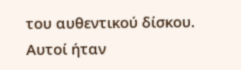του αυθεντικού δίσκου. Αυτοί ήταν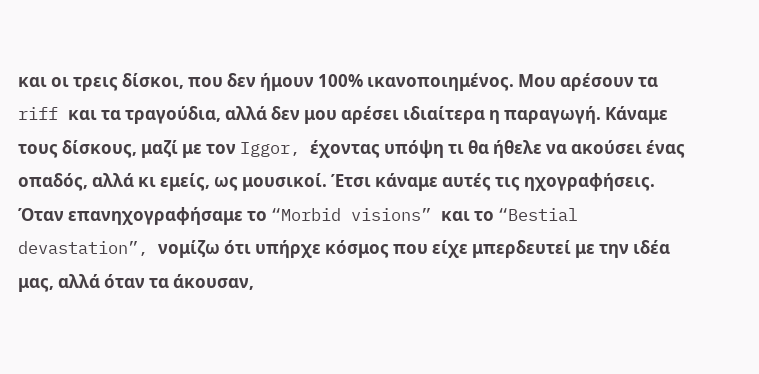και οι τρεις δίσκοι, που δεν ήμουν 100% ικανοποιημένος. Μου αρέσουν τα riff και τα τραγούδια, αλλά δεν μου αρέσει ιδιαίτερα η παραγωγή. Κάναμε τους δίσκους, μαζί με τον Iggor, έχοντας υπόψη τι θα ήθελε να ακούσει ένας οπαδός, αλλά κι εμείς, ως μουσικοί. Έτσι κάναμε αυτές τις ηχογραφήσεις. Όταν επανηχογραφήσαμε το “Morbid visions” και το “Bestial devastation”, νομίζω ότι υπήρχε κόσμος που είχε μπερδευτεί με την ιδέα μας, αλλά όταν τα άκουσαν,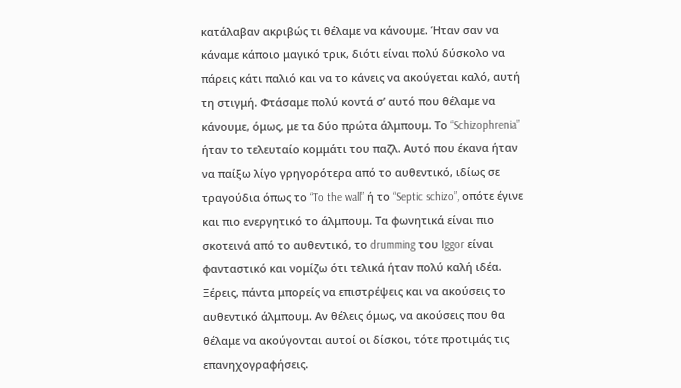κατάλαβαν ακριβώς τι θέλαμε να κάνουμε. Ήταν σαν να κάναμε κάποιο μαγικό τρικ, διότι είναι πολύ δύσκολο να πάρεις κάτι παλιό και να το κάνεις να ακούγεται καλό, αυτή τη στιγμή. Φτάσαμε πολύ κοντά σ’ αυτό που θέλαμε να κάνουμε, όμως, με τα δύο πρώτα άλμπουμ. Το “Schizophrenia” ήταν το τελευταίο κομμάτι του παζλ. Αυτό που έκανα ήταν να παίξω λίγο γρηγορότερα από το αυθεντικό, ιδίως σε τραγούδια όπως το “To the wall” ή το “Septic schizo”, οπότε έγινε και πιο ενεργητικό το άλμπουμ. Τα φωνητικά είναι πιο σκοτεινά από το αυθεντικό, το drumming του Iggor είναι φανταστικό και νομίζω ότι τελικά ήταν πολύ καλή ιδέα. Ξέρεις, πάντα μπορείς να επιστρέψεις και να ακούσεις το αυθεντικό άλμπουμ. Αν θέλεις όμως, να ακούσεις που θα θέλαμε να ακούγονται αυτοί οι δίσκοι, τότε προτιμάς τις επανηχογραφήσεις.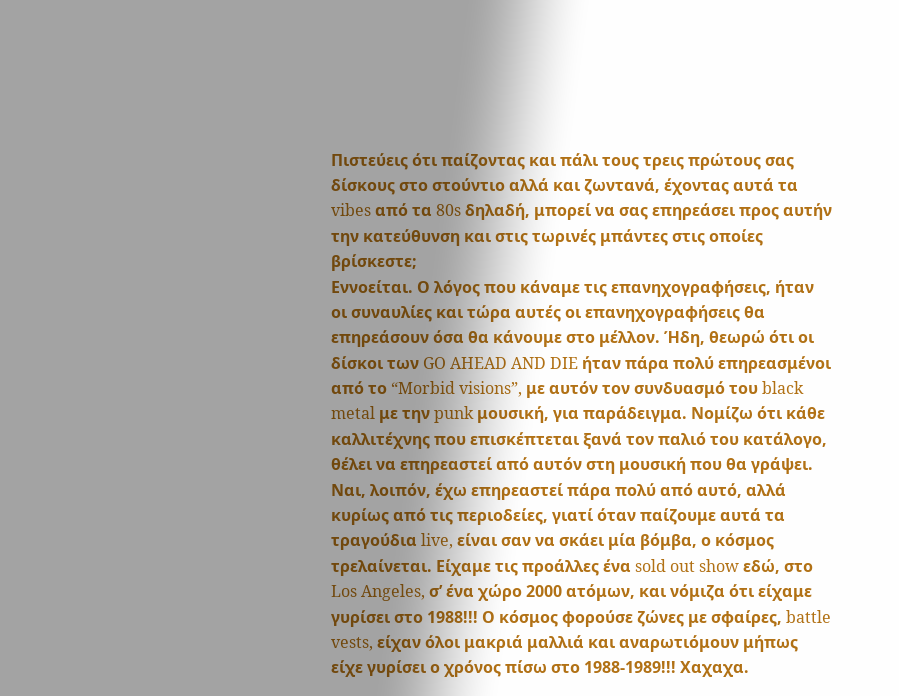Πιστεύεις ότι παίζοντας και πάλι τους τρεις πρώτους σας δίσκους στο στούντιο αλλά και ζωντανά, έχοντας αυτά τα vibes από τα 80s δηλαδή, μπορεί να σας επηρεάσει προς αυτήν την κατεύθυνση και στις τωρινές μπάντες στις οποίες βρίσκεστε;
Εννοείται. Ο λόγος που κάναμε τις επανηχογραφήσεις, ήταν οι συναυλίες και τώρα αυτές οι επανηχογραφήσεις θα επηρεάσουν όσα θα κάνουμε στο μέλλον. Ήδη, θεωρώ ότι οι δίσκοι των GO AHEAD AND DIE ήταν πάρα πολύ επηρεασμένοι από το “Morbid visions”, με αυτόν τον συνδυασμό του black metal με την punk μουσική, για παράδειγμα. Νομίζω ότι κάθε καλλιτέχνης που επισκέπτεται ξανά τον παλιό του κατάλογο, θέλει να επηρεαστεί από αυτόν στη μουσική που θα γράψει. Ναι, λοιπόν, έχω επηρεαστεί πάρα πολύ από αυτό, αλλά κυρίως από τις περιοδείες, γιατί όταν παίζουμε αυτά τα τραγούδια live, είναι σαν να σκάει μία βόμβα, ο κόσμος τρελαίνεται. Είχαμε τις προάλλες ένα sold out show εδώ, στο Los Angeles, σ’ ένα χώρο 2000 ατόμων, και νόμιζα ότι είχαμε γυρίσει στο 1988!!! Ο κόσμος φορούσε ζώνες με σφαίρες, battle vests, είχαν όλοι μακριά μαλλιά και αναρωτιόμουν μήπως είχε γυρίσει ο χρόνος πίσω στο 1988-1989!!! Χαχαχα.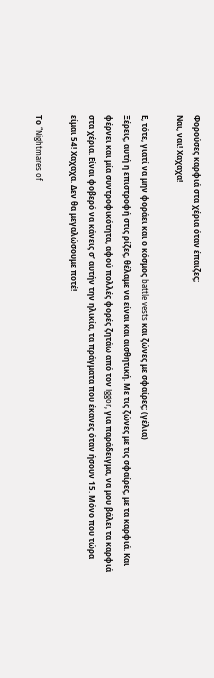Φορούσες καρφιά στα χέρια όταν έπαιζες;
Ναι, ναι! Χαχαχα!

Ε, τότε, γιατί να μην φοράει και ο κόσμος battle vests και ζώνες με σφαίρες; (γέλια)
Ξέρεις, αυτή η επιστροφή στις ρίζες, θέλαμε να είναι και αισθητική. Με τις ζώνες με τις σφαίρες, με τα καρφιά. Και φέρνει και μία συντροφικότητα, αφού πολλές φορές ζητάω από τον Iggor, για παράδειγμα, να μου βάλει τα καρφιά στα χέρια. Είναι φοβερό να κάνεις σ’ αυτήν την ηλικία, τα πράγματα που έκανες όταν ήσουν 15. Μόνο που τώρα είμαι 54! Χαχαχα. Δεν θα μεγαλώσουμε ποτέ!

Το “Nightmares of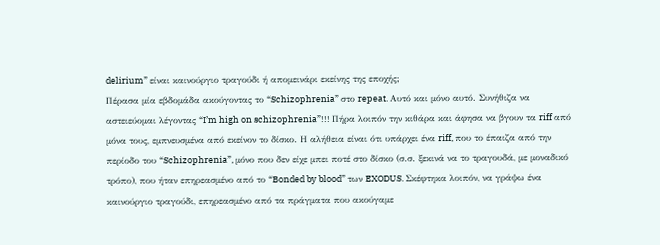delirium” είναι καινούργιο τραγούδι ή απομεινάρι εκείνης της εποχής;
Πέρασα μία εβδομάδα ακούγοντας το “Schizophrenia” στο repeat. Αυτό και μόνο αυτό. Συνήθιζα να αστειεύομαι λέγοντας “I’m high on schizophrenia”!!! Πήρα λοιπόν την κιθάρα και άφησα να βγουν τα riff από μόνα τους, εμπνευσμένα από εκείνον το δίσκο. Η αλήθεια είναι ότι υπάρχει ένα riff, που το έπαιζα από την περίοδο του “Schizophrenia”, μόνο που δεν είχε μπει ποτέ στο δίσκο (σ.σ. ξεκινά να το τραγουδά, με μοναδικό τρόπο), που ήταν επηρεασμένο από το “Bonded by blood” των EXODUS. Σκέφτηκα λοιπόν, να γράψω ένα καινούργιο τραγούδι, επηρεασμένο από τα πράγματα που ακούγαμε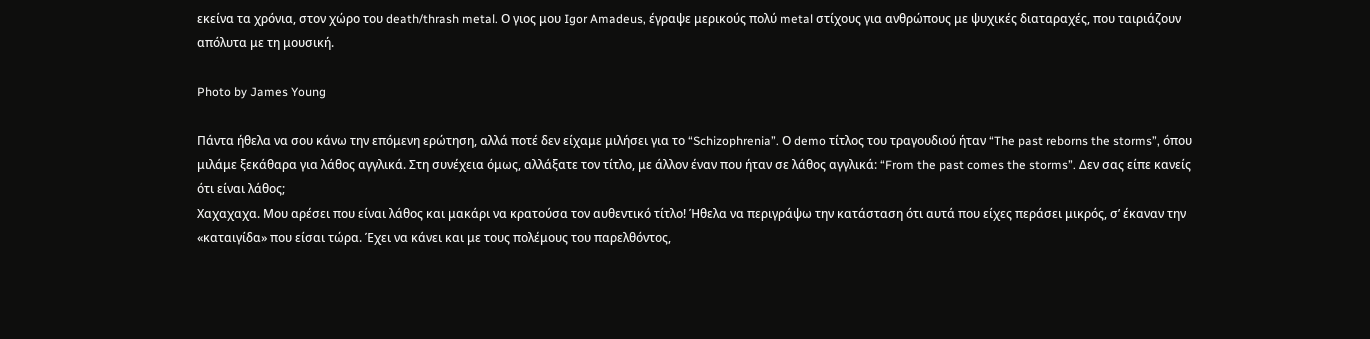εκείνα τα χρόνια, στον χώρο του death/thrash metal. Ο γιος μου Igor Amadeus, έγραψε μερικούς πολύ metal στίχους για ανθρώπους με ψυχικές διαταραχές, που ταιριάζουν απόλυτα με τη μουσική.

Photo by James Young

Πάντα ήθελα να σου κάνω την επόμενη ερώτηση, αλλά ποτέ δεν είχαμε μιλήσει για το “Schizophrenia”. Ο demo τίτλος του τραγουδιού ήταν “The past reborns the storms”, όπου μιλάμε ξεκάθαρα για λάθος αγγλικά. Στη συνέχεια όμως, αλλάξατε τον τίτλο, με άλλον έναν που ήταν σε λάθος αγγλικά: “From the past comes the storms”. Δεν σας είπε κανείς ότι είναι λάθος;
Χαχαχαχα. Μου αρέσει που είναι λάθος και μακάρι να κρατούσα τον αυθεντικό τίτλο! Ήθελα να περιγράψω την κατάσταση ότι αυτά που είχες περάσει μικρός, σ’ έκαναν την «καταιγίδα» που είσαι τώρα. Έχει να κάνει και με τους πολέμους του παρελθόντος,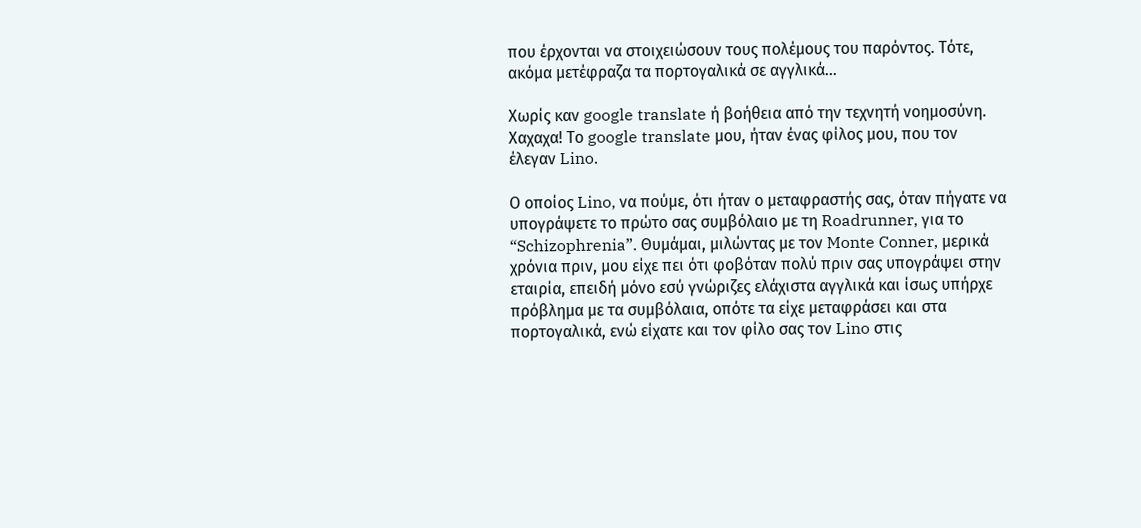που έρχονται να στοιχειώσουν τους πολέμους του παρόντος. Τότε, ακόμα μετέφραζα τα πορτογαλικά σε αγγλικά…

Χωρίς καν google translate ή βοήθεια από την τεχνητή νοημοσύνη.
Χαχαχα! Το google translate μου, ήταν ένας φίλος μου, που τον έλεγαν Lino.

Ο οποίος Lino, να πούμε, ότι ήταν ο μεταφραστής σας, όταν πήγατε να υπογράψετε το πρώτο σας συμβόλαιο με τη Roadrunner, για το “Schizophrenia”. Θυμάμαι, μιλώντας με τον Monte Conner, μερικά χρόνια πριν, μου είχε πει ότι φοβόταν πολύ πριν σας υπογράψει στην εταιρία, επειδή μόνο εσύ γνώριζες ελάχιστα αγγλικά και ίσως υπήρχε πρόβλημα με τα συμβόλαια, οπότε τα είχε μεταφράσει και στα πορτογαλικά, ενώ είχατε και τον φίλο σας τον Lino στις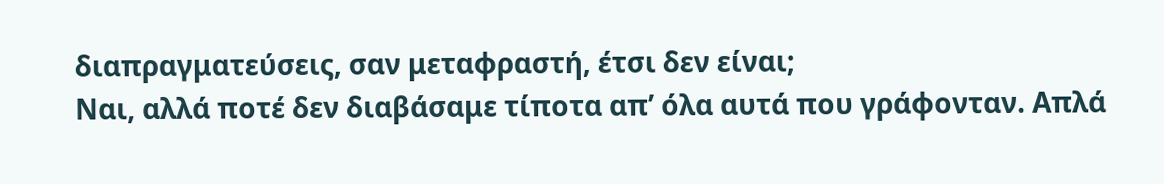διαπραγματεύσεις, σαν μεταφραστή, έτσι δεν είναι;
Ναι, αλλά ποτέ δεν διαβάσαμε τίποτα απ’ όλα αυτά που γράφονταν. Απλά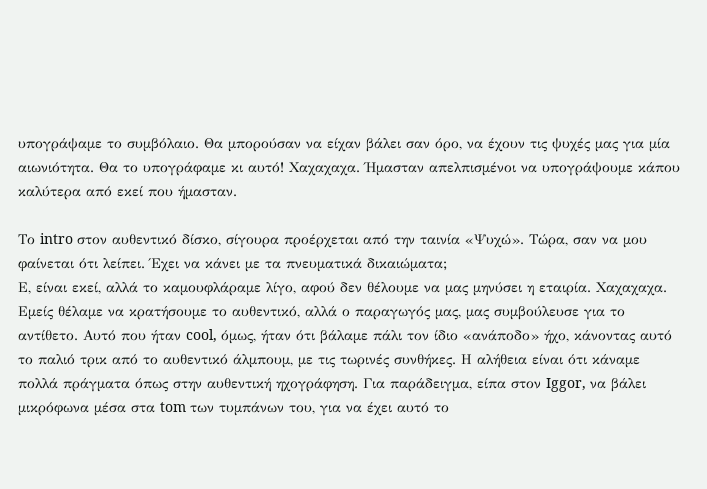υπογράψαμε το συμβόλαιο. Θα μπορούσαν να είχαν βάλει σαν όρο, να έχουν τις ψυχές μας για μία αιωνιότητα. Θα το υπογράφαμε κι αυτό! Χαχαχαχα. Ήμασταν απελπισμένοι να υπογράψουμε κάπου καλύτερα από εκεί που ήμασταν.

Το intro στον αυθεντικό δίσκο, σίγουρα προέρχεται από την ταινία «Ψυχώ». Τώρα, σαν να μου φαίνεται ότι λείπει. Έχει να κάνει με τα πνευματικά δικαιώματα;
Ε, είναι εκεί, αλλά το καμουφλάραμε λίγο, αφού δεν θέλουμε να μας μηνύσει η εταιρία. Χαχαχαχα. Εμείς θέλαμε να κρατήσουμε το αυθεντικό, αλλά ο παραγωγός μας, μας συμβούλευσε για το αντίθετο. Αυτό που ήταν cool, όμως, ήταν ότι βάλαμε πάλι τον ίδιο «ανάποδο» ήχο, κάνοντας αυτό το παλιό τρικ από το αυθεντικό άλμπουμ, με τις τωρινές συνθήκες. Η αλήθεια είναι ότι κάναμε πολλά πράγματα όπως στην αυθεντική ηχογράφηση. Για παράδειγμα, είπα στον Iggor, να βάλει μικρόφωνα μέσα στα tom των τυμπάνων του, για να έχει αυτό το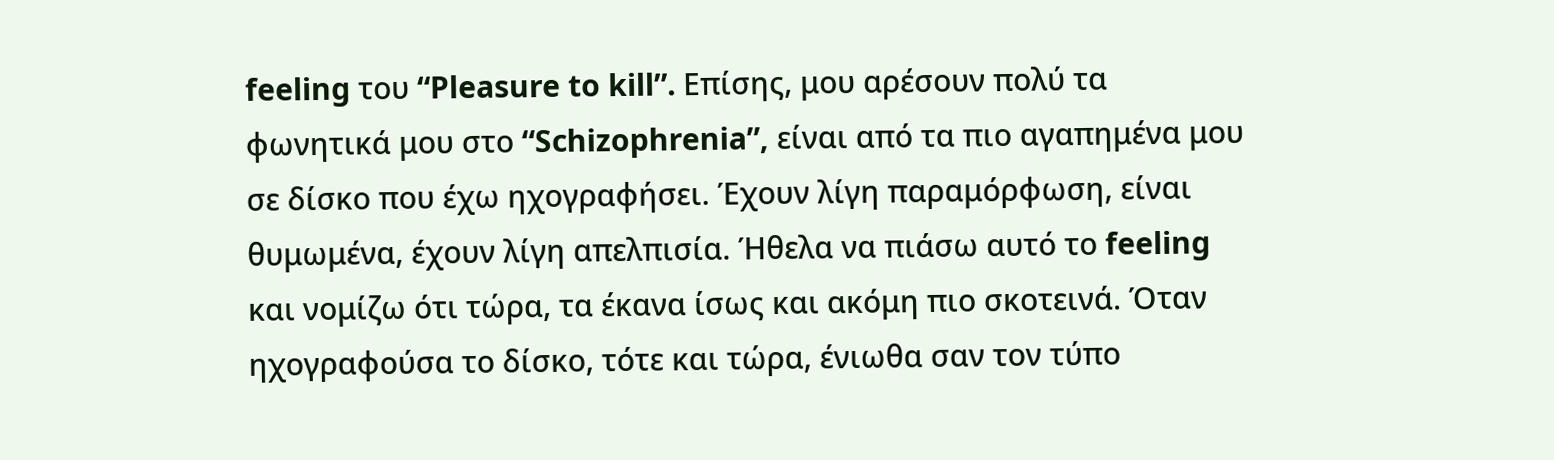feeling του “Pleasure to kill”. Επίσης, μου αρέσουν πολύ τα φωνητικά μου στο “Schizophrenia”, είναι από τα πιο αγαπημένα μου σε δίσκο που έχω ηχογραφήσει. Έχουν λίγη παραμόρφωση, είναι θυμωμένα, έχουν λίγη απελπισία. Ήθελα να πιάσω αυτό το feeling και νομίζω ότι τώρα, τα έκανα ίσως και ακόμη πιο σκοτεινά. Όταν ηχογραφούσα το δίσκο, τότε και τώρα, ένιωθα σαν τον τύπο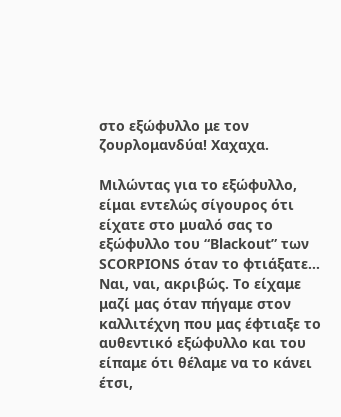στο εξώφυλλο με τον ζουρλομανδύα! Χαχαχα.

Μιλώντας για το εξώφυλλο, είμαι εντελώς σίγουρος ότι είχατε στο μυαλό σας το εξώφυλλο του “Blackout” των SCORPIONS όταν το φτιάξατε…
Ναι, ναι, ακριβώς. Το είχαμε μαζί μας όταν πήγαμε στον καλλιτέχνη που μας έφτιαξε το αυθεντικό εξώφυλλο και του είπαμε ότι θέλαμε να το κάνει έτσι,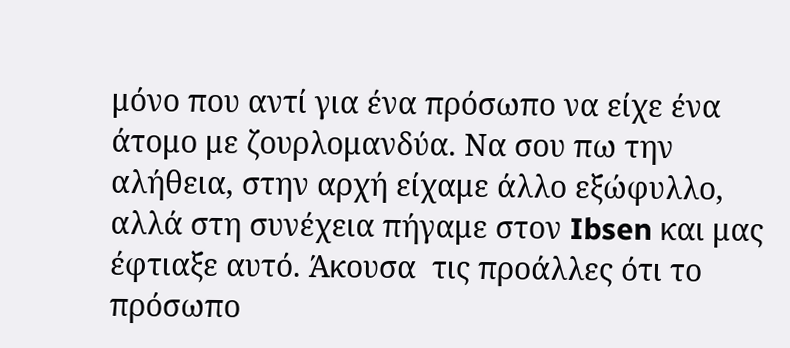μόνο που αντί για ένα πρόσωπο να είχε ένα άτομο με ζουρλομανδύα. Να σου πω την αλήθεια, στην αρχή είχαμε άλλο εξώφυλλο, αλλά στη συνέχεια πήγαμε στον Ibsen και μας έφτιαξε αυτό. Άκουσα  τις προάλλες ότι το πρόσωπο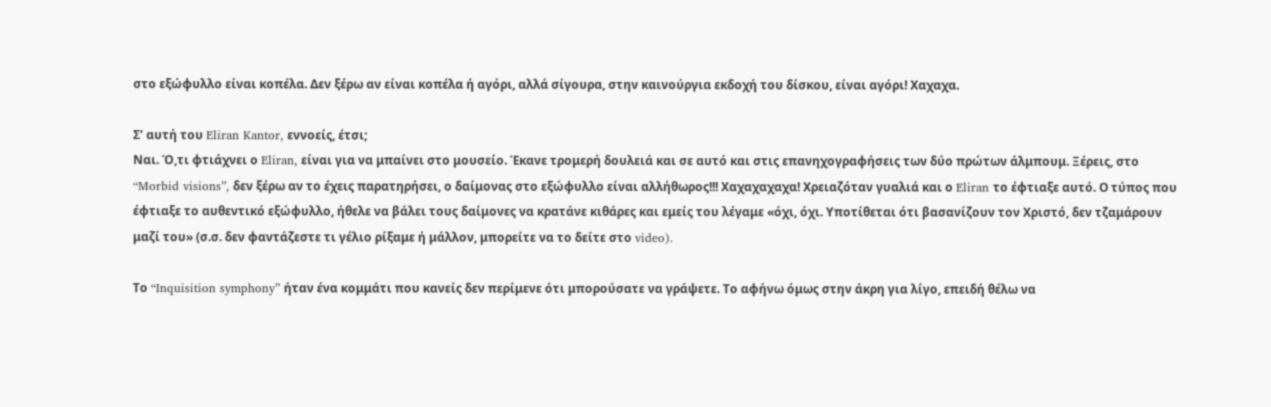στο εξώφυλλο είναι κοπέλα. Δεν ξέρω αν είναι κοπέλα ή αγόρι, αλλά σίγουρα, στην καινούργια εκδοχή του δίσκου, είναι αγόρι! Χαχαχα.

Σ’ αυτή του Eliran Kantor, εννοείς, έτσι;
Ναι. Ό,τι φτιάχνει ο Eliran, είναι για να μπαίνει στο μουσείο. Έκανε τρομερή δουλειά και σε αυτό και στις επανηχογραφήσεις των δύο πρώτων άλμπουμ. Ξέρεις, στο “Morbid visions”, δεν ξέρω αν το έχεις παρατηρήσει, ο δαίμονας στο εξώφυλλο είναι αλλήθωρος!!! Χαχαχαχαχα! Χρειαζόταν γυαλιά και ο Eliran το έφτιαξε αυτό. Ο τύπος που έφτιαξε το αυθεντικό εξώφυλλο, ήθελε να βάλει τους δαίμονες να κρατάνε κιθάρες και εμείς του λέγαμε «όχι, όχι. Υποτίθεται ότι βασανίζουν τον Χριστό, δεν τζαμάρουν μαζί του» (σ.σ. δεν φαντάζεστε τι γέλιο ρίξαμε ή μάλλον, μπορείτε να το δείτε στο video).

Το “Inquisition symphony” ήταν ένα κομμάτι που κανείς δεν περίμενε ότι μπορούσατε να γράψετε. Το αφήνω όμως στην άκρη για λίγο, επειδή θέλω να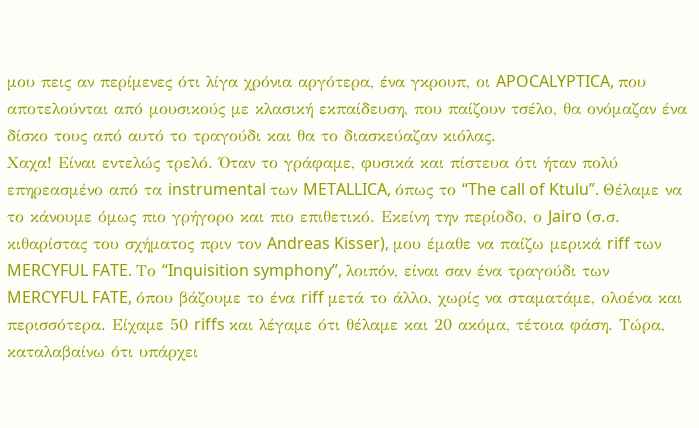μου πεις αν περίμενες ότι λίγα χρόνια αργότερα, ένα γκρουπ, οι APOCALYPTICA, που αποτελούνται από μουσικούς με κλασική εκπαίδευση, που παίζουν τσέλο, θα ονόμαζαν ένα δίσκο τους από αυτό το τραγούδι και θα το διασκεύαζαν κιόλας.
Χαχα! Είναι εντελώς τρελό. Όταν το γράφαμε, φυσικά και πίστευα ότι ήταν πολύ επηρεασμένο από τα instrumental των METALLICA, όπως το “The call of Ktulu”. Θέλαμε να το κάνουμε όμως πιο γρήγορο και πιο επιθετικό. Εκείνη την περίοδο, ο Jairo (σ.σ. κιθαρίστας του σχήματος πριν τον Andreas Kisser), μου έμαθε να παίζω μερικά riff των MERCYFUL FATE. Το “Inquisition symphony”, λοιπόν, είναι σαν ένα τραγούδι των MERCYFUL FATE, όπου βάζουμε το ένα riff μετά το άλλο, χωρίς να σταματάμε, ολοένα και περισσότερα. Είχαμε 50 riffs και λέγαμε ότι θέλαμε και 20 ακόμα, τέτοια φάση. Τώρα, καταλαβαίνω ότι υπάρχει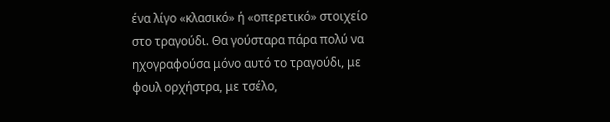ένα λίγο «κλασικό» ή «οπερετικό» στοιχείο στο τραγούδι. Θα γούσταρα πάρα πολύ να ηχογραφούσα μόνο αυτό το τραγούδι, με φουλ ορχήστρα, με τσέλο,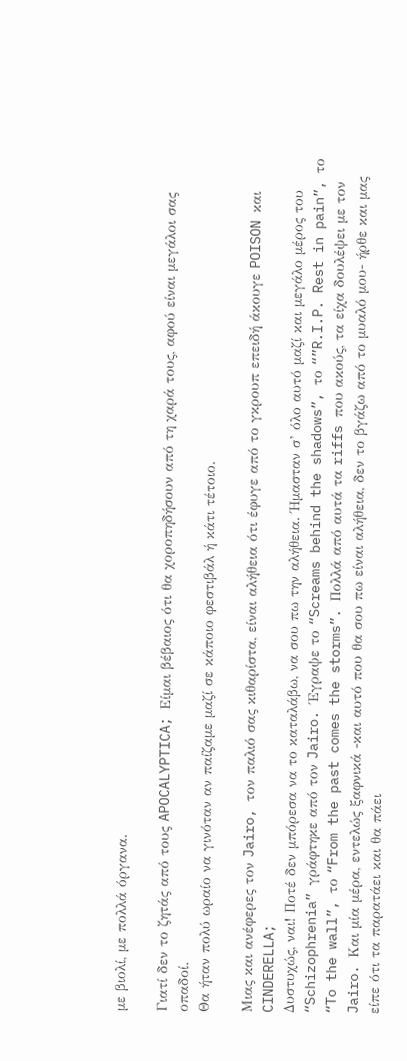με βιολί, με πολλά όργανα.

Γιατί δεν το ζητάς από τους APOCALYPTICA; Είμαι βέβαιος ότι θα χοροπηδήσουν από τη χαρά τους, αφού είναι μεγάλοι σας οπαδοί.
Θα ήταν πολύ ωραίο να γινόταν αν παίζαμε μαζί σε κάποιο φεστιβάλ ή κάτι τέτοιο.

Μιας και ανέφερες τον Jairo, τον παλιό σας κιθαρίστα, είναι αλήθεια ότι έφυγε από το γκρουπ επειδή άκουγε POISON και CINDERELLA;
Δυστυχώς, ναι! Ποτέ δεν μπόρεσα να το καταλάβω, να σου πω την αλήθεια. Ήμασταν σ’ όλο αυτό μαζί και μεγάλο μέρος του “Schizophrenia” γράφτηκε από τον Jairo. Έγραψε το “Screams behind the shadows”, το “”R.I.P. Rest in pain”, το “To the wall”, το “From the past comes the storms”. Πολλά από αυτά τα riffs που ακούς, τα είχα δουλέψει με τον Jairo. Και μία μέρα, εντελώς ξαφνικά -και αυτό που θα σου πω είναι αλήθεια, δεν το βγάζω από το μυαλό μου- ήρθε και μας είπε ότι τα παρατάει και θα πάει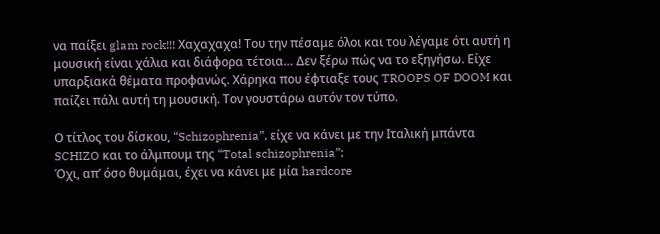να παίξει glam rock!!! Χαχαχαχα! Του την πέσαμε όλοι και του λέγαμε ότι αυτή η μουσική είναι χάλια και διάφορα τέτοια… Δεν ξέρω πώς να το εξηγήσω. Είχε υπαρξιακά θέματα προφανώς. Χάρηκα που έφτιαξε τους TROOPS OF DOOM και παίζει πάλι αυτή τη μουσική. Τον γουστάρω αυτόν τον τύπο.

Ο τίτλος του δίσκου, “Schizophrenia”, είχε να κάνει με την Ιταλική μπάντα SCHIZO και το άλμπουμ της “Total schizophrenia”;
Όχι, απ’ όσο θυμάμαι, έχει να κάνει με μία hardcore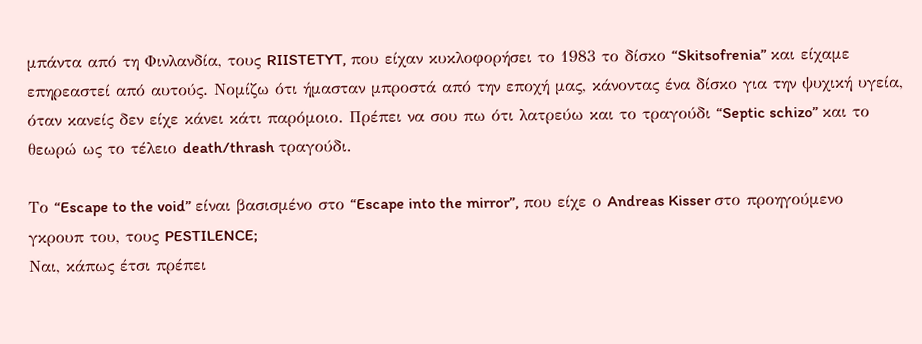μπάντα από τη Φινλανδία, τους RIISTETYT, που είχαν κυκλοφορήσει το 1983 το δίσκο “Skitsofrenia” και είχαμε επηρεαστεί από αυτούς. Νομίζω ότι ήμασταν μπροστά από την εποχή μας, κάνοντας ένα δίσκο για την ψυχική υγεία, όταν κανείς δεν είχε κάνει κάτι παρόμοιο. Πρέπει να σου πω ότι λατρεύω και το τραγούδι “Septic schizo” και το θεωρώ ως το τέλειο death/thrash τραγούδι.

Το “Escape to the void” είναι βασισμένο στο “Escape into the mirror”, που είχε ο Andreas Kisser στο προηγούμενο γκρουπ του, τους PESTILENCE;
Ναι, κάπως έτσι πρέπει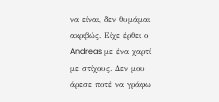να είναι, δεν θυμάμαι ακριβώς. Είχε έρθει ο Andreas με ένα χαρτί με στίχους. Δεν μου άρεσε ποτέ να γράφω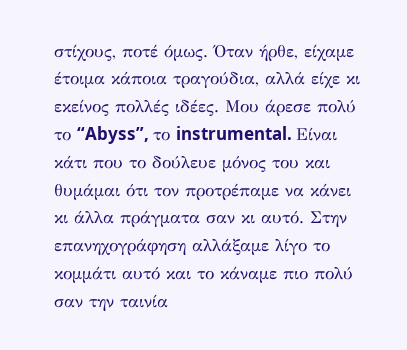στίχους, ποτέ όμως. Όταν ήρθε, είχαμε έτοιμα κάποια τραγούδια, αλλά είχε κι εκείνος πολλές ιδέες. Μου άρεσε πολύ το “Abyss”, το instrumental. Είναι κάτι που το δούλευε μόνος του και θυμάμαι ότι τον προτρέπαμε να κάνει κι άλλα πράγματα σαν κι αυτό. Στην επανηχογράφηση αλλάξαμε λίγο το κομμάτι αυτό και το κάναμε πιο πολύ σαν την ταινία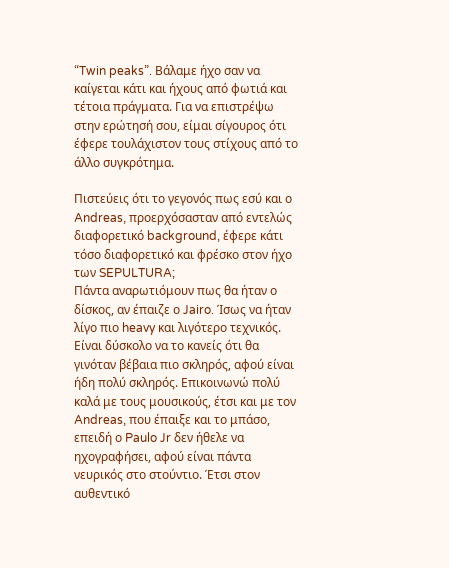“Twin peaks”. Βάλαμε ήχο σαν να καίγεται κάτι και ήχους από φωτιά και τέτοια πράγματα. Για να επιστρέψω στην ερώτησή σου, είμαι σίγουρος ότι έφερε τουλάχιστον τους στίχους από το άλλο συγκρότημα.

Πιστεύεις ότι το γεγονός πως εσύ και ο Andreas, προερχόσασταν από εντελώς διαφορετικό background, έφερε κάτι τόσο διαφορετικό και φρέσκο στον ήχο των SEPULTURA;
Πάντα αναρωτιόμουν πως θα ήταν ο δίσκος, αν έπαιζε ο Jairo. Ίσως να ήταν λίγο πιο heavy και λιγότερο τεχνικός. Είναι δύσκολο να το κανείς ότι θα γινόταν βέβαια πιο σκληρός, αφού είναι ήδη πολύ σκληρός. Επικοινωνώ πολύ καλά με τους μουσικούς, έτσι και με τον Andreas, που έπαιξε και το μπάσο, επειδή ο Paulo Jr δεν ήθελε να ηχογραφήσει, αφού είναι πάντα νευρικός στο στούντιο. Έτσι στον αυθεντικό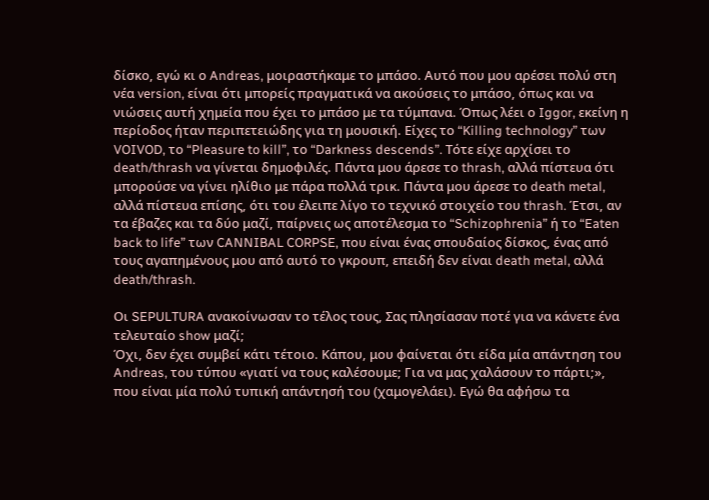δίσκο, εγώ κι ο Andreas, μοιραστήκαμε το μπάσο. Αυτό που μου αρέσει πολύ στη νέα version, είναι ότι μπορείς πραγματικά να ακούσεις το μπάσο, όπως και να νιώσεις αυτή χημεία που έχει το μπάσο με τα τύμπανα. Όπως λέει ο Iggor, εκείνη η περίοδος ήταν περιπετειώδης για τη μουσική. Είχες το “Killing technology” των VOIVOD, το “Pleasure to kill”, το “Darkness descends”. Τότε είχε αρχίσει το death/thrash να γίνεται δημοφιλές. Πάντα μου άρεσε το thrash, αλλά πίστευα ότι μπορούσε να γίνει ηλίθιο με πάρα πολλά τρικ. Πάντα μου άρεσε το death metal, αλλά πίστευα επίσης, ότι του έλειπε λίγο το τεχνικό στοιχείο του thrash. Έτσι, αν τα έβαζες και τα δύο μαζί, παίρνεις ως αποτέλεσμα το “Schizophrenia” ή το “Eaten back to life” των CANNIBAL CORPSE, που είναι ένας σπουδαίος δίσκος, ένας από τους αγαπημένους μου από αυτό το γκρουπ, επειδή δεν είναι death metal, αλλά death/thrash.

Οι SEPULTURA ανακοίνωσαν το τέλος τους, Σας πλησίασαν ποτέ για να κάνετε ένα τελευταίο show μαζί;
Όχι, δεν έχει συμβεί κάτι τέτοιο. Κάπου, μου φαίνεται ότι είδα μία απάντηση του Andreas, του τύπου «γιατί να τους καλέσουμε; Για να μας χαλάσουν το πάρτι;», που είναι μία πολύ τυπική απάντησή του (χαμογελάει). Εγώ θα αφήσω τα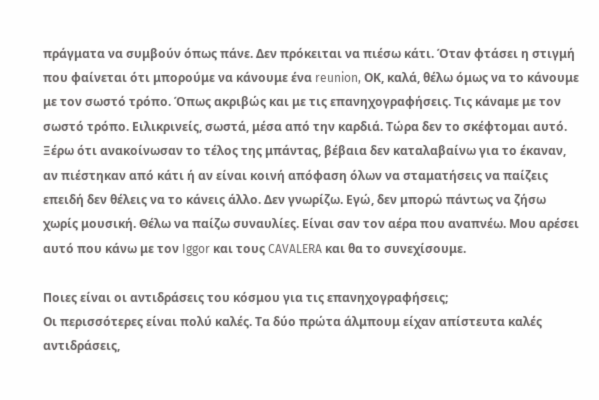πράγματα να συμβούν όπως πάνε. Δεν πρόκειται να πιέσω κάτι. Όταν φτάσει η στιγμή που φαίνεται ότι μπορούμε να κάνουμε ένα reunion, ΟΚ, καλά, θέλω όμως να το κάνουμε με τον σωστό τρόπο. Όπως ακριβώς και με τις επανηχογραφήσεις. Τις κάναμε με τον σωστό τρόπο. Ειλικρινείς, σωστά, μέσα από την καρδιά. Τώρα δεν το σκέφτομαι αυτό. Ξέρω ότι ανακοίνωσαν το τέλος της μπάντας, βέβαια δεν καταλαβαίνω για το έκαναν, αν πιέστηκαν από κάτι ή αν είναι κοινή απόφαση όλων να σταματήσεις να παίζεις επειδή δεν θέλεις να το κάνεις άλλο. Δεν γνωρίζω. Εγώ, δεν μπορώ πάντως να ζήσω χωρίς μουσική. Θέλω να παίζω συναυλίες. Είναι σαν τον αέρα που αναπνέω. Μου αρέσει αυτό που κάνω με τον Iggor και τους CAVALERA και θα το συνεχίσουμε.

Ποιες είναι οι αντιδράσεις του κόσμου για τις επανηχογραφήσεις;
Οι περισσότερες είναι πολύ καλές. Τα δύο πρώτα άλμπουμ είχαν απίστευτα καλές αντιδράσεις,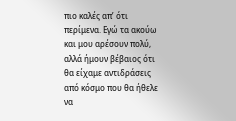πιο καλές απ’ ότι περίμενα. Εγώ τα ακούω και μου αρέσουν πολύ, αλλά ήμουν βέβαιος ότι θα είχαμε αντιδράσεις από κόσμο που θα ήθελε να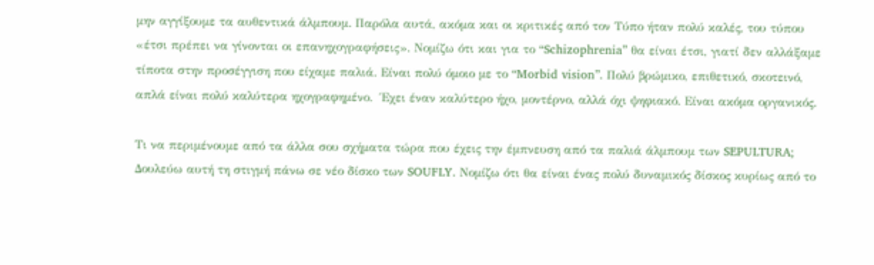μην αγγίξουμε τα αυθεντικά άλμπουμ. Παρόλα αυτά, ακόμα και οι κριτικές από τον Τύπο ήταν πολύ καλές, του τύπου «έτσι πρέπει να γίνονται οι επανηχογραφήσεις». Νομίζω ότι και για το “Schizophrenia” θα είναι έτσι, γιατί δεν αλλάξαμε τίποτα στην προσέγγιση που είχαμε παλιά. Είναι πολύ όμοιο με το “Morbid vision”. Πολύ βρώμικο, επιθετικό, σκοτεινό, απλά είναι πολύ καλύτερα ηχογραφημένο.  Έχει έναν καλύτερο ήχο, μοντέρνο, αλλά όχι ψηφιακό. Είναι ακόμα οργανικός.

Τι να περιμένουμε από τα άλλα σου σχήματα τώρα που έχεις την έμπνευση από τα παλιά άλμπουμ των SEPULTURA;
Δουλεύω αυτή τη στιγμή πάνω σε νέο δίσκο των SOUFLY. Νομίζω ότι θα είναι ένας πολύ δυναμικός δίσκος κυρίως από το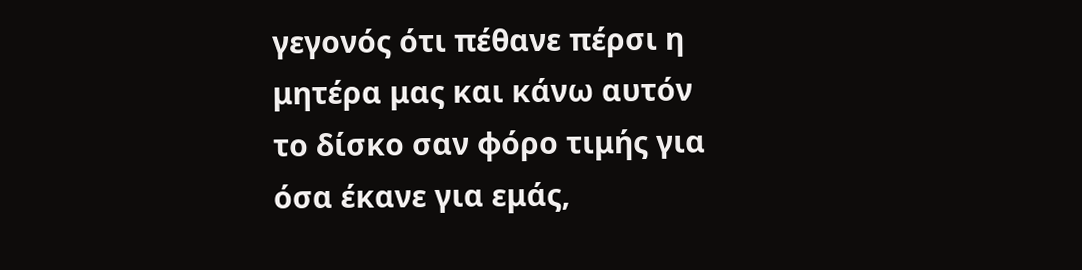γεγονός ότι πέθανε πέρσι η μητέρα μας και κάνω αυτόν το δίσκο σαν φόρο τιμής για όσα έκανε για εμάς,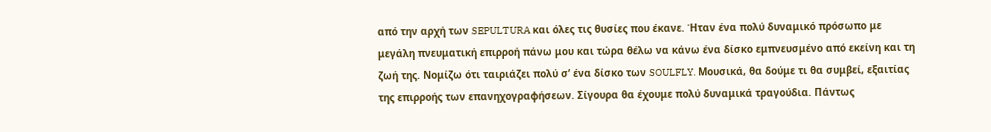από την αρχή των SEPULTURA και όλες τις θυσίες που έκανε. Ήταν ένα πολύ δυναμικό πρόσωπο με μεγάλη πνευματική επιρροή πάνω μου και τώρα θέλω να κάνω ένα δίσκο εμπνευσμένο από εκείνη και τη ζωή της. Νομίζω ότι ταιριάζει πολύ σ’ ένα δίσκο των SOULFLY. Μουσικά, θα δούμε τι θα συμβεί, εξαιτίας της επιρροής των επανηχογραφήσεων. Σίγουρα θα έχουμε πολύ δυναμικά τραγούδια. Πάντως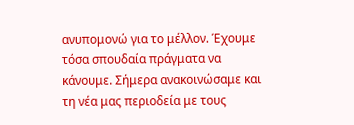ανυπομονώ για το μέλλον. Έχουμε τόσα σπουδαία πράγματα να κάνουμε. Σήμερα ανακοινώσαμε και τη νέα μας περιοδεία με τους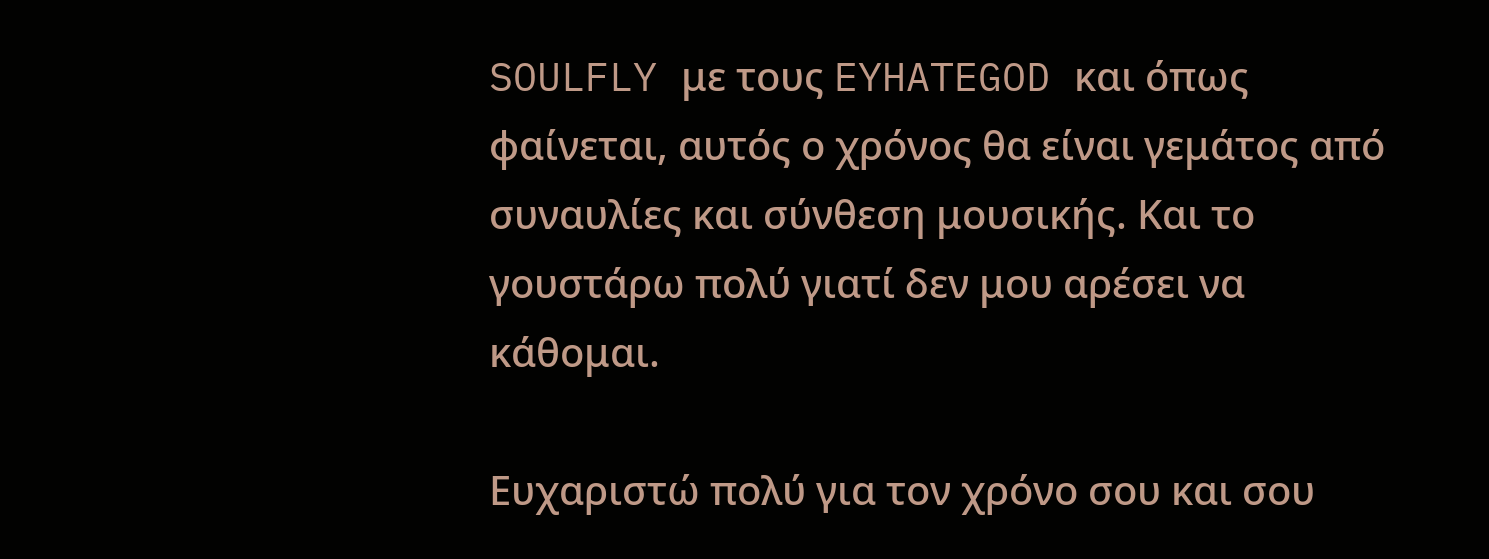SOULFLY με τους EYHATEGOD και όπως φαίνεται, αυτός ο χρόνος θα είναι γεμάτος από συναυλίες και σύνθεση μουσικής. Και το γουστάρω πολύ γιατί δεν μου αρέσει να κάθομαι.

Ευχαριστώ πολύ για τον χρόνο σου και σου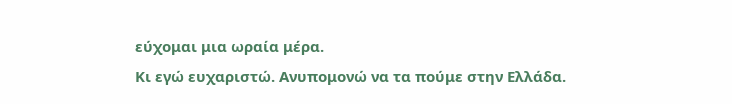εύχομαι μια ωραία μέρα.
Κι εγώ ευχαριστώ. Ανυπομονώ να τα πούμε στην Ελλάδα.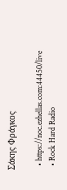Σάκης Φράγκος

  • https://noc.ezhellas.com:44450/live
  • Rock Hard Radio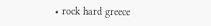• rock hard greece